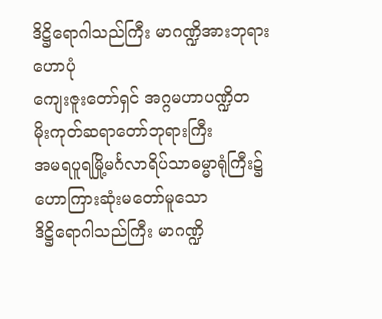ဒိဋ္ဌိရောဂါသည်ကြီး မာဂဏ္ဍိအားဘုရားဟောပုံ
ကျေးဇူးတော်ရှင် အဂ္ဂမဟာပဏ္ဍိတ
မိုးကုတ်ဆရာတော်ဘုရားကြီး
အမရပူရမြို့မင်္ဂလာရိပ်သာဓမ္မာရုံကြီး၌
ဟောကြားဆုံးမတော်မူသော
ဒိဋ္ဌိရောဂါသည်ကြီး မာဂဏ္ဍိ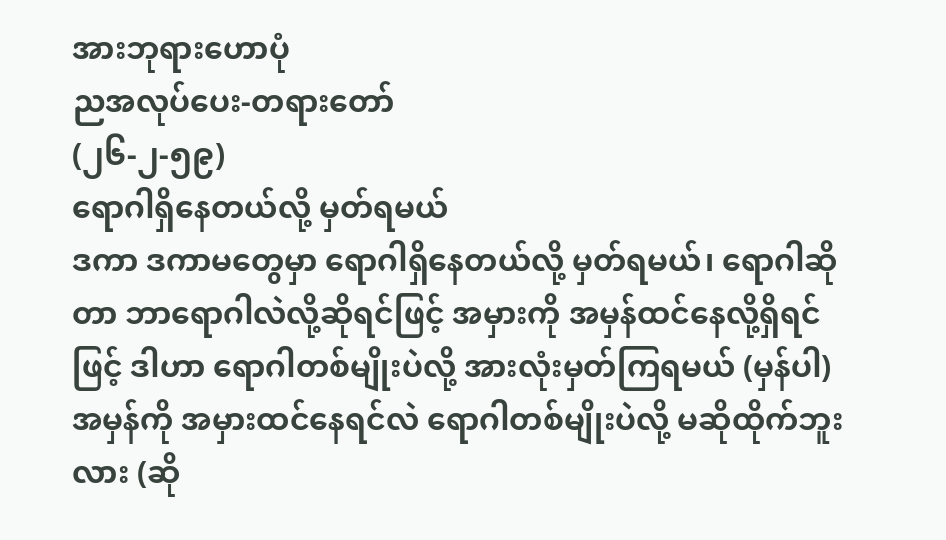အားဘုရားဟောပုံ
ညအလုပ်ပေး-တရားတော်
(၂၆-၂-၅၉)
ရောဂါရှိနေတယ်လို့ မှတ်ရမယ်
ဒကာ ဒကာမတွေမှာ ရောဂါရှိနေတယ်လို့ မှတ်ရမယ်၊ ရောဂါဆိုတာ ဘာရောဂါလဲလို့ဆိုရင်ဖြင့် အမှားကို အမှန်ထင်နေလို့ရှိရင်ဖြင့် ဒါဟာ ရောဂါတစ်မျိုးပဲလို့ အားလုံးမှတ်ကြရမယ် (မှန်ပါ) အမှန်ကို အမှားထင်နေရင်လဲ ရောဂါတစ်မျိုးပဲလို့ မဆိုထိုက်ဘူးလား (ဆို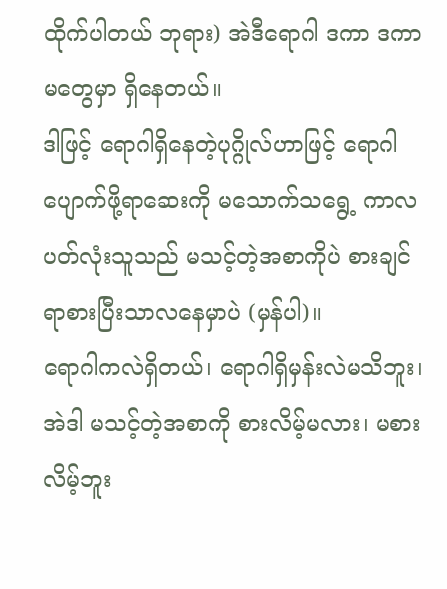ထိုက်ပါတယ် ဘုရား) အဲဒီရောဂါ ဒကာ ဒကာမတွေမှာ ရှိနေတယ်။
ဒါဖြင့် ရောဂါရှိနေတဲ့ပုဂ္ဂိုလ်ဟာဖြင့် ရောဂါပျောက်ဖို့ရာဆေးကို မသောက်သရွေ့ ကာလပတ်လုံးသူသည် မသင့်တဲ့အစာကိုပဲ စားချင်ရာစားပြီးသာလနေမှာပဲ (မှန်ပါ)။
ရောဂါကလဲရှိတယ်၊ ရောဂါရှိမှန်းလဲမသိဘူး၊ အဲဒါ မသင့်တဲ့အစာကို စားလိမ့်မလား၊ မစားလိမ့်ဘူး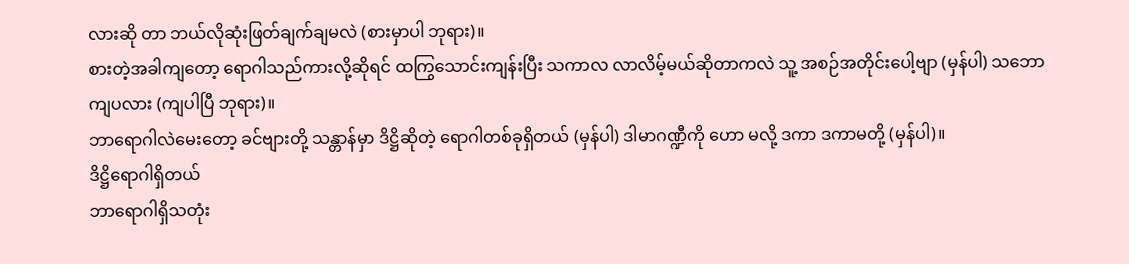လားဆို တာ ဘယ်လိုဆုံးဖြတ်ချက်ချမလဲ (စားမှာပါ ဘုရား)။
စားတဲ့အခါကျတော့ ရောဂါသည်ကားလို့ဆိုရင် ထကြွသောင်းကျန်းပြီး သကာလ လာလိမ့်မယ်ဆိုတာကလဲ သူ့ အစဉ်အတိုင်းပေါ့ဗျာ (မှန်ပါ) သဘောကျပလား (ကျပါပြီ ဘုရား)။
ဘာရောဂါလဲမေးတော့ ခင်ဗျားတို့ သန္တာန်မှာ ဒိဋ္ဌိဆိုတဲ့ ရောဂါတစ်ခုရှိတယ် (မှန်ပါ) ဒါမာဂဏ္ဍီကို ဟော မလို့ ဒကာ ဒကာမတို့ (မှန်ပါ)။
ဒိဋ္ဌိရောဂါရှိတယ်
ဘာရောဂါရှိသတုံး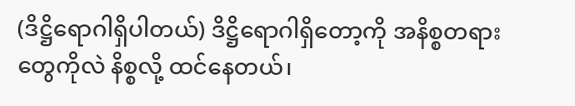(ဒိဋ္ဌိရောဂါရှိပါတယ်) ဒိဋ္ဌိရောဂါရှိတော့ကို အနိစ္စတရားတွေကိုလဲ နိစ္စလို့ ထင်နေတယ်၊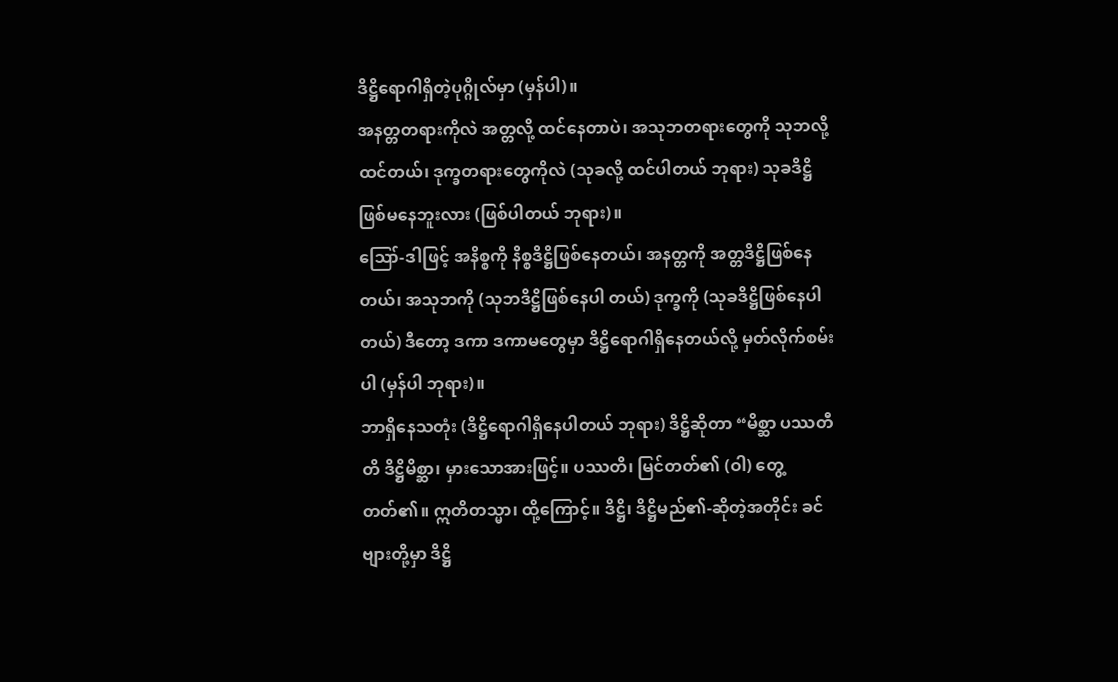ဒိဋ္ဌိရောဂါရှိတဲ့ပုဂ္ဂိုလ်မှာ (မှန်ပါ)။
အနတ္တတရားကိုလဲ အတ္တလို့ ထင်နေတာပဲ၊ အသုဘတရားတွေကို သုဘလို့ထင်တယ်၊ ဒုက္ခတရားတွေကိုလဲ (သုခလို့ ထင်ပါတယ် ဘုရား) သုခဒိဋ္ဌိဖြစ်မနေဘူးလား (ဖြစ်ပါတယ် ဘုရား)။
ဪ-ဒါဖြင့် အနိစ္စကို နိစ္စဒိဋ္ဌိဖြစ်နေတယ်၊ အနတ္တကို အတ္တဒိဋ္ဌိဖြစ်နေတယ်၊ အသုဘကို (သုဘဒိဋ္ဌိဖြစ်နေပါ တယ်) ဒုက္ခကို (သုခဒိဋ္ဌိဖြစ်နေပါတယ်) ဒီတော့ ဒကာ ဒကာမတွေမှာ ဒိဋ္ဌိရောဂါရှိနေတယ်လို့ မှတ်လိုက်စမ်းပါ (မှန်ပါ ဘုရား)။
ဘာရှိနေသတုံး (ဒိဋ္ဌိရောဂါရှိနေပါတယ် ဘုရား) ဒိဋ္ဌိဆိုတာ “မိစ္ဆာ ပဿတီတိ ဒိဋ္ဌိမိစ္ဆာ၊ မှားသောအားဖြင့်။ ပဿတိ၊ မြင်တတ်၏ (ဝါ) တွေ့တတ်၏။ ဣတိတသ္မာ၊ ထို့ကြောင့်။ ဒိဋ္ဌိ၊ ဒိဋ္ဌိမည်၏-ဆိုတဲ့အတိုင်း ခင်ဗျားတို့မှာ ဒိဋ္ဌိ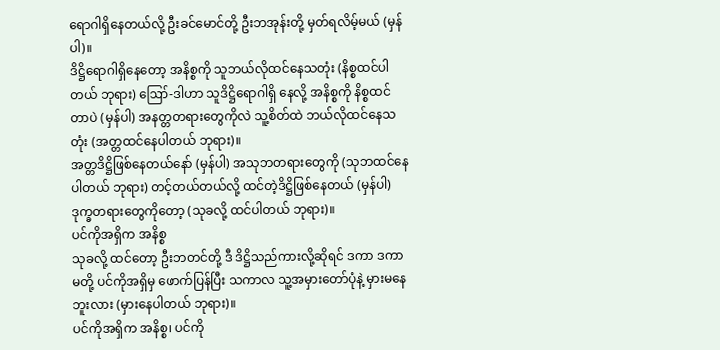ရောဂါရှိနေတယ်လို့ ဦးခင်မောင်တို့ ဦးဘအုန်းတို့ မှတ်ရလိမ့်မယ် (မှန်ပါ)။
ဒိဋ္ဌိရောဂါရှိနေတော့ အနိစ္စကို သူဘယ်လိုထင်နေသတုံး (နိစ္စထင်ပါတယ် ဘုရား) ဪ-ဒါဟာ သူဒိဋ္ဌိရောဂါရှိ နေလို့ အနိစ္စကို နိစ္စထင်တာပဲ (မှန်ပါ) အနတ္တတရားတွေကိုလဲ သူ့စိတ်ထဲ ဘယ်လိုထင်နေသတုံး (အတ္တထင်နေပါတယ် ဘုရား)။
အတ္တဒိဋ္ဌိဖြစ်နေတယ်နော် (မှန်ပါ) အသုဘတရားတွေကို (သုဘထင်နေပါတယ် ဘုရား) တင့်တယ်တယ်လို့ ထင်တဲ့ဒိဋ္ဌိဖြစ်နေတယ် (မှန်ပါ) ဒုက္ခတရားတွေကိုတော့ (သုခလို့ ထင်ပါတယ် ဘုရား)။
ပင်ကိုအရှိက အနိစ္စ
သုခလို့ ထင်တော့ ဦးဘတင်တို့ ဒီ ဒိဋ္ဌိသည်ကားလို့ဆိုရင် ဒကာ ဒကာမတို့ ပင်ကိုအရှိမှ ဖောက်ပြန်ပြီး သကာလ သူ့အမှားတော်ပုံနဲ့ မှားမနေဘူးလား (မှားနေပါတယ် ဘုရား)။
ပင်ကိုအရှိက အနိစ္စ၊ ပင်ကို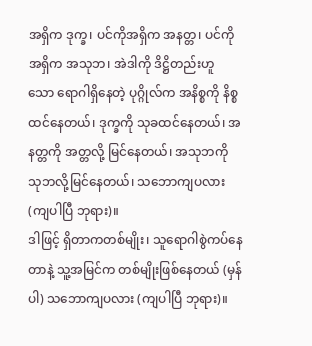အရှိက ဒုက္ခ၊ ပင်ကိုအရှိက အနတ္တ၊ ပင်ကိုအရှိက အသုဘ၊ အဲဒါကို ဒိဋ္ဌိတည်းဟူ သော ရောဂါရှိနေတဲ့ ပုဂ္ဂိုလ်က အနိစ္စကို နိစ္စထင်နေတယ်၊ ဒုက္ခကို သုခထင်နေတယ်၊ အနတ္တကို အတ္တလို့ မြင်နေတယ်၊ အသုဘကို သုဘလို့မြင်နေတယ်၊ သဘောကျပလား (ကျပါပြီ ဘုရား)။
ဒါဖြင့် ရှိတာကတစ်မျိုး၊ သူရောဂါစွဲကပ်နေတာနဲ့ သူ့အမြင်က တစ်မျိုးဖြစ်နေတယ် (မှန်ပါ) သဘောကျပလား (ကျပါပြီ ဘုရား)။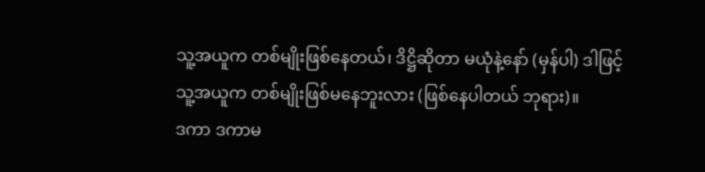သူ့အယူက တစ်မျိုးဖြစ်နေတယ်၊ ဒိဋ္ဌိဆိုတာ မယုံနဲ့နော် (မှန်ပါ) ဒါဖြင့် သူ့အယူက တစ်မျိုးဖြစ်မနေဘူးလား (ဖြစ်နေပါတယ် ဘုရား)။
ဒကာ ဒကာမ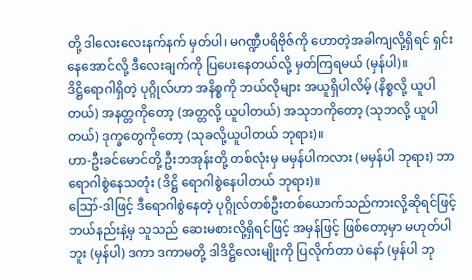တို့ ဒါလေးလေးနက်နက် မှတ်ပါ၊ မဂဏ္ဍီပရိဗိုဇ်ကို ဟောတဲ့အခါကျလို့ရှိရင် ရှင်းနေအောင်လို့ ဒီလေးချက်ကို ပြပေးနေတယ်လို့ မှတ်ကြရမယ် (မှန်ပါ)။
ဒိဋ္ဌိရောဂါရှိတဲ့ ပုဂ္ဂိုလ်ဟာ အနိစ္စကို ဘယ်လိုများ အယူရှိပါလိမ့် (နိစ္စလို့ ယူပါတယ်) အနတ္တကိုတော့ (အတ္တလို့ ယူပါတယ်) အသုဘကိုတော့ (သုဘလို့ ယူပါတယ်) ဒုက္ခတွေကိုတော့ (သုခလို့ယူပါတယ် ဘုရား)။
ဟာ-ဦးခင်မောင်တို့ ဦးဘအုန်းတို့ တစ်လုံးမှ မမှန်ပါကလား (မမှန်ပါ ဘုရား) ဘာရောဂါစွဲနေသတုံး (ဒိဋ္ဌိ ရောဂါစွဲနေပါတယ် ဘုရား)။
ဪ-ဒါဖြင့် ဒီရောဂါစွဲနေတဲ့ ပုဂ္ဂိုလ်တစ်ဦးတစ်ယောက်သည်ကားလို့ဆိုရင်ဖြင့် ဘယ်နည်းနဲ့မှ သူသည် ဆေးမစားလို့ရှိရင်ဖြင့် အမှန်ဖြင့် ဖြစ်တော့မှာ မဟုတ်ပါဘူး (မှန်ပါ) ဒကာ ဒကာမတို့ ဒါဒိဋ္ဌိလေးမျိုးကို ပြလိုက်တာ ပဲနော် (မှန်ပါ ဘု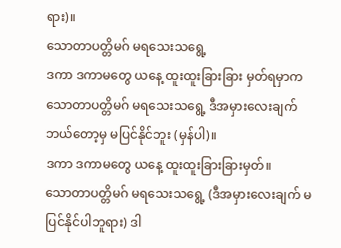ရား)။
သောတာပတ္တိမဂ် မရသေးသရွေ့
ဒကာ ဒကာမတွေ ယနေ့ ထူးထူးခြားခြား မှတ်ရမှာက သောတာပတ္တိမဂ် မရသေးသရွေ့ ဒီအမှားလေးချက် ဘယ်တော့မှ မပြင်နိုင်ဘူး (မှန်ပါ)။
ဒကာ ဒကာမတွေ ယနေ့ ထူးထူးခြားခြားမှတ်။
သောတာပတ္တိမဂ် မရသေးသရွေ့ (ဒီအမှားလေးချက် မပြင်နိုင်ပါဘူရား) ဒါ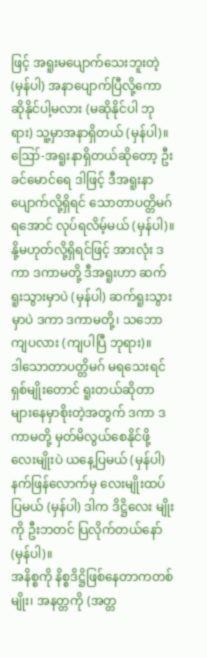ဖြင့် အရူးမပျောက်သေးဘူးတဲ့ (မှန်ပါ) အနာပျောက်ပြီလို့ကော ဆိုနိုင်ပါ့မလား (မဆိုနိုင်ပါ ဘုရား) သူ့မှာအနာရှိတယ် (မှန်ပါ)။
ဪ-အရူးနာရှိတယ်ဆိုတော့ ဦးခင်မောင်ရေ ဒါဖြင့် ဒီအရူးနာပျောက်လို့ရှိရင် သောတာပတ္တိမဂ်ရအောင် လုပ်ရလိမ့်မယ် (မှန်ပါ)။
နို့မဟုတ်လို့ရှိရင်ဖြင့် အားလုံး ဒကာ ဒကာမတို့ ဒီအရူးဟာ ဆက်ရူးသွားမှာပဲ (မှန်ပါ) ဆက်ရူးသွားမှာပဲ ဒကာ ဒကာမတို့၊ သဘောကျပလား (ကျပါပြီ ဘုရား)။
ဒါသောတာပတ္တိမဂ် မရသေးရင် ရှစ်မျိုးတောင် ရူးတယ်ဆိုတာ များနေမှာစိုးတဲ့အတွက် ဒကာ ဒကာမတို့ မှတ်မိလွယ်စေနိုင်ဖို့ လေးမျိုးပဲ ယနေ့ပြမယ် (မှန်ပါ) နက်ဖြန်လောက်မှ လေးမျိုးထပ်ပြမယ် (မှန်ပါ) ဒါက ဒိဋ္ဌိလေး မျိုးကို ဦးဘတင် ပြလိုက်တယ်နော် (မှန်ပါ)။
အနိစ္စကို နိစ္စဒိဋ္ဌိဖြစ်နေတာကတစ်မျိုး၊ အနတ္တကို (အတ္တ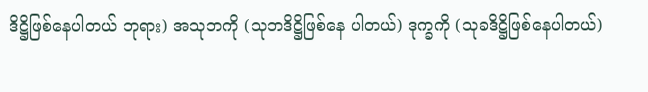ဒိဋ္ဌိဖြစ်နေပါတယ် ဘုရား) အသုဘကို (သုဘဒိဋ္ဌိဖြစ်နေ ပါတယ်) ဒုက္ခကို (သုခဒိဋ္ဌိဖြစ်နေပါတယ်)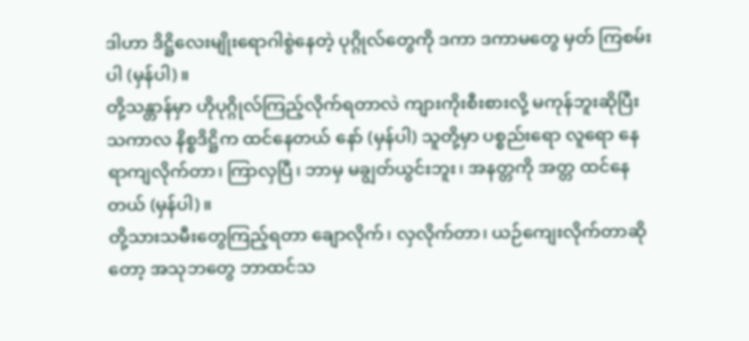ဒါဟာ ဒိဋ္ဌိလေးမျိုးရောဂါစွဲနေတဲ့ ပုဂ္ဂိုလ်တွေကို ဒကာ ဒကာမတွေ မှတ် ကြစမ်းပါ (မှန်ပါ)။
တို့သန္တာန်မှာ ဟိုပုဂ္ဂိုလ်ကြည့်လိုက်ရတာလဲ ကျားကိုးစီးစားလို့ မကုန်ဘူးဆိုပြီး သကာလ နိစ္စဒိဋ္ဌိက ထင်နေတယ် နော် (မှန်ပါ) သူတို့မှာ ပစ္စည်းရော လူရော နေရာကျလိုက်တာ၊ ကြာလှပြီ၊ ဘာမှ မချွတ်ယွင်းဘူး၊ အနတ္တကို အတ္တ ထင်နေတယ် (မှန်ပါ)။
တို့သားသမီးတွေကြည့်ရတာ ချောလိုက်၊ လှလိုက်တာ၊ ယဉ်ကျေးလိုက်တာဆိုတော့ အသုဘတွေ ဘာထင်သ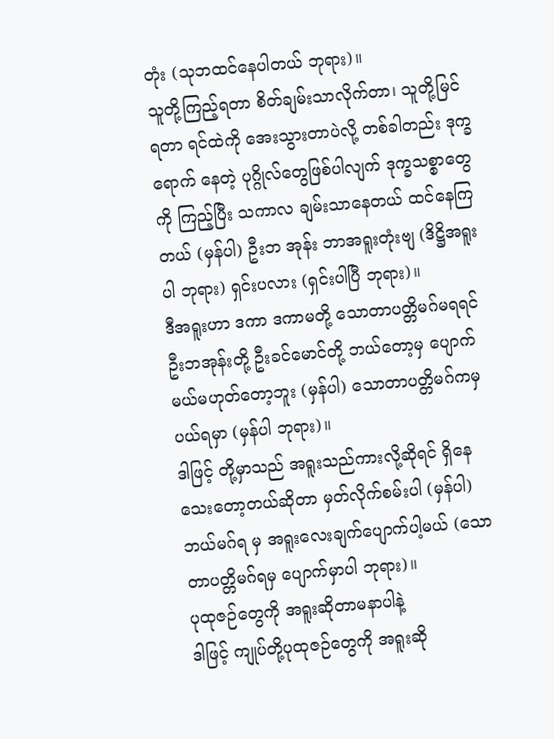တုံး (သုဘထင်နေပါတယ် ဘုရား)။
သူတို့ကြည့်ရတာ စိတ်ချမ်းသာလိုက်တာ၊ သူတို့မြင်ရတာ ရင်ထဲကို အေးသွားတာပဲလို့ တစ်ခါတည်း ဒုက္ခရောက် နေတဲ့ ပုဂ္ဂိုလ်တွေဖြစ်ပါလျက် ဒုက္ခသစ္စာတွေကို ကြည့်ပြီး သကာလ ချမ်းသာနေတယ် ထင်နေကြတယ် (မှန်ပါ) ဦးဘ အုန်း ဘာအရူးတုံးဗျ (ဒိဋ္ဌိအရူးပါ ဘုရား) ရှင်းပလား (ရှင်းပါပြီ ဘုရား)။
ဒီအရူးဟာ ဒကာ ဒကာမတို့ သောတာပတ္တိမဂ်မရရင် ဦးဘအုန်းတို့ ဦးခင်မောင်တို့ ဘယ်တော့မှ ပျောက် မယ်မဟုတ်တော့ဘူး (မှန်ပါ) သောတာပတ္တိမဂ်ကမှ ပယ်ရမှာ (မှန်ပါ ဘုရား)။
ဒါဖြင့် တို့မှာသည် အရူးသည်ကားလို့ဆိုရင် ရှိနေသေးတော့တယ်ဆိုတာ မှတ်လိုက်စမ်းပါ (မှန်ပါ) ဘယ်မဂ်ရ မှ အရူးလေးချက်ပျောက်ပါ့မယ် (သောတာပတ္တိမဂ်ရမှ ပျောက်မှာပါ ဘုရား)။
ပုထုဇဉ်တွေကို အရူးဆိုတာမနာပါနဲ့
ဒါဖြင့် ကျုပ်တို့ပုထုဇဉ်တွေကို အရူးဆို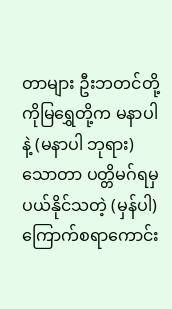တာများ ဦးဘတင်တို့ ကိုမြရွှေတို့က မနာပါနဲ့ (မနာပါ ဘုရား) သောတာ ပတ္တိမဂ်ရမှ ပယ်နိုင်သတဲ့ (မှန်ပါ) ကြောက်စရာကောင်း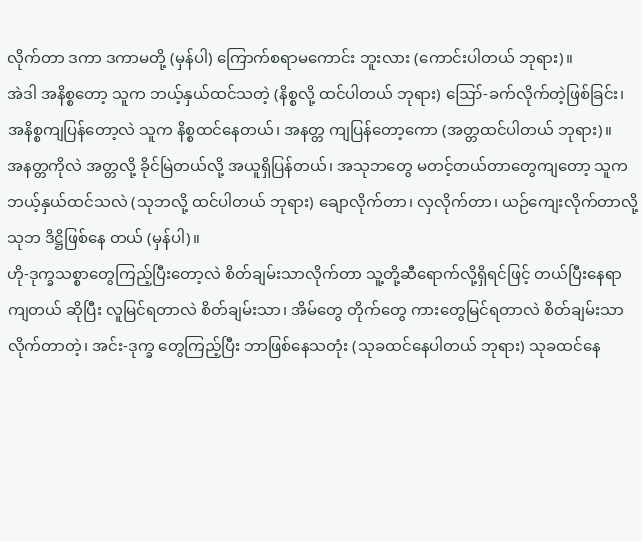လိုက်တာ ဒကာ ဒကာမတို့ (မှန်ပါ) ကြောက်စရာမကောင်း ဘူးလား (ကောင်းပါတယ် ဘုရား)။
အဲဒါ အနိစ္စတော့ သူက ဘယ့်နှယ်ထင်သတဲ့ (နိစ္စလို့ ထင်ပါတယ် ဘုရား) ဪ-ခက်လိုက်တဲ့ဖြစ်ခြင်း၊ အနိစ္စကျပြန်တော့လဲ သူက နိစ္စထင်နေတယ်၊ အနတ္တ ကျပြန်တော့ကော (အတ္တထင်ပါတယ် ဘုရား)။
အနတ္တကိုလဲ အတ္တလို့ ခိုင်မြဲတယ်လို့ အယူရှိပြန်တယ်၊ အသုဘတွေ မတင့်တယ်တာတွေကျတော့ သူက ဘယ့်နှယ်ထင်သလဲ (သုဘလို့ ထင်ပါတယ် ဘုရား) ချောလိုက်တာ၊ လှလိုက်တာ၊ ယဉ်ကျေးလိုက်တာလို့ သုဘ ဒိဋ္ဌိဖြစ်နေ တယ် (မှန်ပါ)။
ဟို-ဒုက္ခသစ္စာတွေကြည့်ပြီးတော့လဲ စိတ်ချမ်းသာလိုက်တာ သူ့တို့ဆီရောက်လို့ရှိရင်ဖြင့် တယ်ပြီးနေရာကျတယ် ဆိုပြီး လူမြင်ရတာလဲ စိတ်ချမ်းသာ၊ အိမ်တွေ တိုက်တွေ ကားတွေမြင်ရတာလဲ စိတ်ချမ်းသာလိုက်တာတဲ့၊ အင်း-ဒုက္ခ တွေကြည့်ပြီး ဘာဖြစ်နေသတုံး (သုခထင်နေပါတယ် ဘုရား) သုခထင်နေ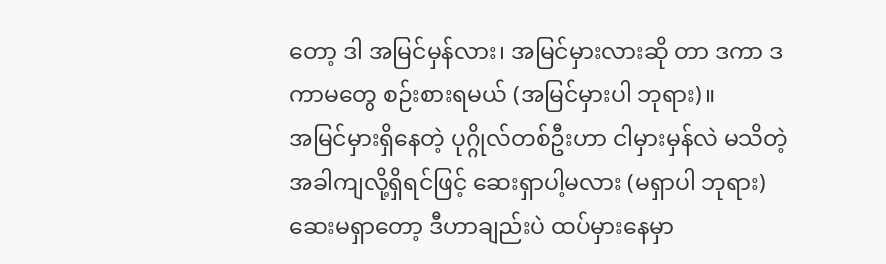တော့ ဒါ အမြင်မှန်လား၊ အမြင်မှားလားဆို တာ ဒကာ ဒကာမတွေ စဉ်းစားရမယ် (အမြင်မှားပါ ဘုရား)။
အမြင်မှားရှိနေတဲ့ ပုဂ္ဂိုလ်တစ်ဦးဟာ ငါမှားမှန်လဲ မသိတဲ့အခါကျလို့ရှိရင်ဖြင့် ဆေးရှာပါ့မလား (မရှာပါ ဘုရား) ဆေးမရှာတော့ ဒီဟာချည်းပဲ ထပ်မှားနေမှာ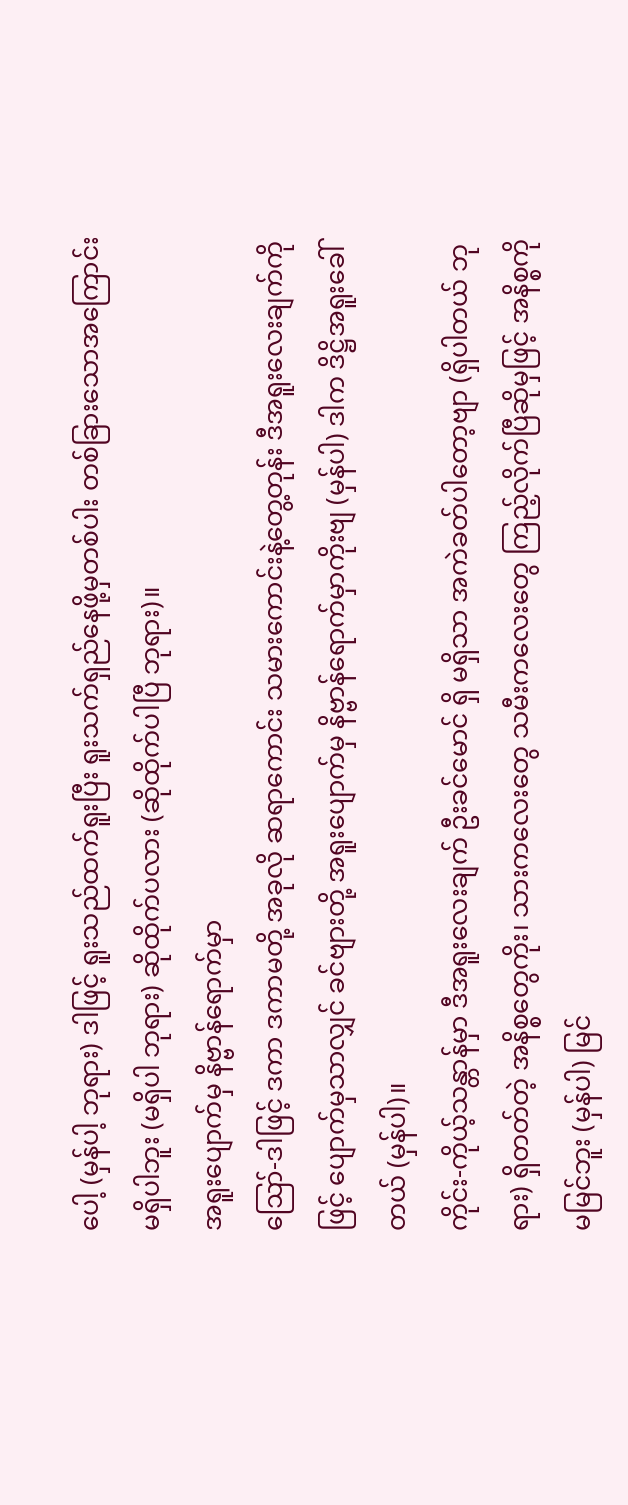ပေါ့ (မှန်ပါ့ ဘုရား) ဒါဖြင့် ရူးသည်ထက်ရူးပြီး ရူးသက်ရှည်နေဖို့မှတစ်ပါး တစ်ခြားသောအကြောင်း မရှိပါဘူး (မရှိပါ ဘုရား) ဆိုထိုက်ပလား (ဆိုထိုက်ပါပြီ ဘုရား)။
အရူးပျောက်မှ နိဗ္ဗာန်ရောက်မှာ
ဪ-ဒါဖြင့် ဒကာ ဒကာမတို့ အခုလို ဆရာကောင်း သမားကောင်းနဲ့တွေ့တုန်း ဒီအရူးလေးချက်ကိုဖြင့် ပျောက်မှသာလျှင် ခင်ဗျားတို့ အရူးပျောက်မှ နိဗ္ဗာန်ရောက်မှာကိုးဗျ (မှန်ပါ) ဒါက ဒိဋ္ဌိအရူးခေါ်တယ် (မှန်ပါ)။
ကိုင်း-ကိုယ့်သန္တာန်မှာ ဒီအရူးလေးချက် ဦးခင်မောင် ရှိ မရှိသာ အကဲခတ်ပါတော့ဗျာ (ရှိပါတယ် ဘုရား) ရှိတတ်တဲ့ အနိစ္စတွေကိုး၊ သားကလေးတွေ သမီးကလေးတွေ ကြည့်လိုက်ပြီဆိုမှဖြင့် အနိစ္စကို မမြင်ဘူး (မှန်ပါ) မြင်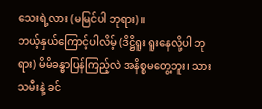သေးရဲ့လား (မမြင်ပါ ဘုရား)။
ဘယ့်နှယ်ကြောင့်ပါလိမ့် (ဒိဋ္ဌိရူး ရူးနေလို့ပါ ဘုရား) မိမိခန္ဓာပြန်ကြည့်လဲ အနိစ္စမတွေ့ဘူး၊ သားသမီးနဲ့ ခင်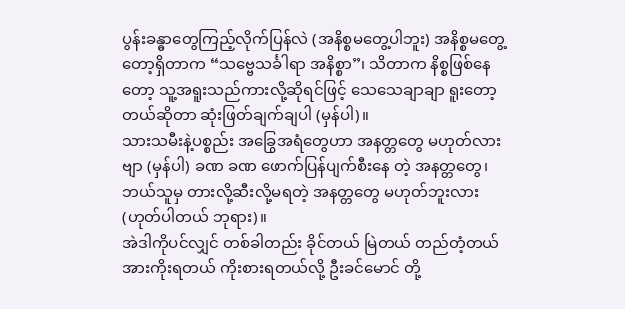ပွန်းခန္ဓာတွေကြည့်လိုက်ပြန်လဲ (အနိစ္စမတွေ့ပါဘူး) အနိစ္စမတွေ့တော့ရှိတာက “သဗ္ဗေသင်္ခါရာ အနိစ္စာ”၊ သိတာက နိစ္စဖြစ်နေတော့ သူ့အရူးသည်ကားလို့ဆိုရင်ဖြင့် သေသေချာချာ ရူးတော့တယ်ဆိုတာ ဆုံးဖြတ်ချက်ချပါ (မှန်ပါ)။
သားသမီးနဲ့ပစ္စည်း အခြွေအရံတွေဟာ အနတ္တတွေ မဟုတ်လားဗျာ (မှန်ပါ) ခဏ ခဏ ဖောက်ပြန်ပျက်စီးနေ တဲ့ အနတ္တတွေ၊ ဘယ်သူမှ တားလို့ဆီးလို့မရတဲ့ အနတ္တတွေ မဟုတ်ဘူးလား (ဟုတ်ပါတယ် ဘုရား)။
အဲဒါကိုပင်လျှင် တစ်ခါတည်း ခိုင်တယ် မြဲတယ် တည်တံ့တယ် အားကိုးရတယ် ကိုးစားရတယ်လို့ ဦးခင်မောင် တို့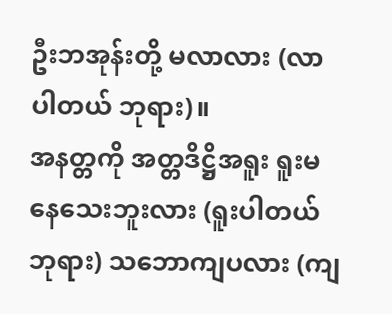ဦးဘအုန်းတို့ မလာလား (လာပါတယ် ဘုရား)။
အနတ္တကို အတ္တဒိဋ္ဌိအရူး ရူးမနေသေးဘူးလား (ရူးပါတယ် ဘုရား) သဘောကျပလား (ကျ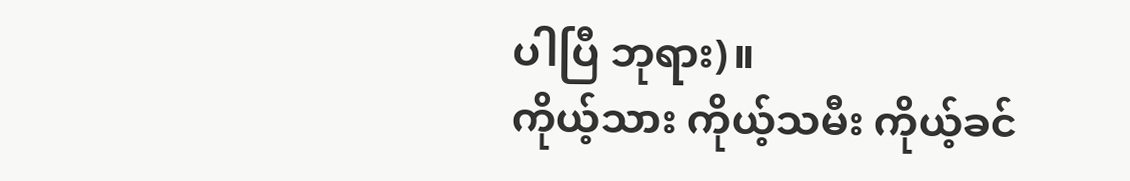ပါပြီ ဘုရား)။
ကိုယ့်သား ကိုယ့်သမီး ကိုယ့်ခင်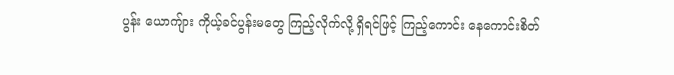ပွန်း ယောကျ်ား ကိုယ့်ခင်ပွန်းမတွေ ကြည့်လိုက်လို့ ရှိရင်ဖြင့် ကြည့်ကောင်း နေကောင်းစိတ်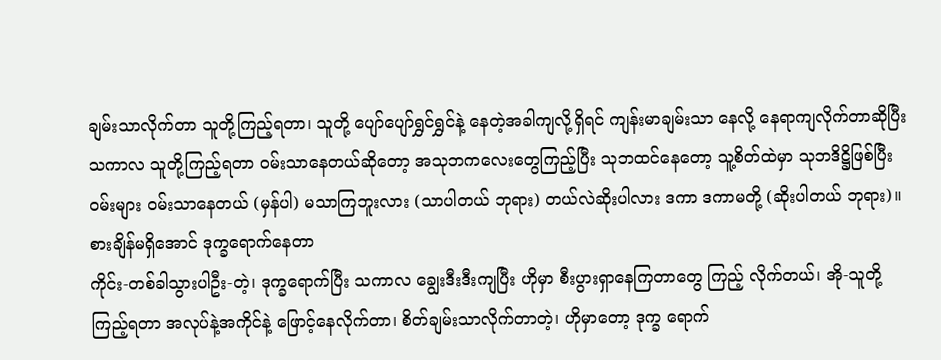ချမ်းသာလိုက်တာ သူတို့ကြည့်ရတာ၊ သူတို့ ပျော်ပျော်ရွှင်ရွှင်နဲ့ နေတဲ့အခါကျလို့ရှိရင် ကျန်းမာချမ်းသာ နေလို့ နေရာကျလိုက်တာဆိုပြီး သကာလ သူတို့ကြည့်ရတာ ဝမ်းသာနေတယ်ဆိုတော့ အသုဘကလေးတွေကြည့်ပြီး သုဘထင်နေတော့ သူ့စိတ်ထဲမှာ သုဘဒိဋ္ဌိဖြစ်ပြီး ဝမ်းများ ဝမ်းသာနေတယ် (မှန်ပါ) မသာကြဘူးလား (သာပါတယ် ဘုရား) တယ်လဲဆိုးပါလား ဒကာ ဒကာမတို့ (ဆိုးပါတယ် ဘုရား)။
စားချိန်မရှိအောင် ဒုက္ခရောက်နေတာ
ကိုင်း-တစ်ခါသွားပါဦး-တဲ့၊ ဒုက္ခရောက်ပြီး သကာလ ချွေးဒီးဒီးကျပြီး ဟိုမှာ စီးပွားရှာနေကြတာတွေ ကြည့် လိုက်တယ်၊ အို-သူတို့ကြည့်ရတာ အလုပ်နဲ့အကိုင်နဲ့ ဖြောင့်နေလိုက်တာ၊ စိတ်ချမ်းသာလိုက်တာတဲ့၊ ဟိုမှာတော့ ဒုက္ခ ရောက်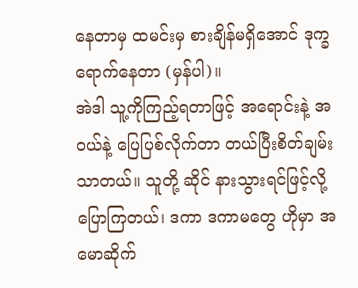နေတာမှ ထမင်းမှ စားချိန်မရှိအောင် ဒုက္ခရောက်နေတာ (မှန်ပါ)။
အဲဒါ သူ့ကိုကြည့်ရတာဖြင့် အရောင်းနဲ့ အဝယ်နဲ့ ပြေပြစ်လိုက်တာ တယ်ပြီးစိတ်ချမ်းသာတယ်။ သူတို့ ဆိုင် နားသွားရင်ဖြင့်လို့ ပြောကြတယ်၊ ဒကာ ဒကာမတွေ ဟိုမှာ အမောဆိုက်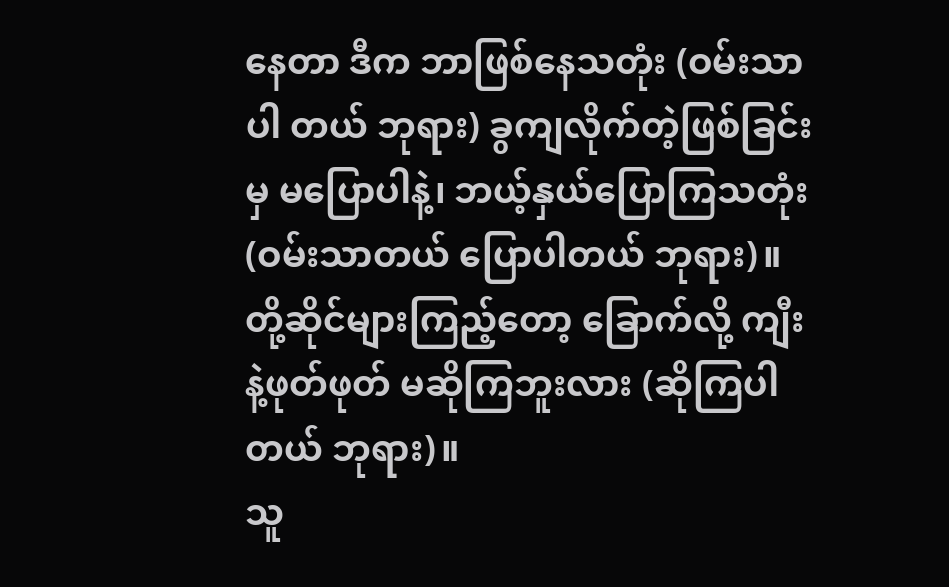နေတာ ဒီက ဘာဖြစ်နေသတုံး (ဝမ်းသာပါ တယ် ဘုရား) ခွကျလိုက်တဲ့ဖြစ်ခြင်းမှ မပြောပါနဲ့၊ ဘယ့်နှယ်ပြောကြသတုံး (ဝမ်းသာတယ် ပြောပါတယ် ဘုရား)။
တို့ဆိုင်များကြည့်တော့ ခြောက်လို့ ကျီးနဲ့ဖုတ်ဖုတ် မဆိုကြဘူးလား (ဆိုကြပါတယ် ဘုရား)။
သူ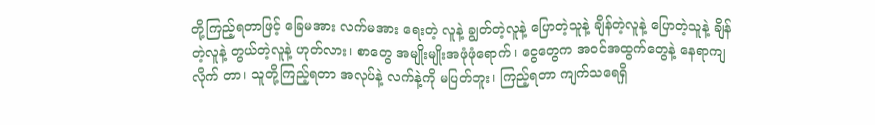တို့ကြည့်ရတာဖြင့် ခြေမအား လက်မအား ရေးတဲ့ လူနဲ့ ချွတ်တဲ့လူနဲ့ ပြောတဲ့သူနဲ့ ချိန်တဲ့လူနဲ့ ပြောတဲ့သူနဲ့ ချိန်တဲ့လူနဲ့ တွယ်တဲ့လူနဲ့ ဟုတ်လား၊ စာတွေ အမျိုးမျိုးအဖုံဖုံရောက်၊ ငွေတွေက အဝင်အထွက်တွေနဲ့ နေရာကျလိုက် တာ၊ သူတို့ကြည့်ရတာ အလုပ်နဲ့ လက်နဲ့ကို မပြတ်ဘူး၊ ကြည့်ရတာ ကျက်သရေရှိ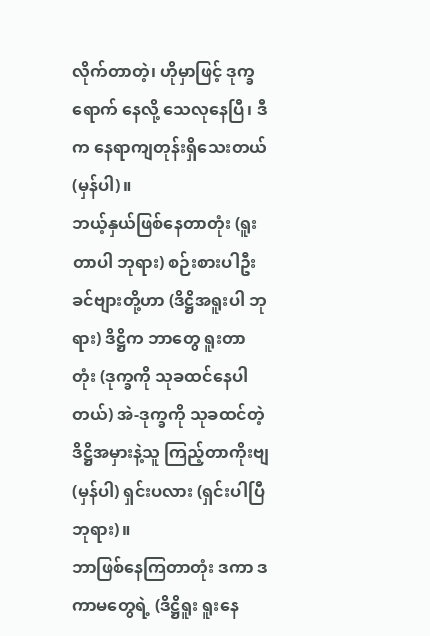လိုက်တာတဲ့၊ ဟိုမှာဖြင့် ဒုက္ခရောက် နေလို့ သေလုနေပြီ၊ ဒီက နေရာကျတုန်းရှိသေးတယ် (မှန်ပါ)။
ဘယ့်နှယ်ဖြစ်နေတာတုံး (ရူးတာပါ ဘုရား) စဉ်းစားပါဦး ခင်ဗျားတို့ဟာ (ဒိဋ္ဌိအရူးပါ ဘုရား) ဒိဋ္ဌိက ဘာတွေ ရူးတာတုံး (ဒုက္ခကို သုခထင်နေပါတယ်) အဲ-ဒုက္ခကို သုခထင်တဲ့ ဒိဋ္ဌိအမှားနဲ့သူ ကြည့်တာကိုးဗျ (မှန်ပါ) ရှင်းပလား (ရှင်းပါပြီ ဘုရား)။
ဘာဖြစ်နေကြတာတုံး ဒကာ ဒကာမတွေရဲ့ (ဒိဋ္ဌိရူး ရူးနေ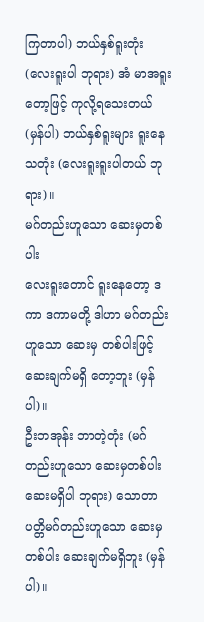ကြတာပါ) ဘယ်နှစ်ရူးတုံး (လေးရူးပါ ဘုရား) အံ မာအရူးတော့ဖြင့် ကုလို့ရသေးတယ် (မှန်ပါ) ဘယ်နှစ်ရူးများ ရူးနေသတုံး (လေးရူးရူးပါတယ် ဘုရား)။
မဂ်တည်းဟူသော ဆေးမှတစ်ပါး
လေးရူးတောင် ရူးနေတော့ ဒကာ ဒကာမတို့ ဒါဟာ မဂ်တည်းဟူသော ဆေးမှ တစ်ပါးဖြင့် ဆေးချက်မရှိ တော့ဘူး (မှန်ပါ)။
ဦးဘအုန်း ဘာတဲ့တုံး (မဂ်တည်းဟူသော ဆေးမှတစ်ပါး ဆေးမရှိပါ ဘုရား) သောတာပတ္တိမဂ်တည်းဟူသော ဆေးမှတစ်ပါး ဆေးချက်မရှိဘူး (မှန်ပါ)။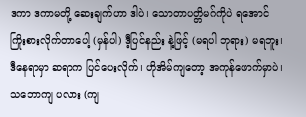ဒကာ ဒကာမတို့ ဆေးချက်ဟာ ဒါပဲ၊ သောတာပတ္တိမဂ်ကိုပဲ ရအောင် ကြိုးစားလိုက်တာပေါ့ (မှန်ပါ) ဒီ့ပြင်နည်း နဲ့ဖြင့် (မရပါ ဘုရား) မရဘူး၊ ဒီနေရာမှာ ဆရာက ပြင်ပေးလိုက်၊ ဟိုအိမ်ကျတော့ အကုန်ဖောက်မှာပဲ၊ သဘောကျ ပလား (ကျ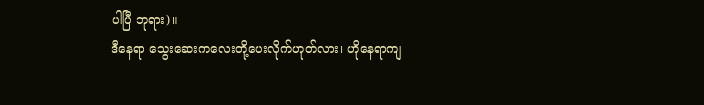ပါပြီ ဘုရား)။
ဒီနေရာ သွေးဆေးကလေးတို့ပေးလိုက်ဟုတ်လား၊ ဟိုနေရာကျ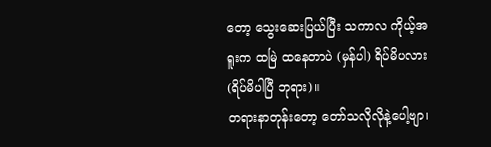တော့ သွေးဆေးပြယ်ပြီး သကာလ ကိုယ့်အရူးက ထမြဲ ထနေတာပဲ (မှန်ပါ) ရိပ်မိပလား (ရိပ်မိပါပြီ ဘုရား)။
တရားနာတုန်းတော့ တော်သလိုလိုနဲ့ပေါ့ဗျာ၊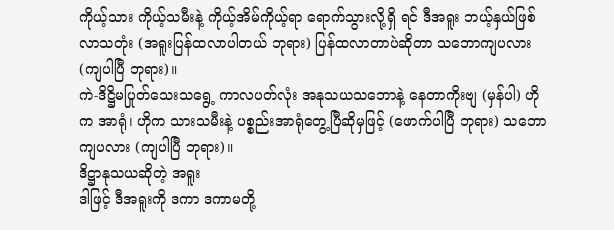ကိုယ့်သား ကိုယ့်သမီးနဲ့ ကိုယ့်အိမ်ကိုယ့်ရာ ရောက်သွားလို့ရှိ ရင် ဒီအရူး ဘယ့်နှယ်ဖြစ်လာသတုံး (အရူးပြန်ထလာပါတယ် ဘုရား) ပြန်ထလာတာပဲဆိုတာ သဘောကျပလား (ကျပါပြီ ဘုရား)။
ကဲ-ဒိဋ္ဌိမပြုတ်သေးသရွေ့ ကာလပတ်လုံး အနုသယသဘောနဲ့ နေတာကိုးဗျ (မှန်ပါ) ဟိုက အာရုံ၊ ဟိုက သားသမီးနဲ့ ပစ္စည်းအာရုံတွေ့ပြီဆိုမှဖြင့် (ဖောက်ပါပြီ ဘုရား) သဘောကျပလား (ကျပါပြီ ဘုရား)။
ဒိဋ္ဌာနုသယဆိုတဲ့ အရူး
ဒါဖြင့် ဒီအရူးကို ဒကာ ဒကာမတို့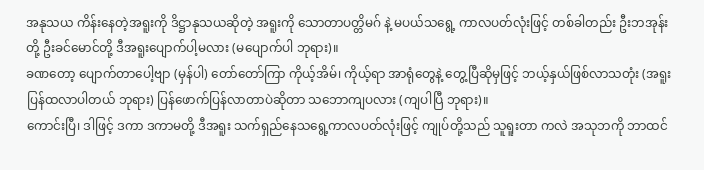အနုသယ ကိန်းနေတဲ့အရူးကို ဒိဋ္ဌာနုသယဆိုတဲ့ အရူးကို သောတာပတ္တိမဂ် နဲ့ မပယ်သရွေ့ ကာလပတ်လုံးဖြင့် တစ်ခါတည်း ဦးဘအုန်းတို့ ဦးခင်မောင်တို့ ဒီအရူးပျောက်ပါ့မလား (မပျောက်ပါ ဘုရား)။
ခဏတော့ ပျောက်တာပေါ့ဗျာ (မှန်ပါ) တော်တော်ကြာ ကိုယ့်အိမ်၊ ကိုယ့်ရာ အာရုံတွေနဲ့ တွေ့ပြီဆိုမှဖြင့် ဘယ့်နှယ်ဖြစ်လာသတုံး (အရူးပြန်ထလာပါတယ် ဘုရား) ပြန်ဖောက်ပြန်လာတာပဲဆိုတာ သဘောကျပလား (ကျပါပြီ ဘုရား)။
ကောင်းပြီ၊ ဒါဖြင့် ဒကာ ဒကာမတို့ ဒီအရူး သက်ရှည်နေသရွေ့ကာလပတ်လုံးဖြင့် ကျုပ်တို့သည် သူရူးတာ ကလဲ အသုဘကို ဘာထင်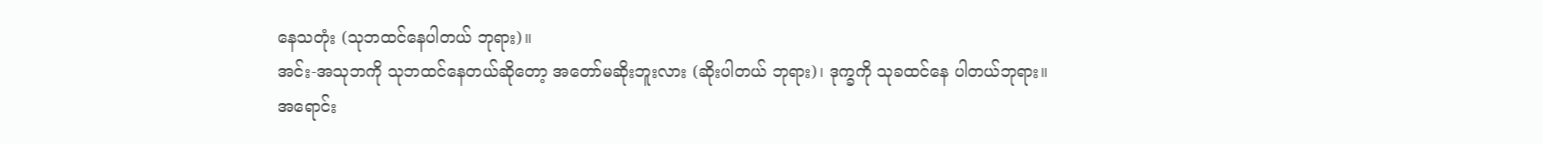နေသတုံး (သုဘထင်နေပါတယ် ဘုရား)။
အင်း-အသုဘကို သုဘထင်နေတယ်ဆိုတော့ အတော်မဆိုးဘူးလား (ဆိုးပါတယ် ဘုရား)၊ ဒုက္ခကို သုခထင်နေ ပါတယ်ဘုရား။
အရောင်း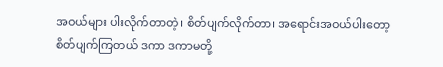အဝယ်များ ပါးလိုက်တာတဲ့၊ စိတ်ပျက်လိုက်တာ၊ အရောင်းအဝယ်ပါးတော့ စိတ်ပျက်ကြတယ် ဒကာ ဒကာမတို့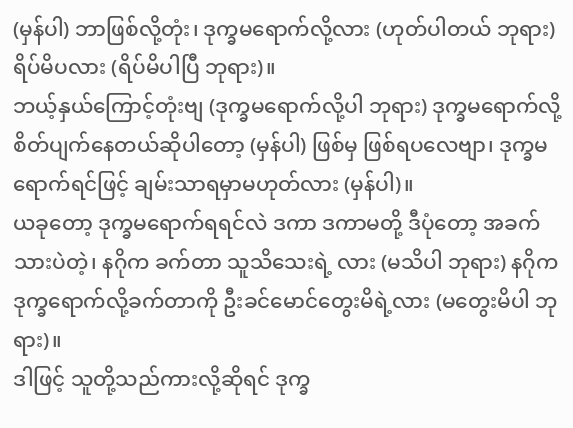(မှန်ပါ) ဘာဖြစ်လို့တုံး၊ ဒုက္ခမရောက်လို့လား (ဟုတ်ပါတယ် ဘုရား) ရိပ်မိပလား (ရိပ်မိပါပြီ ဘုရား)။
ဘယ့်နှယ်ကြောင့်တုံးဗျ (ဒုက္ခမရောက်လို့ပါ ဘုရား) ဒုက္ခမရောက်လို့ စိတ်ပျက်နေတယ်ဆိုပါတော့ (မှန်ပါ) ဖြစ်မှ ဖြစ်ရပလေဗျာ၊ ဒုက္ခမရောက်ရင်ဖြင့် ချမ်းသာရမှာမဟုတ်လား (မှန်ပါ)။
ယခုတော့ ဒုက္ခမရောက်ရရင်လဲ ဒကာ ဒကာမတို့ ဒီပုံတော့ အခက်သားပဲတဲ့၊ နဂိုက ခက်တာ သူသိသေးရဲ့ လား (မသိပါ ဘုရား) နဂိုက ဒုက္ခရောက်လို့ခက်တာကို ဦးခင်မောင်တွေးမိရဲ့လား (မတွေးမိပါ ဘုရား)။
ဒါဖြင့် သူတို့သည်ကားလို့ဆိုရင် ဒုက္ခ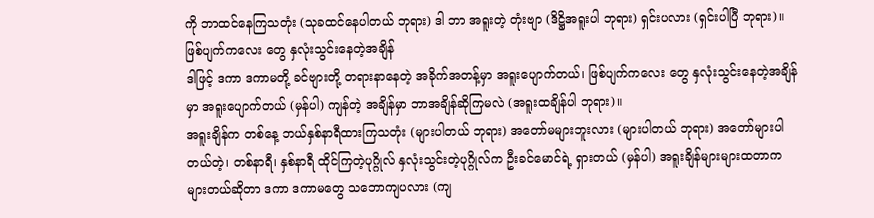ကို ဘာထင်နေကြသတုံး (သုခထင်နေပါတယ် ဘုရား) ဒါ ဘာ အရူးတဲ့ တုံးဗျာ (ဒိဋ္ဌိအရူးပါ ဘုရား) ရှင်းပလား (ရှင်းပါပြီ ဘုရား)။
ဖြစ်ပျက်ကလေး တွေ နှလုံးသွင်းနေတဲ့အချိန်
ဒါဖြင့် ဒကာ ဒကာမတို့ ခင်ဗျားတို့ တရားနာနေတဲ့ အခိုက်အတန့်မှာ အရူးပျောက်တယ်၊ ဖြစ်ပျက်ကလေး တွေ နှလုံးသွင်းနေတဲ့အချိန်မှာ အရူးပျောက်တယ် (မှန်ပါ) ကျန်တဲ့ အချိန်မှာ ဘာအချိန်ဆိုကြမလဲ (အရူးထချိန်ပါ ဘုရား)။
အရူးချိန်က တစ်နေ့ ဘယ်နှစ်နာရီထားကြသတုံး (များပါတယ် ဘုရား) အတော်မများဘူးလား (များပါတယ် ဘုရား) အတော်များပါတယ်တဲ့၊ တစ်နာရီ၊ နှစ်နာရီ ထိုင်ကြတဲ့ပုဂ္ဂိုလ် နှလုံးသွင်းတဲ့ပုဂ္ဂိုလ်က ဦးခင်မောင်ရဲ့ ရှားတယ် (မှန်ပါ) အရူးချိန်များများထတာက များတယ်ဆိုတာ ဒကာ ဒကာမတွေ သဘောကျပလား (ကျ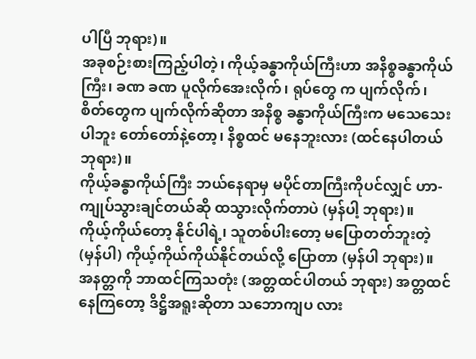ပါပြီ ဘုရား)။
အခုစဉ်းစားကြည့်ပါတဲ့၊ ကိုယ့်ခန္ဓာကိုယ်ကြီးဟာ အနိစ္စခန္ဓာကိုယ်ကြီး၊ ခဏ ခဏ ပူလိုက်အေးလိုက်၊ ရုပ်တွေ က ပျက်လိုက်၊ စိတ်တွေက ပျက်လိုက်ဆိုတာ အနိစ္စ ခန္ဓာကိုယ်ကြီးက မသေသေးပါဘူး တော်တော်နဲ့တော့၊ နိစ္စထင် မနေဘူးလား (ထင်နေပါတယ် ဘုရား)။
ကိုယ့်ခန္ဓာကိုယ်ကြီး ဘယ်နေရာမှ မပိုင်တာကြီးကိုပင်လျှင် ဟာ-ကျုပ်သွားချင်တယ်ဆို ထသွားလိုက်တာပဲ (မှန်ပါ့ ဘုရား)။
ကိုယ့်ကိုယ်တော့ နိုင်ပါရဲ့၊ သူတစ်ပါးတော့ မပြောတတ်ဘူးတဲ့ (မှန်ပါ) ကိုယ့်ကိုယ်ကိုယ်နိုင်တယ်လို့ ပြောတာ (မှန်ပါ ဘုရား)။
အနတ္တကို ဘာထင်ကြသတုံး (အတ္တထင်ပါတယ် ဘုရား) အတ္တထင်နေကြတော့ ဒိဋ္ဌိအရူးဆိုတာ သဘောကျပ လား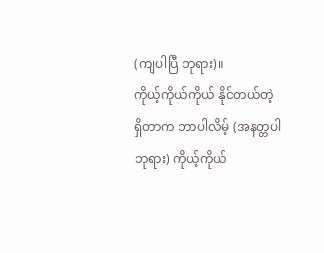(ကျပါပြီ ဘုရား)။
ကိုယ့်ကိုယ်ကိုယ် နိုင်တယ်တဲ့
ရှိတာက ဘာပါလိမ့် (အနတ္တပါ ဘုရား) ကိုယ့်ကိုယ်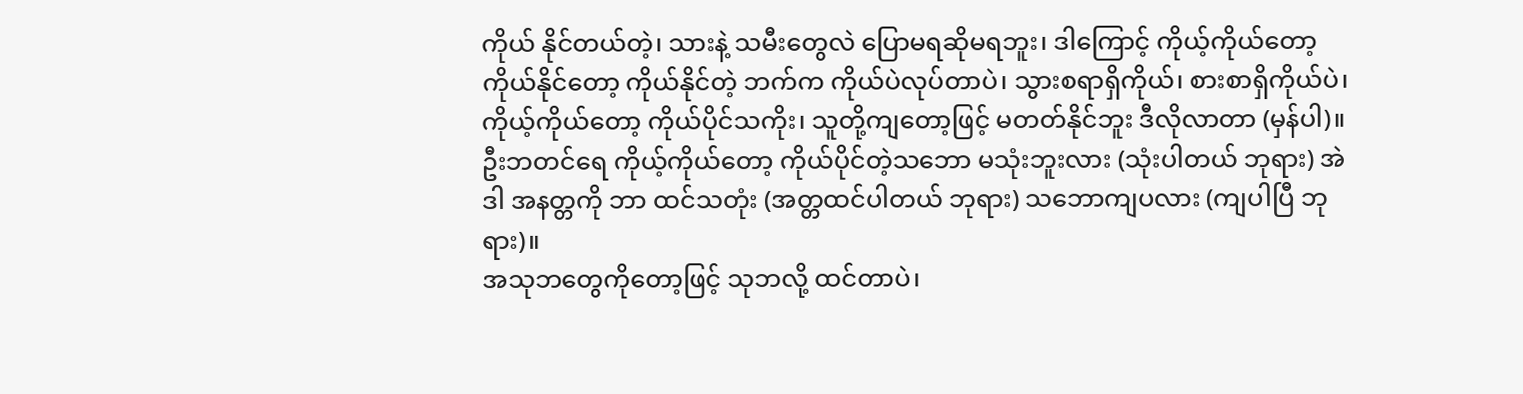ကိုယ် နိုင်တယ်တဲ့၊ သားနဲ့ သမီးတွေလဲ ပြောမရဆိုမရဘူး၊ ဒါကြောင့် ကိုယ့်ကိုယ်တော့ ကိုယ်နိုင်တော့ ကိုယ်နိုင်တဲ့ ဘက်က ကိုယ်ပဲလုပ်တာပဲ၊ သွားစရာရှိကိုယ်၊ စားစာရှိကိုယ်ပဲ၊ ကိုယ့်ကိုယ်တော့ ကိုယ်ပိုင်သကိုး၊ သူတို့ကျတော့ဖြင့် မတတ်နိုင်ဘူး ဒီလိုလာတာ (မှန်ပါ)။
ဦးဘတင်ရေ ကိုယ့်ကိုယ်တော့ ကိုယ်ပိုင်တဲ့သဘော မသုံးဘူးလား (သုံးပါတယ် ဘုရား) အဲဒါ အနတ္တကို ဘာ ထင်သတုံး (အတ္တထင်ပါတယ် ဘုရား) သဘောကျပလား (ကျပါပြီ ဘုရား)။
အသုဘတွေကိုတော့ဖြင့် သုဘလို့ ထင်တာပဲ၊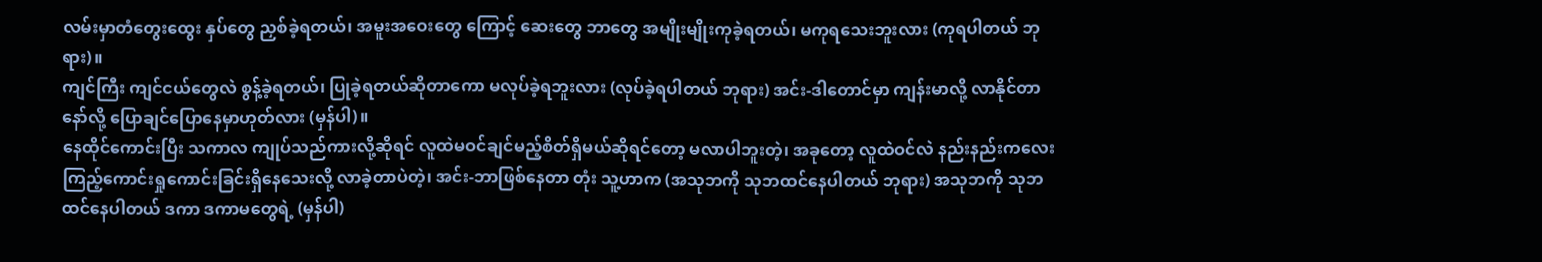လမ်းမှာတံတွေးထွေး နှပ်တွေ ညှစ်ခဲ့ရတယ်၊ အမူးအဝေးတွေ ကြောင့် ဆေးတွေ ဘာတွေ အမျိုးမျိုးကုခဲ့ရတယ်၊ မကုရသေးဘူးလား (ကုရပါတယ် ဘုရား)။
ကျင်ကြီး ကျင်ငယ်တွေလဲ စွန့်ခဲ့ရတယ်၊ ပြုခဲ့ရတယ်ဆိုတာကော မလုပ်ခဲ့ရဘူးလား (လုပ်ခဲ့ရပါတယ် ဘုရား) အင်း-ဒါတောင်မှာ ကျန်းမာလို့ လာနိုင်တာနော်လို့ ပြောချင်ပြောနေမှာဟုတ်လား (မှန်ပါ)။
နေထိုင်ကောင်းပြီး သကာလ ကျုပ်သည်ကားလို့ဆိုရင် လူထဲမဝင်ချင်မည့်စိတ်ရှိမယ်ဆိုရင်တော့ မလာပါဘူးတဲ့၊ အခုတော့ လူထဲဝင်လဲ နည်းနည်းကလေး ကြည့်ကောင်းရှုကောင်းခြင်းရှိနေသေးလို့ လာခဲ့တာပဲတဲ့၊ အင်း-ဘာဖြစ်နေတာ တုံး သူ့ဟာက (အသုဘကို သုဘထင်နေပါတယ် ဘုရား) အသုဘကို သုဘထင်နေပါတယ် ဒကာ ဒကာမတွေရဲ့ (မှန်ပါ)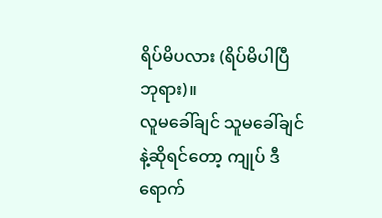ရိပ်မိပလား (ရိပ်မိပါပြီ ဘုရား)။
လူမခေါ်ချင် သူမခေါ်ချင်နဲ့ဆိုရင်တော့ ကျုပ် ဒီရောက်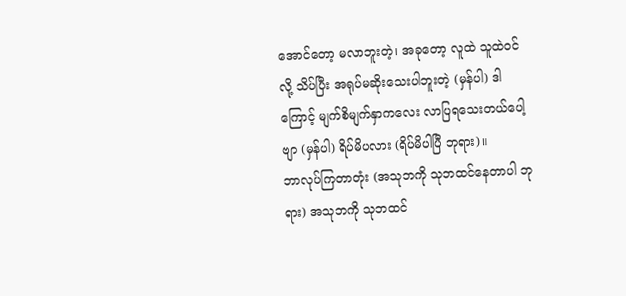အောင်တော့ မလာဘူးတဲ့၊ အခုတော့ လူထဲ သူထဲဝင် လို့ သိပ်ပြီး အရုပ်မဆိုးသေးပါဘူးတဲ့ (မှန်ပါ) ဒါကြောင့် မျက်စိမျက်နှာကလေး လာပြရသေးတယ်ပေါ့ဗျာ (မှန်ပါ) ရိပ်မိပလား (ရိပ်မိပါပြီ ဘုရား)။
ဘာလုပ်ကြတာတုံး (အသုဘကို သုဘထင်နေတာပါ ဘုရား) အသုဘကို သုဘထင်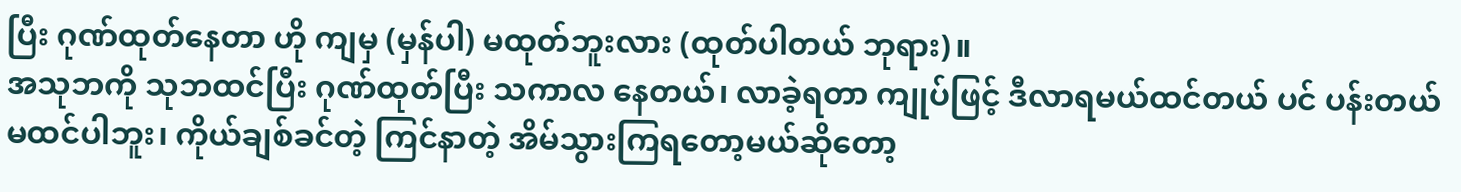ပြီး ဂုဏ်ထုတ်နေတာ ဟို ကျမှ (မှန်ပါ) မထုတ်ဘူးလား (ထုတ်ပါတယ် ဘုရား)။
အသုဘကို သုဘထင်ပြီး ဂုဏ်ထုတ်ပြီး သကာလ နေတယ်၊ လာခဲ့ရတာ ကျုပ်ဖြင့် ဒီလာရမယ်ထင်တယ် ပင် ပန်းတယ်မထင်ပါဘူး၊ ကိုယ်ချစ်ခင်တဲ့ ကြင်နာတဲ့ အိမ်သွားကြရတော့မယ်ဆိုတော့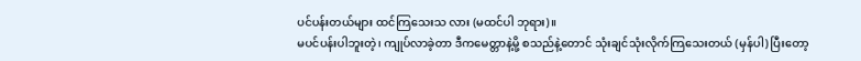ပင်ပန်းတယ်များ ထင်ကြသေးသ လား (မထင်ပါ ဘုရား)။
မပင်ပန်းပါဘူးတဲ့၊ ကျုပ်လာခဲ့တာ ဒီကမေတ္တာနဲ့မို့ စသည်နဲ့တောင် သုံးချင်သုံးလိုက်ကြသေးတယ် (မှန်ပါ) ပြီးတော့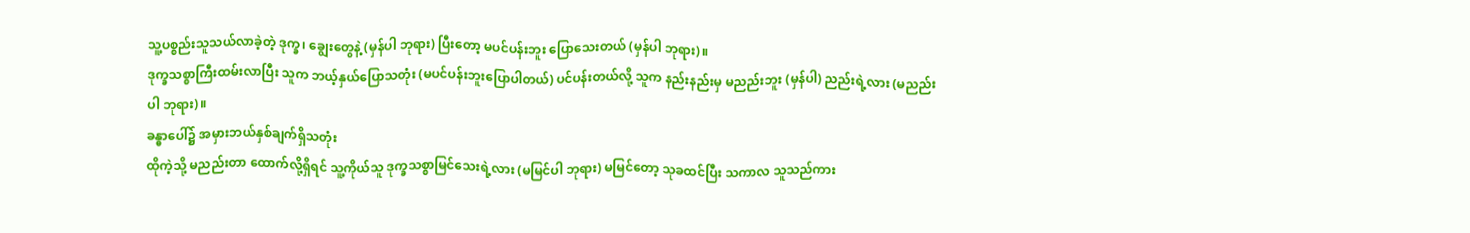သူ့ပစ္စည်းသူသယ်လာခဲ့တဲ့ ဒုက္ခ၊ ချွေးတွေနဲ့ (မှန်ပါ ဘုရား) ပြီးတော့ မပင်ပန်းဘူး ပြောသေးတယ် (မှန်ပါ ဘုရား)။
ဒုက္ခသစ္စာကြီးထမ်းလာပြီး သူက ဘယ့်နှယ်ပြောသတုံး (မပင်ပန်းဘူးပြောပါတယ်) ပင်ပန်းတယ်လို့ သူက နည်းနည်းမှ မညည်းဘူး (မှန်ပါ) ညည်းရဲ့လား (မညည်းပါ ဘုရား)။
ခန္ဓာပေါ်၌ အမှားဘယ်နှစ်ချက်ရှိသတုံး
ထိုကဲ့သို့ မညည်းတာ ထောက်လို့ရှိရင် သူ့ကိုယ်သူ ဒုက္ခသစ္စာမြင်သေးရဲ့လား (မမြင်ပါ ဘုရား) မမြင်တော့ သုခထင်ပြီး သကာလ သူသည်ကား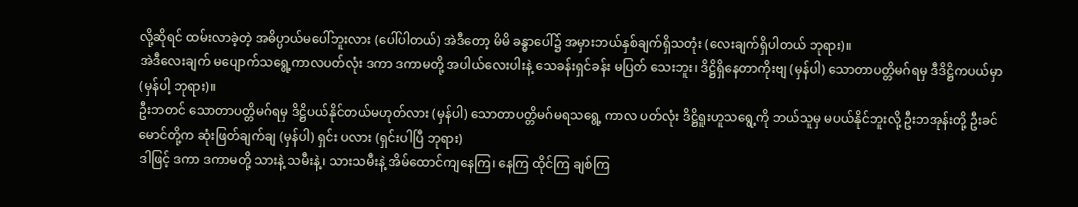လို့ဆိုရင် ထမ်းလာခဲ့တဲ့ အဓိပ္ပာယ်မပေါ်ဘူးလား (ပေါ်ပါတယ်) အဲဒီတော့ မိမိ ခန္ဓာပေါ်၌ အမှားဘယ်နှစ်ချက်ရှိသတုံး (လေးချက်ရှိပါတယ် ဘုရား)။
အဲဒီလေးချက် မပျောက်သရွေ့ကာလပတ်လုံး ဒကာ ဒကာမတို့ အပါယ်လေးပါးနဲ့ သေခန်းရှင်ခန်း မပြတ် သေးဘူး၊ ဒိဋ္ဌိရှိနေတာကိုးဗျ (မှန်ပါ) သောတာပတ္တိမဂ်ရမှ ဒီဒိဋ္ဌိကပယ်မှာ (မှန်ပါ့ ဘုရား)။
ဦးဘတင် သောတာပတ္တိမဂ်ရမှ ဒိဋ္ဌိပယ်နိုင်တယ်မဟုတ်လား (မှန်ပါ) သောတာပတ္တိမဂ်မရသရွေ့ ကာလ ပတ်လုံး ဒိဋ္ဌိရူးဟူသရွေ့ကို ဘယ်သူမှ မပယ်နိုင်ဘူးလို့ ဦးဘအုန်းတို့ ဦးခင်မောင်တို့က ဆုံးဖြတ်ချက်ချ (မှန်ပါ) ရှင်း ပလား (ရှင်းပါပြီ ဘုရား)
ဒါဖြင့် ဒကာ ဒကာမတို့ သားနဲ့ သမီးနဲ့၊ သားသမီးနဲ့ အိမ်ထောင်ကျနေကြ၊ နေကြ ထိုင်ကြ ချစ်ကြ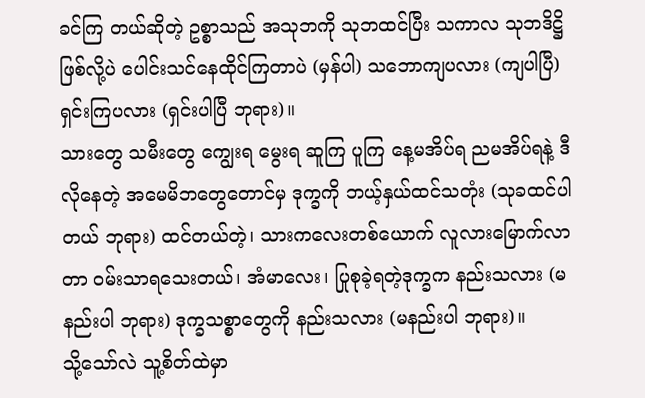ခင်ကြ တယ်ဆိုတဲ့ ဥစ္စာသည် အသုဘကို သုဘထင်ပြီး သကာလ သုဘဒိဋ္ဌိဖြစ်လို့ပဲ ပေါင်းသင်နေထိုင်ကြတာပဲ (မှန်ပါ) သဘောကျပလား (ကျပါပြီ) ရှင်းကြပလား (ရှင်းပါပြီ ဘုရား)။
သားတွေ သမီးတွေ ကျွေးရ မွေးရ ဆူကြ ပူကြ နေ့မအိပ်ရ ညမအိပ်ရနဲ့ ဒီလိုနေတဲ့ အမေမိဘတွေတောင်မှ ဒုက္ခကို ဘယ့်နှယ်ထင်သတုံး (သုခထင်ပါတယ် ဘုရား) ထင်တယ်တဲ့၊ သားကလေးတစ်ယောက် လူလားမြောက်လာတာ ဝမ်းသာရသေးတယ်၊ အံမာလေး၊ ပြုစုခဲ့ရတဲ့ဒုက္ခက နည်းသလား (မနည်းပါ ဘုရား) ဒုက္ခသစ္စာတွေကို နည်းသလား (မနည်းပါ ဘုရား)။
သို့သော်လဲ သူ့စိတ်ထဲမှာ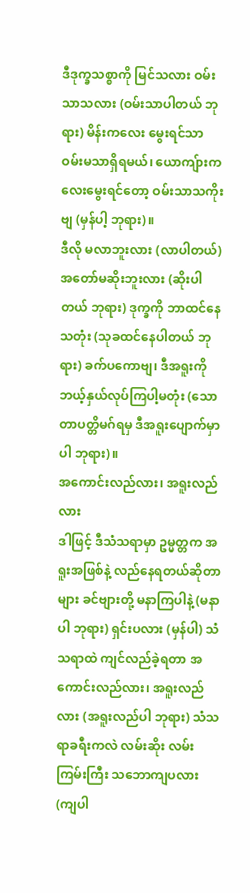ဒီဒုက္ခသစ္စာကို မြင်သလား ဝမ်းသာသလား (ဝမ်းသာပါတယ် ဘုရား) မိန်းကလေး မွေးရင်သာ ဝမ်းမသာရှိရမယ်၊ ယောကျ်ားကလေးမွေးရင်တော့ ဝမ်းသာသကိုးဗျ (မှန်ပါ့ ဘုရား)။
ဒီလို မလာဘူးလား (လာပါတယ်) အတော်မဆိုးဘူးလား (ဆိုးပါတယ် ဘုရား) ဒုက္ခကို ဘာထင်နေသတုံး (သုခထင်နေပါတယ် ဘုရား) ခက်ပကောဗျ၊ ဒီအရူးကို ဘယ့်နှယ်လုပ်ကြပါ့မတုံး (သောတာပတ္တိမဂ်ရမှ ဒီအရူးပျောက်မှာ ပါ ဘုရား)။
အကောင်းလည်လား၊ အရူးလည်လား
ဒါဖြင့် ဒီသံသရာမှာ ဥမ္မတ္တက အရူးအဖြစ်နဲ့ လည်နေရတယ်ဆိုတာများ ခင်ဗျားတို့ မနာကြပါနဲ့ (မနာပါ ဘုရား) ရှင်းပလား (မှန်ပါ) သံသရာထဲ ကျင်လည်ခဲ့ရတာ အကောင်းလည်လား၊ အရူးလည်လား (အရူးလည်ပါ ဘုရား) သံသရာခရီးကလဲ လမ်းဆိုး လမ်းကြမ်းကြီး သဘောကျပလား (ကျပါ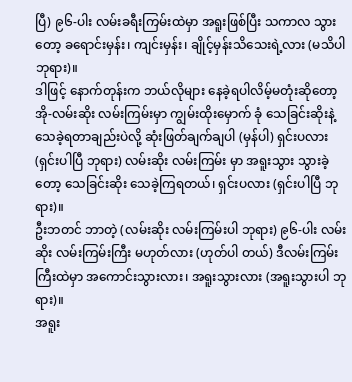ပြီ) ၉၆-ပါး လမ်းခရီးကြမ်းထဲမှာ အရူးဖြစ်ပြီး သကာလ သွားတော့ ခရောင်းမှန်း၊ ကျင်းမှန်း၊ ချိုင့်မှန်းသိသေးရဲ့လား (မသိပါ ဘုရား)။
ဒါဖြင့် နောက်တုန်းက ဘယ်လိုများ နေခဲ့ရပါလိမ့်မတုံးဆိုတော့ အို-လမ်းဆိုး လမ်းကြမ်းမှာ ကျွမ်းထိုးမှောက် ခုံ သေခြင်းဆိုးနဲ့ သေခဲ့ရတာချည်းပဲလို့ ဆုံးဖြတ်ချက်ချပါ (မှန်ပါ) ရှင်းပလား (ရှင်းပါပြီ ဘုရား) လမ်းဆိုး လမ်းကြမ်း မှာ အရူးသွား သွားခဲ့တော့ သေခြင်းဆိုး သေခဲ့ကြရတယ်၊ ရှင်းပလား (ရှင်းပါပြီ ဘုရား)။
ဦးဘတင် ဘာတဲ့ (လမ်းဆိုး လမ်းကြမ်းပါ ဘုရား) ၉၆-ပါး လမ်းဆိုး လမ်းကြမ်းကြီး မဟုတ်လား (ဟုတ်ပါ တယ်) ဒီလမ်းကြမ်းကြီးထဲမှာ အကောင်းသွားလား၊ အရူးသွားလား (အရူးသွားပါ ဘုရား)။
အရူး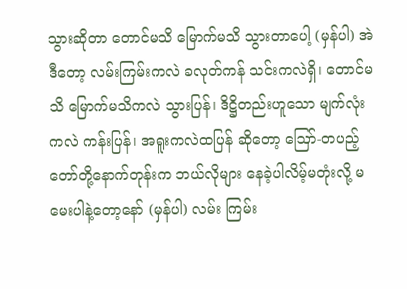သွားဆိုတာ တောင်မသိ မြောက်မသိ သွားတာပေါ့ (မှန်ပါ) အဲဒီတော့ လမ်းကြမ်းကလဲ ခလုတ်ကန် သင်းကလဲရှိ၊ တောင်မသိ မြောက်မသိကလဲ သွားပြန်၊ ဒိဋ္ဌိတည်းဟူသော မျက်လုံးကလဲ ကန်းပြန်၊ အရူးကလဲထပြန် ဆိုတော့ ဪ-တပည့်တော်တို့နောက်တုန်းက ဘယ်လိုများ နေခဲ့ပါလိမ့်မတုံးလို့ မမေးပါနဲ့တော့နော် (မှန်ပါ) လမ်း ကြမ်း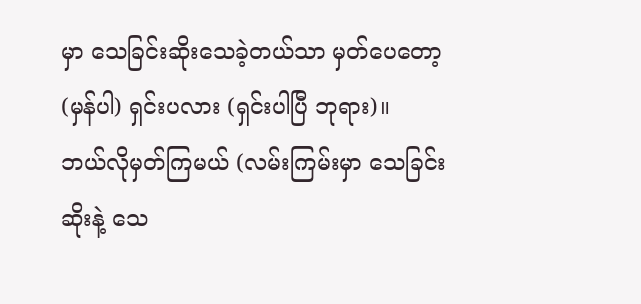မှာ သေခြင်းဆိုးသေခဲ့တယ်သာ မှတ်ပေတော့ (မှန်ပါ) ရှင်းပလား (ရှင်းပါပြီ ဘုရား)။
ဘယ်လိုမှတ်ကြမယ် (လမ်းကြမ်းမှာ သေခြင်းဆိုးနဲ့ သေ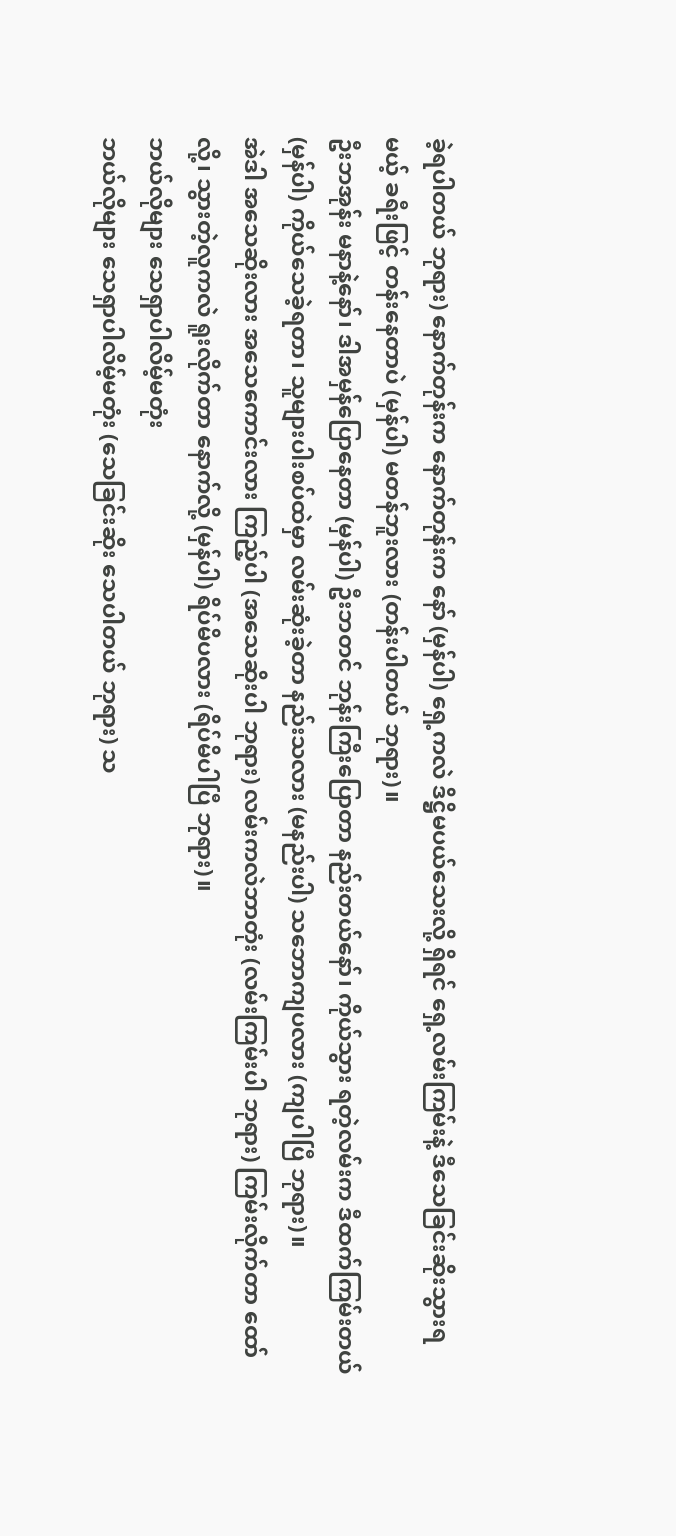ခဲ့ရပါတယ် ဘုရား) နောက်တုန်းက နောက်တုန်းက နော် (မှန်ပါ) ရှေ့ကလဲ ဒိဋ္ဌိမပယ်သေးလို့ ရှိရင် ရှေ့လမ်းကြမ်းနဲ့ ဒီသေခြင်းဆိုးသွားရမယ့် ခရီးဖြင့် တန်းနေတာပဲ (မှန်ပါ) မတန်ဘူးလား (တန်းပါတယ် ဘုရား)။
ဦးဘအုန်း မနာနဲ့နော်၊ ဒါအမှန်ပြောနေတာ (မှန်ပါ) ဦးဘတင် ဘုန်းကြီးပြောတာ နည်းတယ်နော်၊ ကိုယ်သွား ရတဲ့လမ်းက ဒီထက်ကြမ်းတယ် (မှန်ပါ) ကိုယ်သေခဲ့ရတာ၊ သူများပါးစပ်ထဲမှာ လမ်းဆုံးခဲ့တာ နည်းသလား (မနည်းပါ) သဘောကျပလား (ကျပါပြီ ဘုရား)။
အဲဒါ အသေဆိုးလား အသေကောင်းလား ကြည့်ပါ (အသေဆိုးပါ ဘုရား) လမ်းကလဲဘာတုံး (လမ်းကြမ်းပါ ဘုရား) ကြမ်းလိုက်တာ ထော်လို့၊ သွားတဲ့လူကလဲ ရူးလိုက်တာ နောက်လို့ (မှန်ပါ) ရိပ်မိပလား (ရိပ်မိပါပြီ ဘုရား)။
ဘယ်လိုများ သေရှာပါလိမ့်မတုံး
ဘယ်လိုများ သေရှာပါလိမ့်မတုံး (သေခြင်းဆိုး သေပါတယ် ဘုရား) သ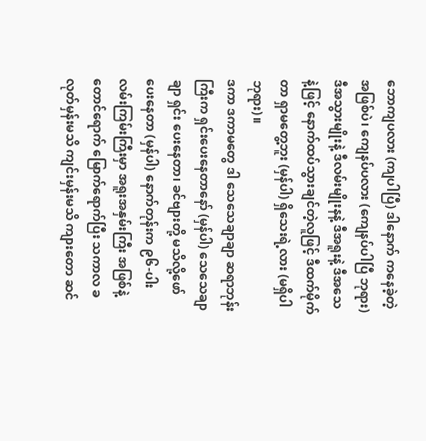ဘောကျပလား (ကျပါပြီ) ဒါနောက် ကနေခဲ့တဲ့အဖြစ်ပဲ၊ ကျေနပ်ပလား (ကျေနပ်ပါပြီ ဘုရား) ဒီအသွားမျိုးနဲ့ ဒီလမ်းမျိုးနနဲ့ ဒီအရူးနဲ့ ဒီအသေနဲ့ဖြင့် နောက်ထပ်သွားချင်တဲ့လူဖြင့် ဒီထက်မိုက်တာ ရှာမတွေ့ဘူး (မှန်ပါ) ရှိသေးရဲ့လား (မရှိပါ ဘုရား)။
ဒကာ ဒကာမတွေ ဒါ သေသေချာချာ ဆရာဘုန်းကြီးက ရှင်းပေးနေတာနော် (မှန်ပါ) သေသေချာချာ ရှင်း ပေးနေတာ၊ ခင်ဗျားတို့ မသိလို့ဖော်ပေးနေတာ (မှန်ပါ) နောက်တုန်းက ၉၆-ပါး လမ်းကြမ်းကြီးမှာ အရူးအနှမ်းကြီး အဖြစ်နဲ့ တောင်ရောက် မြောက်ရောက်ပြီး သကာလ ခလုတ်မှန်းမသိ ကျင်းမှန်းမသိ ကျားတော ဆင်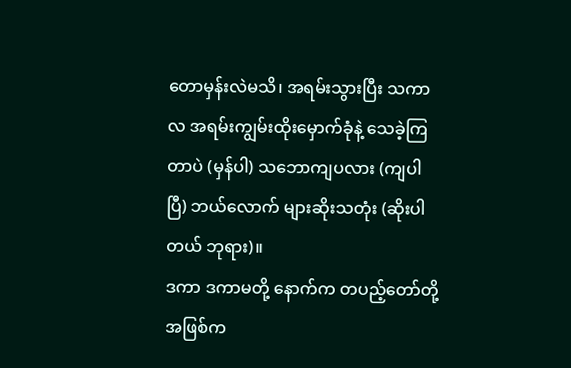တောမှန်းလဲမသိ၊ အရမ်းသွားပြီး သကာလ အရမ်းကျွမ်းထိုးမှောက်ခုံနဲ့ သေခဲ့ကြတာပဲ (မှန်ပါ) သဘောကျပလား (ကျပါပြီ) ဘယ်လောက် များဆိုးသတုံး (ဆိုးပါတယ် ဘုရား)။
ဒကာ ဒကာမတို့ နောက်က တပည့်တော်တို့ အဖြစ်က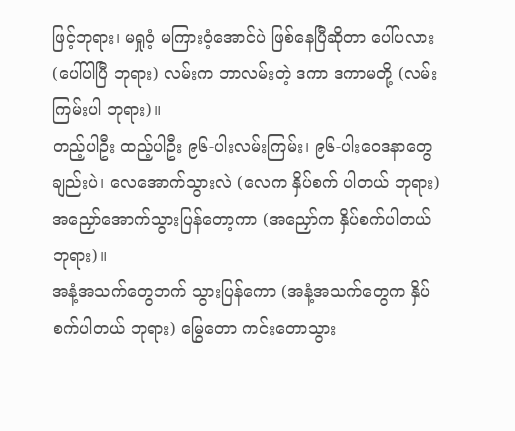ဖြင့်ဘုရား၊ မရှုဝံ့ မကြားဝံ့အောင်ပဲ ဖြစ်နေပြီဆိုတာ ပေါ်ပလား (ပေါ်ပါပြီ ဘုရား) လမ်းက ဘာလမ်းတဲ့ ဒကာ ဒကာမတို့ (လမ်းကြမ်းပါ ဘုရား)။
တည့်ပါဦး ထည့်ပါဦး ၉၆-ပါးလမ်းကြမ်း၊ ၉၆-ပါးဝေဒနာတွေချည်းပဲ၊ လေအောက်သွားလဲ (လေက နှိပ်စက် ပါတယ် ဘုရား) အညှော်အောက်သွားပြန်တော့ကာ (အညှော်က နှိပ်စက်ပါတယ် ဘုရား)။
အနံ့အသက်တွေဘက် သွားပြန်ကော (အနံ့အသက်တွေက နှိပ်စက်ပါတယ် ဘုရား) မြွေတော ကင်းတောသွား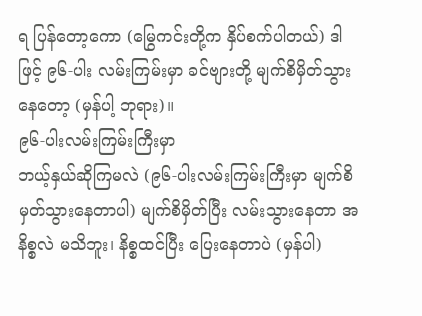ရ ပြန်တော့ကော (မြွေကင်းတို့က နှိပ်စက်ပါတယ်) ဒါဖြင့် ၉၆-ပါး လမ်းကြမ်းမှာ ခင်ဗျားတို့ မျက်စိမှိတ်သွားနေတော့ (မှန်ပါ့ ဘုရား)။
၉၆-ပါးလမ်းကြမ်းကြီးမှာ
ဘယ့်နှယ်ဆိုကြမလဲ (၉၆-ပါးလမ်းကြမ်းကြီးမှာ မျက်စိမှတ်သွားနေတာပါ) မျက်စိမှိတ်ပြီး လမ်းသွားနေတာ အနိစ္စလဲ မသိဘူး၊ နိစ္စထင်ပြီး ပြေးနေတာပဲ (မှန်ပါ)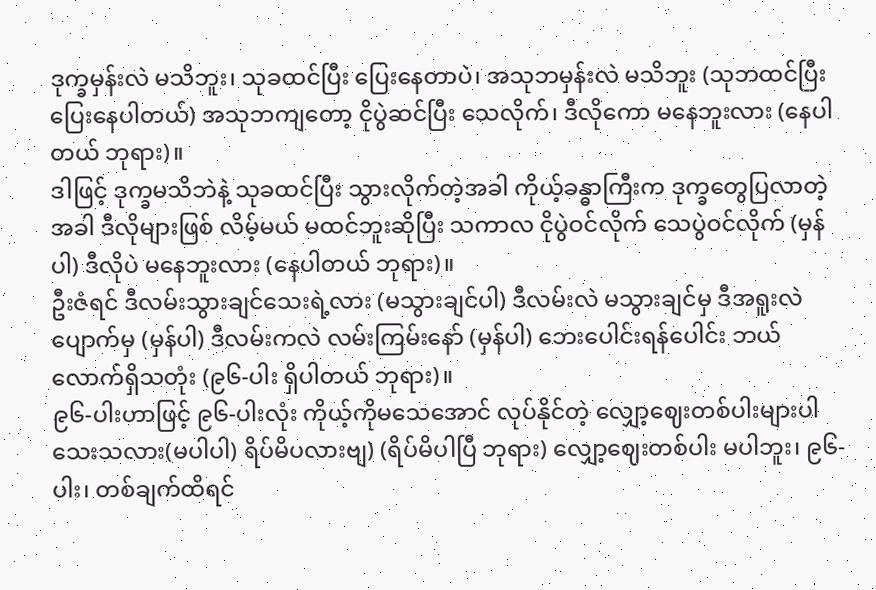ဒုက္ခမှန်းလဲ မသိဘူး၊ သုခထင်ပြီး ပြေးနေတာပဲ၊ အသုဘမှန်းလဲ မသိဘူး (သုဘထင်ပြီး ပြေးနေပါတယ်) အသုဘကျတော့ ငိုပွဲဆင်ပြီး သေလိုက်၊ ဒီလိုကော မနေဘူးလား (နေပါတယ် ဘုရား)။
ဒါဖြင့် ဒုက္ခမသိဘဲနဲ့ သုခထင်ပြီး သွားလိုက်တဲ့အခါ ကိုယ့်ခန္ဓာကြီးက ဒုက္ခတွေပြလာတဲ့အခါ ဒီလိုများဖြစ် လိမ့်မယ် မထင်ဘူးဆိုပြီး သကာလ ငိုပွဲဝင်လိုက် သေပွဲဝင်လိုက် (မှန်ပါ) ဒီလိုပဲ မနေဘူးလား (နေပါတယ် ဘုရား)။
ဦးဇံရင် ဒီလမ်းသွားချင်သေးရဲ့လား (မသွားချင်ပါ) ဒီလမ်းလဲ မသွားချင်မှ ဒီအရူးလဲပျောက်မှ (မှန်ပါ) ဒီလမ်းကလဲ လမ်းကြမ်းနော် (မှန်ပါ) ဘေးပေါင်းရန်ပေါင်း ဘယ်လောက်ရှိသတုံး (၉၆-ပါး ရှိပါတယ် ဘုရား)။
၉၆-ပါးဟာဖြင့် ၉၆-ပါးလုံး ကိုယ့်ကိုမသေအောင် လုပ်နိုင်တဲ့ လျှော့ဈေးတစ်ပါးများပါသေးသလား(မပါပါ) ရိပ်မိပလားဗျ) (ရိပ်မိပါပြီ ဘုရား) လျှော့ဈေးတစ်ပါး မပါဘူး၊ ၉၆-ပါး၊ တစ်ချက်ထိရင်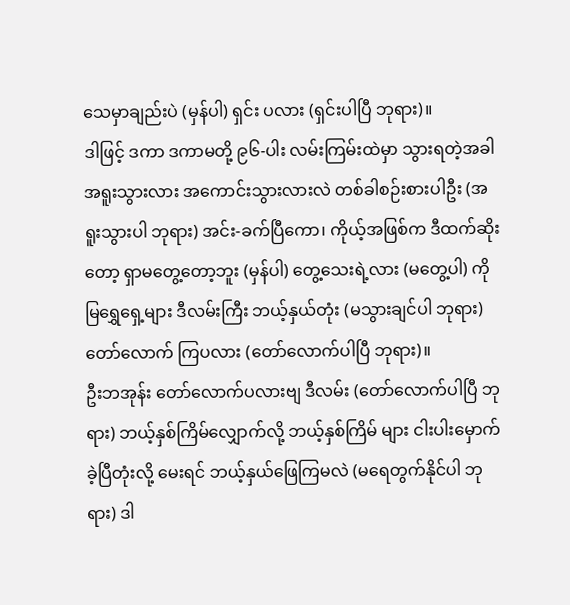သေမှာချည်းပဲ (မှန်ပါ) ရှင်း ပလား (ရှင်းပါပြီ ဘုရား)။
ဒါဖြင့် ဒကာ ဒကာမတို့ ၉၆-ပါး လမ်းကြမ်းထဲမှာ သွားရတဲ့အခါ အရူးသွားလား အကောင်းသွားလားလဲ တစ်ခါစဉ်းစားပါဦး (အရူးသွားပါ ဘုရား) အင်း-ခက်ပြီကော၊ ကိုယ့်အဖြစ်က ဒီထက်ဆိုးတော့ ရှာမတွေ့တော့ဘူး (မှန်ပါ) တွေ့သေးရဲ့လား (မတွေ့ပါ) ကိုမြရွှေရှေ့များ ဒီလမ်းကြီး ဘယ့်နှယ်တုံး (မသွားချင်ပါ ဘုရား) တော်လောက် ကြပလား (တော်လောက်ပါပြီ ဘုရား)။
ဦးဘအုန်း တော်လောက်ပလားဗျ ဒီလမ်း (တော်လောက်ပါပြီ ဘုရား) ဘယ့်နှစ်ကြိမ်လျှောက်လို့ ဘယ့်နှစ်ကြိမ် များ ငါးပါးမှောက်ခဲ့ပြီတုံးလို့ မေးရင် ဘယ့်နှယ်ဖြေကြမလဲ (မရေတွက်နိုင်ပါ ဘုရား) ဒါ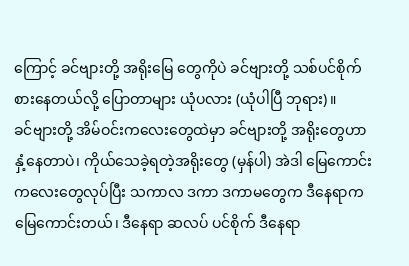ကြောင့် ခင်ဗျားတို့ အရိုးမြေ တွေကိုပဲ ခင်ဗျားတို့ သစ်ပင်စိုက်စားနေတယ်လို့ ပြောတာများ ယုံပလား (ယုံပါပြီ ဘုရား)။
ခင်ဗျားတို့ အိမ်ဝင်းကလေးတွေထဲမှာ ခင်ဗျားတို့ အရိုးတွေဟာ နှံ့နေတာပဲ၊ ကိုယ်သေခဲ့ရတဲ့အရိုးတွေ (မှန်ပါ) အဲဒါ မြေကောင်းကလေးတွေလုပ်ပြီး သကာလ ဒကာ ဒကာမတွေက ဒီနေရာက မြေကောင်းတယ်၊ ဒီနေရာ ဆလပ် ပင်စိုက် ဒီနေရာ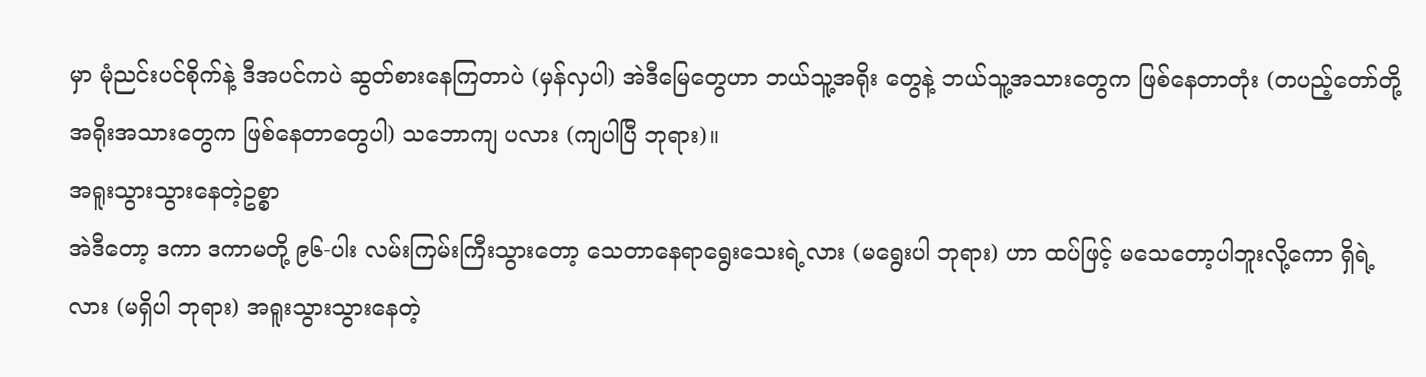မှာ မုံညင်းပင်စိုက်နဲ့ ဒီအပင်ကပဲ ဆွတ်စားနေကြတာပဲ (မှန်လှပါ) အဲဒီမြေတွေဟာ ဘယ်သူ့အရိုး တွေနဲ့ ဘယ်သူ့အသားတွေက ဖြစ်နေတာတုံး (တပည့်တော်တို့ အရိုးအသားတွေက ဖြစ်နေတာတွေပါ) သဘောကျ ပလား (ကျပါပြီ ဘုရား)။
အရူးသွားသွားနေတဲ့ဥစ္စာ
အဲဒီတော့ ဒကာ ဒကာမတို့ ၉၆-ပါး လမ်းကြမ်းကြီးသွားတော့ သေတာနေရာရွေးသေးရဲ့လား (မရွေးပါ ဘုရား) ဟာ ထပ်ဖြင့် မသေတော့ပါဘူးလို့ကော ရှိရဲ့လား (မရှိပါ ဘုရား) အရူးသွားသွားနေတဲ့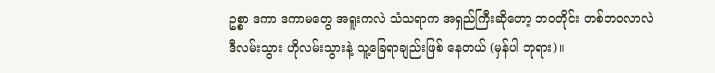ဥစ္စာ ဒကာ ဒကာမတွေ အရူးကလဲ သံသရာက အရှည်ကြီးဆိုတော့ ဘဝတိုင်း တစ်ဘဝလာလဲ ဒီလမ်းသွား ဟိုလမ်းသွားနဲ့ သူ့ခြေရာချည်းဖြစ် နေတယ် (မှန်ပါ ဘုရား)။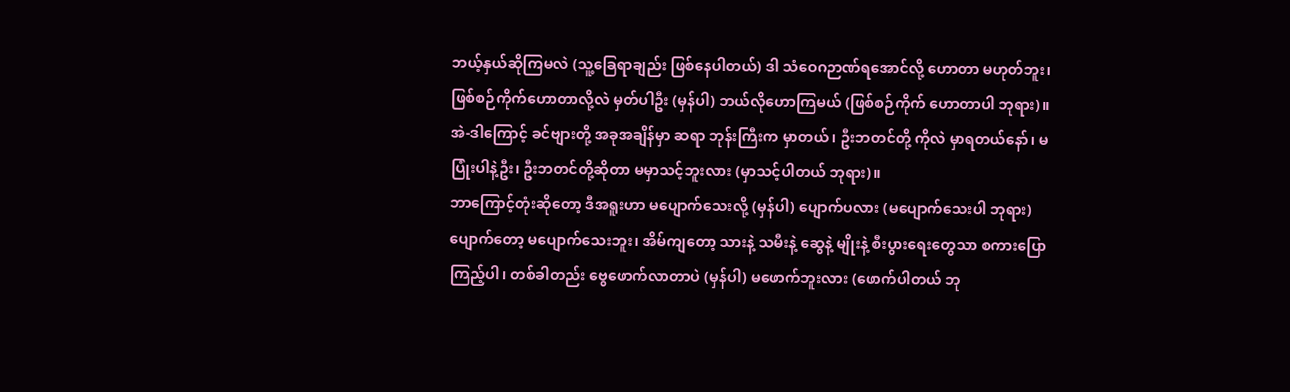ဘယ့်နှယ်ဆိုကြမလဲ (သူ့ခြေရာချည်း ဖြစ်နေပါတယ်) ဒါ သံဝေဂဉာဏ်ရအောင်လို့ ဟောတာ မဟုတ်ဘူး၊ ဖြစ်စဉ်ကိုက်ဟောတာလို့လဲ မှတ်ပါဦး (မှန်ပါ) ဘယ်လိုဟောကြမယ် (ဖြစ်စဉ်ကိုက် ဟောတာပါ ဘုရား)။
အဲ-ဒါကြောင့် ခင်ဗျားတို့ အခုအချိန်မှာ ဆရာ ဘုန်းကြီးက မှာတယ်၊ ဦးဘတင်တို့ ကိုလဲ မှာရတယ်နော်၊ မပြုံးပါနဲ့ဦး၊ ဦးဘတင်တို့ဆိုတာ မမှာသင့်ဘူးလား (မှာသင့်ပါတယ် ဘုရား)။
ဘာကြောင့်တုံးဆိုတော့ ဒီအရူးဟာ မပျောက်သေးလို့ (မှန်ပါ) ပျောက်ပလား (မပျောက်သေးပါ ဘုရား) ပျောက်တော့ မပျောက်သေးဘူး၊ အိမ်ကျတော့ သားနဲ့ သမီးနဲ့ ဆွေနဲ့ မျိုးနဲ့ စီးပွားရေးတွေသာ စကားပြောကြည့်ပါ၊ တစ်ခါတည်း ဗွေဖောက်လာတာပဲ (မှန်ပါ) မဖောက်ဘူးလား (ဖောက်ပါတယ် ဘု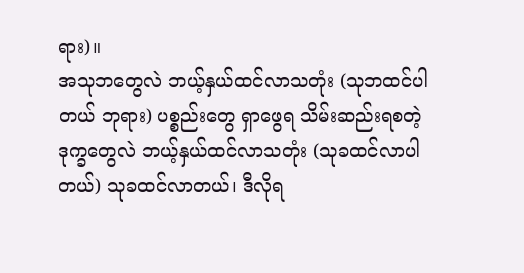ရား)။
အသုဘတွေလဲ ဘယ့်နှယ်ထင်လာသတုံး (သုဘထင်ပါတယ် ဘုရား) ပစ္စည်းတွေ ရှာဖွေရ သိမ်းဆည်းရစတဲ့ ဒုက္ခတွေလဲ ဘယ့်နှယ်ထင်လာသတုံး (သုခထင်လာပါတယ်) သုခထင်လာတယ်၊ ဒီလိုရ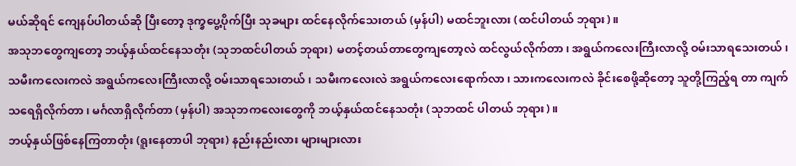မယ်ဆိုရင် ကျေနပ်ပါတယ်ဆို ပြီးတော့ ဒုက္ခပွေ့ပိုက်ပြီး သုခများ ထင်နေလိုက်သေးတယ် (မှန်ပါ) မထင်ဘူးလား (ထင်ပါတယ် ဘုရား)။
အသုဘတွေကျတော့ ဘယ့်နှယ်ထင်နေသတုံး (သုဘထင်ပါတယ် ဘုရား) မတင့်တယ်တာတွေကျတော့လဲ ထင်လွယ်လိုက်တာ၊ အရွယ်ကလေးကြီးလာလို့ ဝမ်းသာရသေးတယ်၊ သမီးကလေးကလဲ အရွယ်ကလေးကြီးလာလို့ ဝမ်းသာရသေးတယ်၊ သမီးကလေးလဲ အရွယ်ကလေးရောက်လာ၊ သားကလေးကလဲ ခိုင်းစေဖို့ဆိုတော့ သူတို့ကြည့်ရ တာ ကျက်သရေရှိလိုက်တာ၊ မင်္ဂလာရှိလိုက်တာ (မှန်ပါ) အသုဘကလေးတွေကို ဘယ့်နှယ်ထင်နေသတုံး (သုဘထင် ပါတယ် ဘုရား)။
ဘယ့်နှယ်ဖြစ်နေကြတာတုံး (ရူးနေတာပါ ဘုရား) နည်းနည်းလား များများလား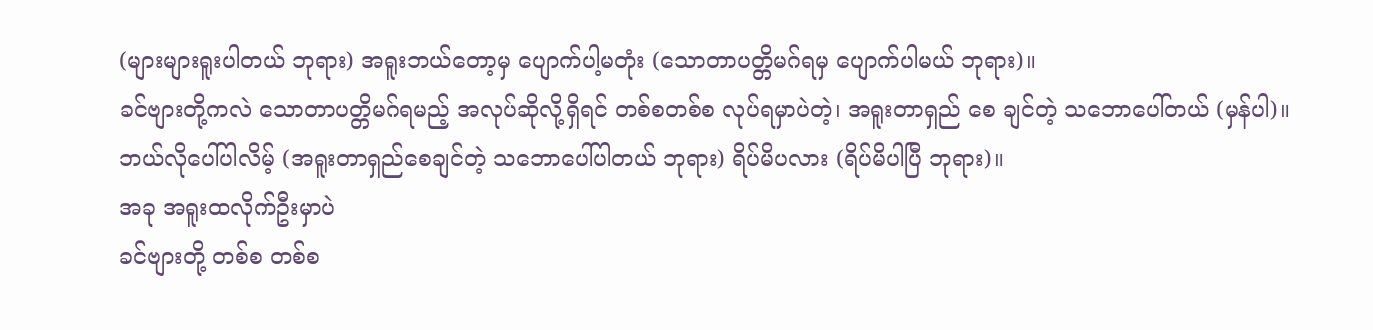(များများရူးပါတယ် ဘုရား) အရူးဘယ်တော့မှ ပျောက်ပါ့မတုံး (သောတာပတ္တိမဂ်ရမှ ပျောက်ပါမယ် ဘုရား)။
ခင်ဗျားတို့ကလဲ သောတာပတ္တိမဂ်ရမည့် အလုပ်ဆိုလို့ရှိရင် တစ်စတစ်စ လုပ်ရမှာပဲတဲ့၊ အရူးတာရှည် စေ ချင်တဲ့ သဘောပေါ်တယ် (မှန်ပါ)။
ဘယ်လိုပေါ်ပါလိမ့် (အရူးတာရှည်စေချင်တဲ့ သဘောပေါ်ပါတယ် ဘုရား) ရိပ်မိပလား (ရိပ်မိပါပြီ ဘုရား)။
အခု အရူးထလိုက်ဦးမှာပဲ
ခင်ဗျားတို့ တစ်စ တစ်စ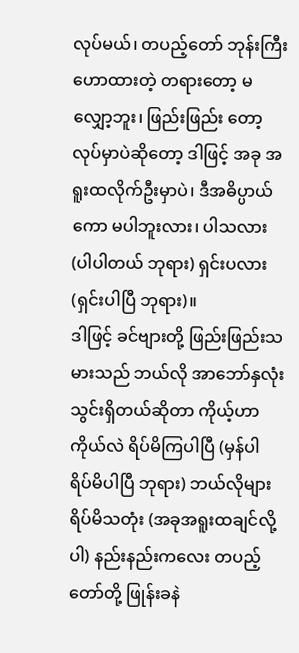လုပ်မယ်၊ တပည့်တော် ဘုန်းကြီးဟောထားတဲ့ တရားတော့ မလျှော့ဘူး၊ ဖြည်းဖြည်း တော့ လုပ်မှာပဲဆိုတော့ ဒါဖြင့် အခု အရူးထလိုက်ဦးမှာပဲ၊ ဒီအဓိပ္ပာယ်ကော မပါဘူးလား၊ ပါသလား (ပါပါတယ် ဘုရား) ရှင်းပလား (ရှင်းပါပြီ ဘုရား)။
ဒါဖြင့် ခင်ဗျားတို့ ဖြည်းဖြည်းသမားသည် ဘယ်လို အာဘော်နှလုံးသွင်းရှိတယ်ဆိုတာ ကိုယ့်ဟာကိုယ်လဲ ရိပ်မိကြပါပြီ (မှန်ပါ ရိပ်မိပါပြီ ဘုရား) ဘယ်လိုများ ရိပ်မိသတုံး (အခုအရူးထချင်လို့ပါ) နည်းနည်းကလေး တပည့် တော်တို့ ဖြုန်းခနဲ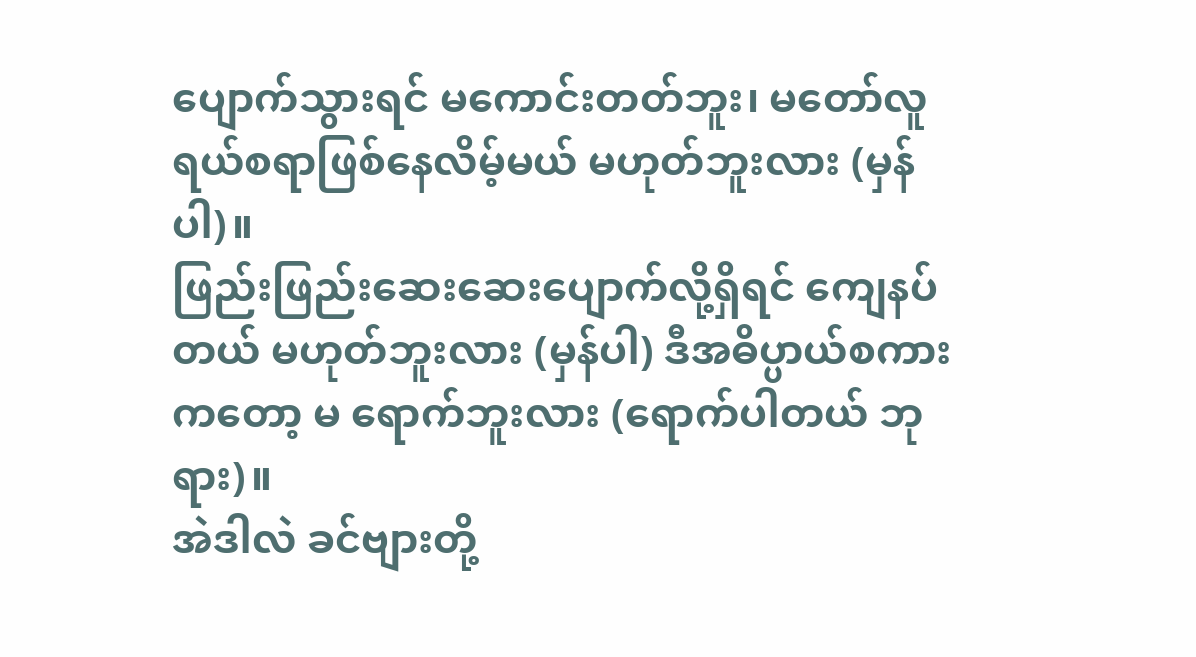ပျောက်သွားရင် မကောင်းတတ်ဘူး၊ မတော်လူရယ်စရာဖြစ်နေလိမ့်မယ် မဟုတ်ဘူးလား (မှန်ပါ)။
ဖြည်းဖြည်းဆေးဆေးပျောက်လို့ရှိရင် ကျေနပ်တယ် မဟုတ်ဘူးလား (မှန်ပါ) ဒီအဓိပ္ပာယ်စကားကတော့ မ ရောက်ဘူးလား (ရောက်ပါတယ် ဘုရား)။
အဲဒါလဲ ခင်ဗျားတို့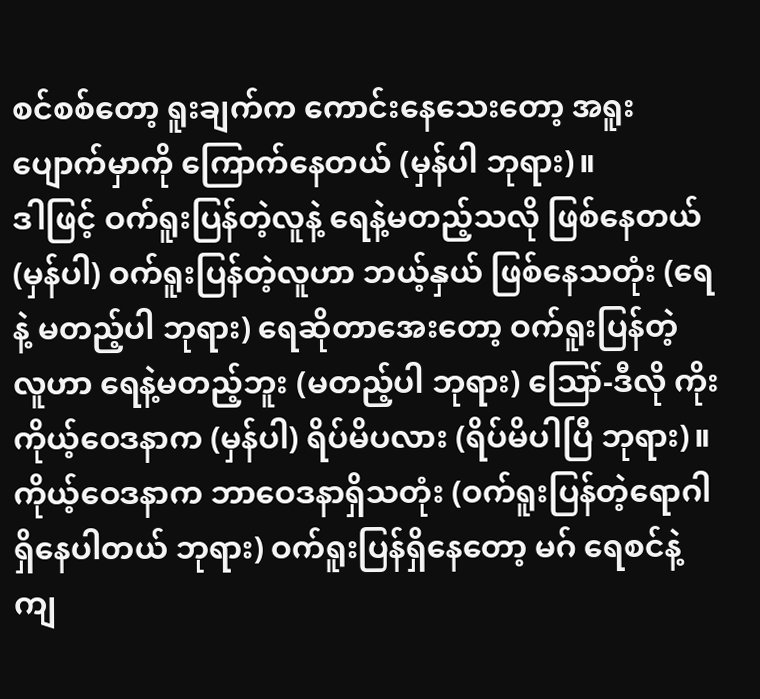စင်စစ်တော့ ရူးချက်က ကောင်းနေသေးတော့ အရူးပျောက်မှာကို ကြောက်နေတယ် (မှန်ပါ ဘုရား)။
ဒါဖြင့် ဝက်ရူးပြန်တဲ့လူနဲ့ ရေနဲ့မတည့်သလို ဖြစ်နေတယ် (မှန်ပါ) ဝက်ရူးပြန်တဲ့လူဟာ ဘယ့်နှယ် ဖြစ်နေသတုံး (ရေနဲ့ မတည့်ပါ ဘုရား) ရေဆိုတာအေးတော့ ဝက်ရူးပြန်တဲ့ လူဟာ ရေနဲ့မတည့်ဘူး (မတည့်ပါ ဘုရား) ဪ-ဒီလို ကိုး ကိုယ့်ဝေဒနာက (မှန်ပါ) ရိပ်မိပလား (ရိပ်မိပါပြီ ဘုရား)။
ကိုယ့်ဝေဒနာက ဘာဝေဒနာရှိသတုံး (ဝက်ရူးပြန်တဲ့ရောဂါရှိနေပါတယ် ဘုရား) ဝက်ရူးပြန်ရှိနေတော့ မဂ် ရေစင်နဲ့ကျ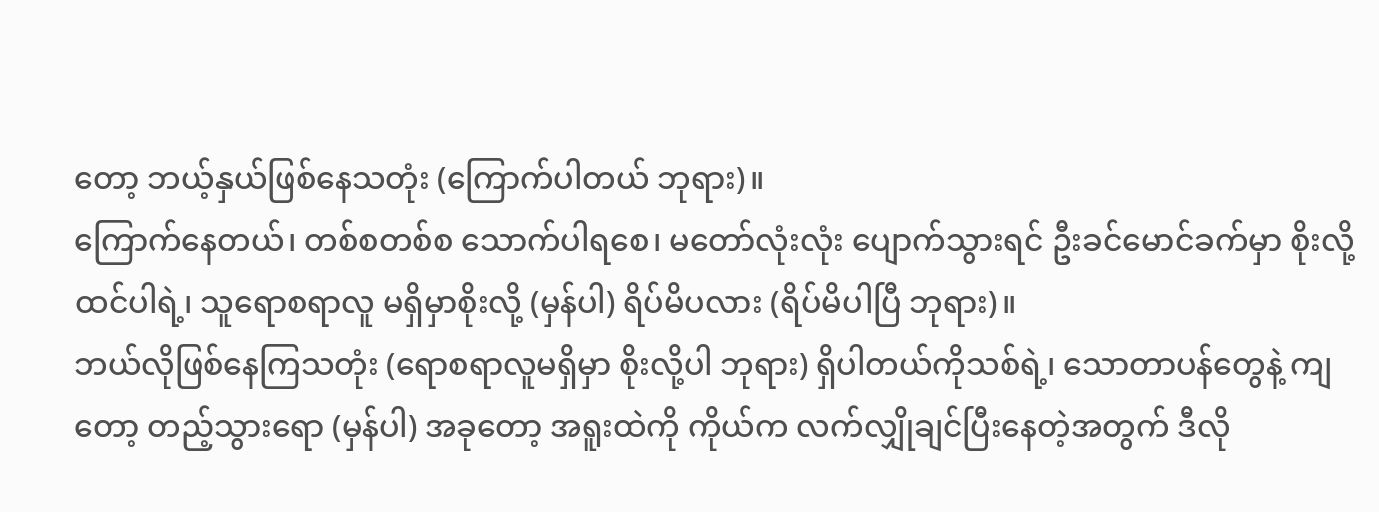တော့ ဘယ့်နှယ်ဖြစ်နေသတုံး (ကြောက်ပါတယ် ဘုရား)။
ကြောက်နေတယ်၊ တစ်စတစ်စ သောက်ပါရစေ၊ မတော်လုံးလုံး ပျောက်သွားရင် ဦးခင်မောင်ခက်မှာ စိုးလို့ ထင်ပါရဲ့၊ သူရောစရာလူ မရှိမှာစိုးလို့ (မှန်ပါ) ရိပ်မိပလား (ရိပ်မိပါပြီ ဘုရား)။
ဘယ်လိုဖြစ်နေကြသတုံး (ရောစရာလူမရှိမှာ စိုးလို့ပါ ဘုရား) ရှိပါတယ်ကိုသစ်ရဲ့၊ သောတာပန်တွေနဲ့ ကျတော့ တည့်သွားရော (မှန်ပါ) အခုတော့ အရူးထဲကို ကိုယ်က လက်လျှိုချင်ပြီးနေတဲ့အတွက် ဒီလို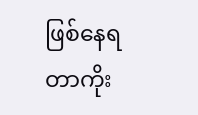ဖြစ်နေရတာကိုး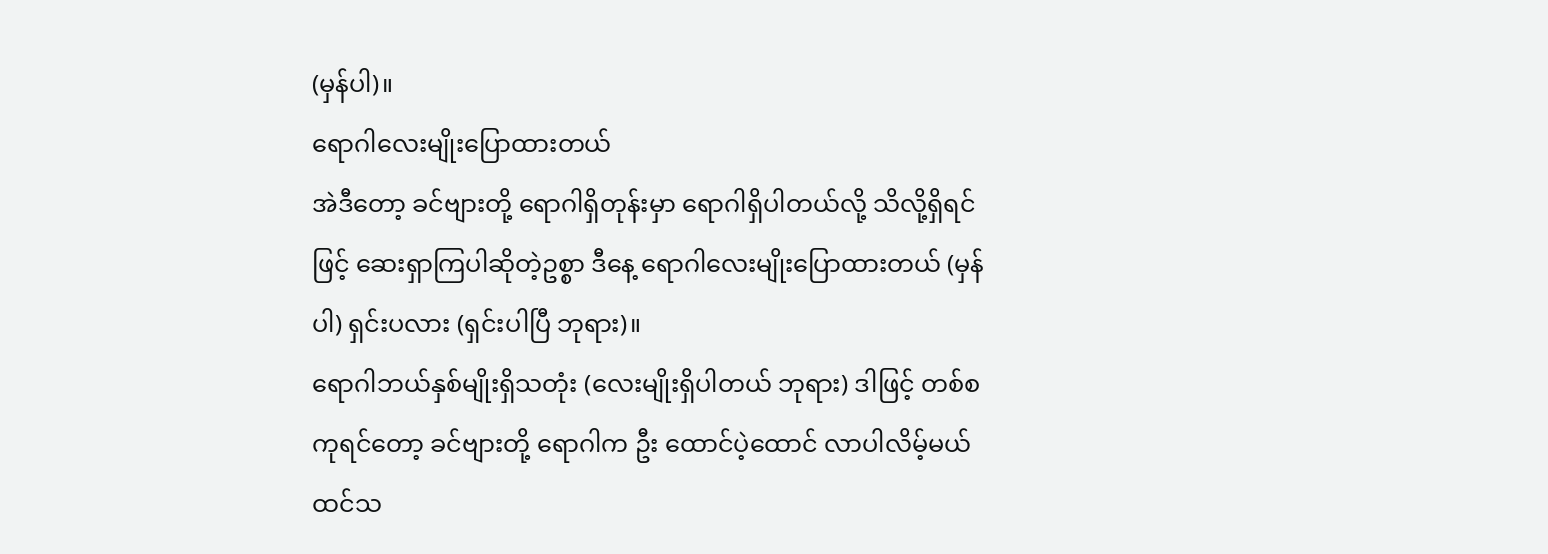(မှန်ပါ)။
ရောဂါလေးမျိုးပြောထားတယ်
အဲဒီတော့ ခင်ဗျားတို့ ရောဂါရှိတုန်းမှာ ရောဂါရှိပါတယ်လို့ သိလို့ရှိရင်ဖြင့် ဆေးရှာကြပါဆိုတဲ့ဥစ္စာ ဒီနေ့ ရောဂါလေးမျိုးပြောထားတယ် (မှန်ပါ) ရှင်းပလား (ရှင်းပါပြီ ဘုရား)။
ရောဂါဘယ်နှစ်မျိုးရှိသတုံး (လေးမျိုးရှိပါတယ် ဘုရား) ဒါဖြင့် တစ်စကုရင်တော့ ခင်ဗျားတို့ ရောဂါက ဦး ထောင်ပဲ့ထောင် လာပါလိမ့်မယ်ထင်သ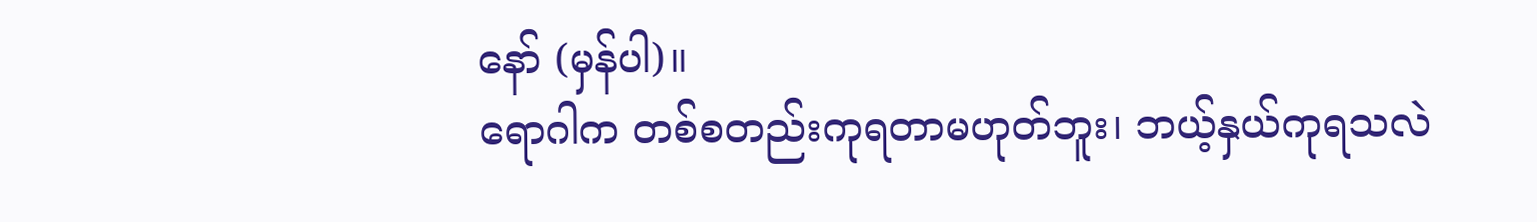နော် (မှန်ပါ)။
ရောဂါက တစ်စတည်းကုရတာမဟုတ်ဘူး၊ ဘယ့်နှယ်ကုရသလဲ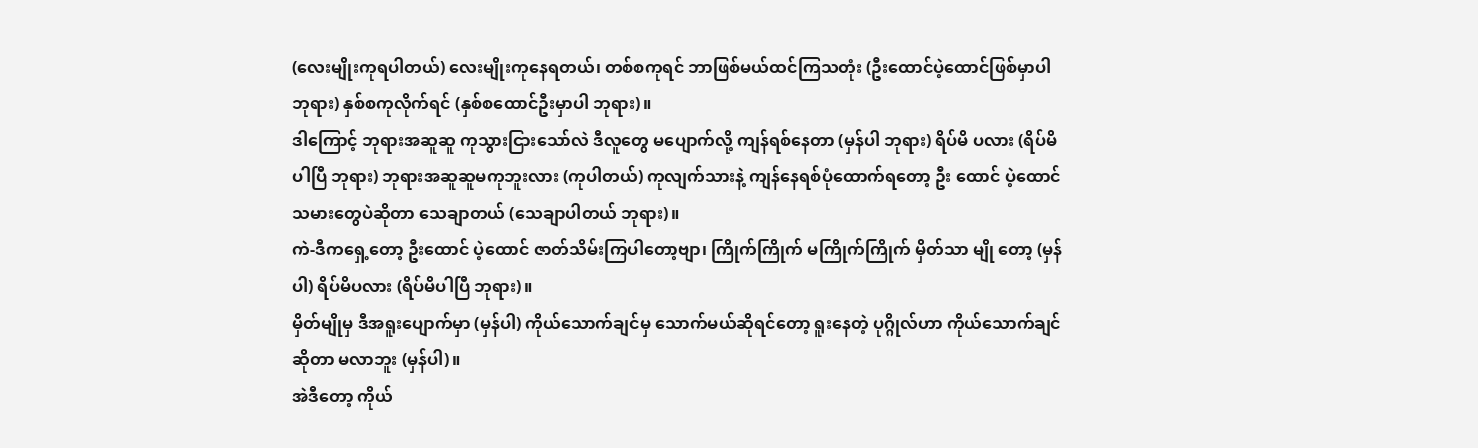(လေးမျိုးကုရပါတယ်) လေးမျိုးကုနေရတယ်၊ တစ်စကုရင် ဘာဖြစ်မယ်ထင်ကြသတုံး (ဦးထောင်ပဲ့ထောင်ဖြစ်မှာပါ ဘုရား) နှစ်စကုလိုက်ရင် (နှစ်စထောင်ဦးမှာပါ ဘုရား)။
ဒါကြောင့် ဘုရားအဆူဆူ ကုသွားငြားသော်လဲ ဒီလူတွေ မပျောက်လို့ ကျန်ရစ်နေတာ (မှန်ပါ ဘုရား) ရိပ်မိ ပလား (ရိပ်မိပါပြီ ဘုရား) ဘုရားအဆူဆူမကုဘူးလား (ကုပါတယ်) ကုလျက်သားနဲ့ ကျန်နေရစ်ပုံထောက်ရတော့ ဦး ထောင် ပဲ့ထောင်သမားတွေပဲဆိုတာ သေချာတယ် (သေချာပါတယ် ဘုရား)။
ကဲ-ဒီကရှေ့တော့ ဦးထောင် ပဲ့ထောင် ဇာတ်သိမ်းကြပါတော့ဗျာ၊ ကြိုက်ကြိုက် မကြိုက်ကြိုက် မှိတ်သာ မျို တော့ (မှန်ပါ) ရိပ်မိပလား (ရိပ်မိပါပြီ ဘုရား)။
မှိတ်မျိုမှ ဒီအရူးပျောက်မှာ (မှန်ပါ) ကိုယ်သောက်ချင်မှ သောက်မယ်ဆိုရင်တော့ ရူးနေတဲ့ ပုဂ္ဂိုလ်ဟာ ကိုယ်သောက်ချင်ဆိုတာ မလာဘူး (မှန်ပါ)။
အဲဒီတော့ ကိုယ်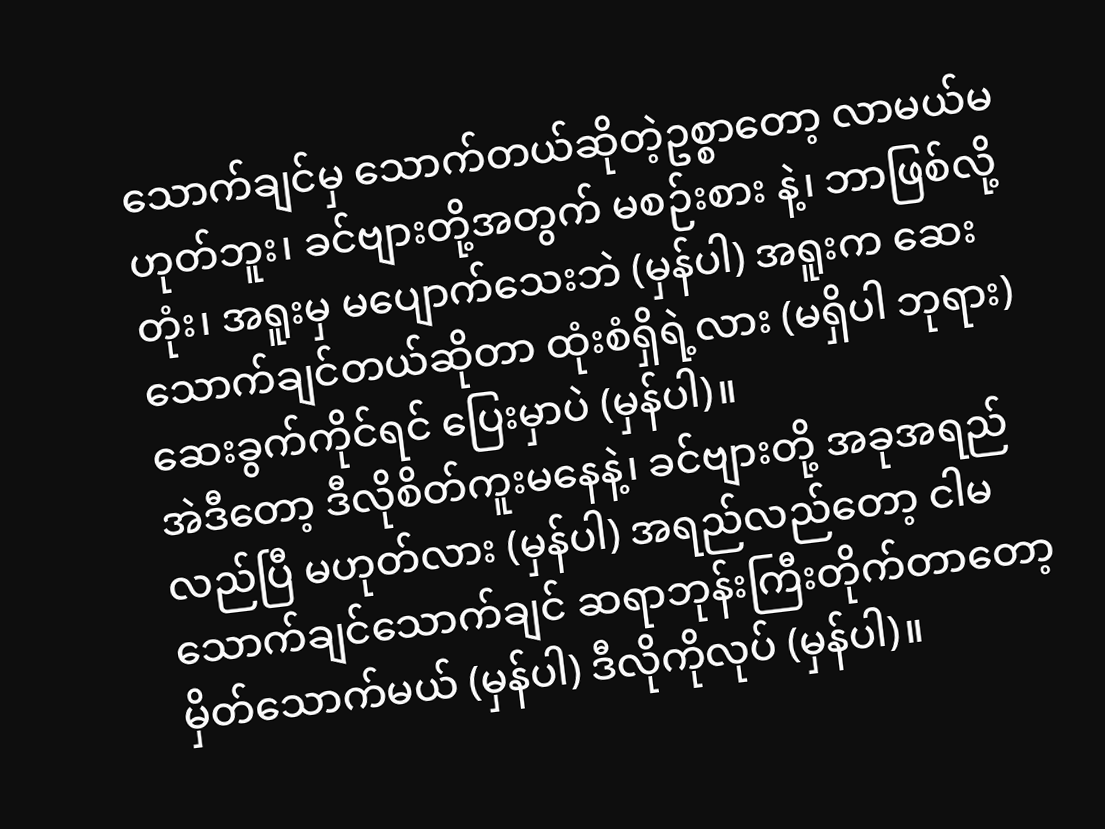သောက်ချင်မှ သောက်တယ်ဆိုတဲ့ဥစ္စာတော့ လာမယ်မဟုတ်ဘူး၊ ခင်ဗျားတို့အတွက် မစဉ်းစား နဲ့၊ ဘာဖြစ်လို့တုံး၊ အရူးမှ မပျောက်သေးဘဲ (မှန်ပါ) အရူးက ဆေးသောက်ချင်တယ်ဆိုတာ ထုံးစံရှိရဲ့လား (မရှိပါ ဘုရား) ဆေးခွက်ကိုင်ရင် ပြေးမှာပဲ (မှန်ပါ)။
အဲဒီတော့ ဒီလိုစိတ်ကူးမနေနဲ့၊ ခင်ဗျားတို့ အခုအရည်လည်ပြီ မဟုတ်လား (မှန်ပါ) အရည်လည်တော့ ငါမ သောက်ချင်သောက်ချင် ဆရာဘုန်းကြီးတိုက်တာတော့ မှိတ်သောက်မယ် (မှန်ပါ) ဒီလိုကိုလုပ် (မှန်ပါ)။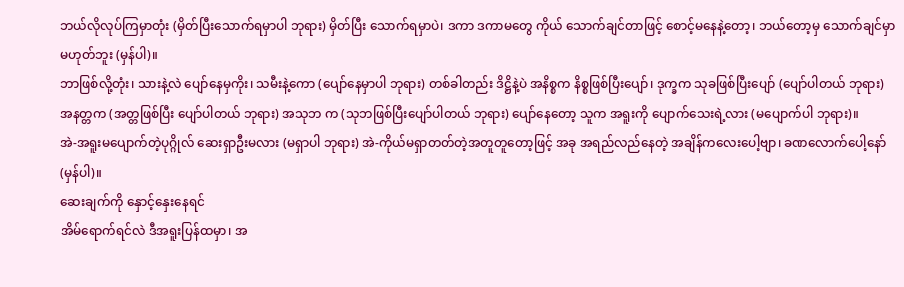ဘယ်လိုလုပ်ကြမှာတုံး (မှိတ်ပြီးသောက်ရမှာပါ ဘုရား) မှိတ်ပြီး သောက်ရမှာပဲ၊ ဒကာ ဒကာမတွေ ကိုယ် သောက်ချင်တာဖြင့် စောင့်မနေနဲ့တော့၊ ဘယ်တော့မှ သောက်ချင်မှာ မဟုတ်ဘူး (မှန်ပါ)။
ဘာဖြစ်လို့တုံး၊ သားနဲ့လဲ ပျော်နေမှကိုး၊ သမီးနဲ့ကော (ပျော်နေမှာပါ ဘုရား) တစ်ခါတည်း ဒိဋ္ဌိနဲ့ပဲ အနိစ္စက နိစ္စဖြစ်ပြီးပျော်၊ ဒုက္ခက သုခဖြစ်ပြီးပျော် (ပျော်ပါတယ် ဘုရား) အနတ္တက (အတ္တဖြစ်ပြီး ပျော်ပါတယ် ဘုရား) အသုဘ က (သုဘဖြစ်ပြီးပျော်ပါတယ် ဘုရား) ပျော်နေတော့ သူက အရူးကို ပျောက်သေးရဲ့လား (မပျောက်ပါ ဘုရား)။
အဲ-အရူးမပျောက်တဲ့ပုဂ္ဂိုလ် ဆေးရှာဦးမလား (မရှာပါ ဘုရား) အဲ-ကိုယ်မရှာတတ်တဲ့အတူတူတော့ဖြင့် အခု အရည်လည်နေတဲ့ အချိန်ကလေးပေါ့ဗျာ၊ ခဏလောက်ပေါ့နော် (မှန်ပါ)။
ဆေးချက်ကို နှောင့်နှေးနေရင်
အိမ်ရောက်ရင်လဲ ဒီအရူးပြန်ထမှာ၊ အ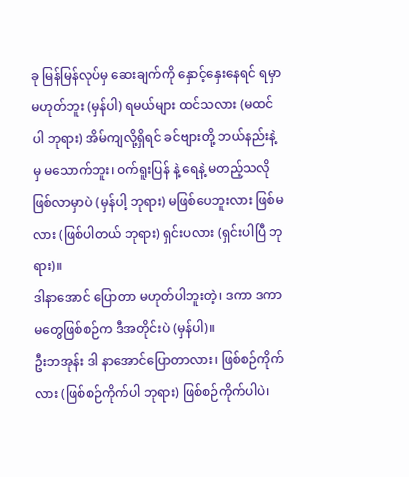ခု မြန်မြန်လုပ်မှ ဆေးချက်ကို နှောင့်နှေးနေရင် ရမှာမဟုတ်ဘူး (မှန်ပါ) ရမယ်များ ထင်သလား (မထင်ပါ ဘုရား) အိမ်ကျလို့ရှိရင် ခင်ဗျားတို့ ဘယ်နည်းနဲ့မှ မသောက်ဘူး၊ ဝက်ရူးပြန် နဲ့ ရေနဲ့ မတည့်သလိုဖြစ်လာမှာပဲ (မှန်ပါ့ ဘုရား) မဖြစ်ပေဘူးလား ဖြစ်မလား (ဖြစ်ပါတယ် ဘုရား) ရှင်းပလား (ရှင်းပါပြီ ဘုရား)။
ဒါနာအောင် ပြောတာ မဟုတ်ပါဘူးတဲ့၊ ဒကာ ဒကာမတွေဖြစ်စဉ်က ဒီအတိုင်းပဲ (မှန်ပါ)။
ဦးဘအုန်း ဒါ နာအောင်ပြောတာလား၊ ဖြစ်စဉ်ကိုက်လား (ဖြစ်စဉ်ကိုက်ပါ ဘုရား) ဖြစ်စဉ်ကိုက်ပါပဲ၊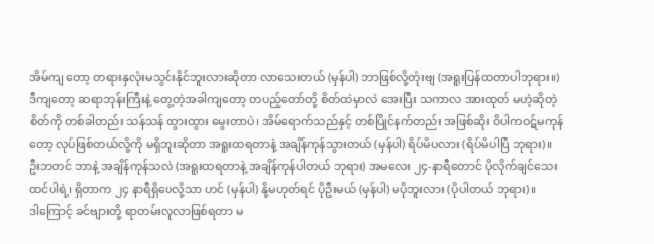အိမ်ကျ တော့ တရားနှလုံးမသွင်းနိုင်ဘူးလားဆိုတာ လာသေးတယ် (မှန်ပါ) ဘာဖြစ်လို့တုံးဗျ (အရူးပြန်ထတာပါဘုရား။)
ဒီကျတော့ ဆရာဘုန်းကြီးနဲ့ တွေ့တဲ့အခါကျတော့ တပည့်တော်တို့ စိတ်ထဲမှာလဲ အေးပြီး သကာလ အားထုတ် မဟဲ့ဆိုတဲ့စိတ်ကို တစ်ခါတည်း သန်သန် ထွားထွား မွေးတာပဲ၊ အိမ်ရောက်သည်နှင့် တစ်ပြိုင်နက်တည်း အဖြစ်ဆိုး ဝိပါကဝဋ်မကုန်တော့ လုပ်ဖြစ်တယ်လို့ကို မရှိဘူးဆိုတာ အရူးထရတာနဲ့ အချိန်ကုန်သွားတယ် (မှန်ပါ) ရိပ်မိပလား (ရိပ်မိပါပြီ ဘုရား)။
ဦးဘတင် ဘာနဲ့ အချိန်ကုန်သလဲ (အရူးထရတာနဲ့ အချိန်ကုန်ပါတယ် ဘုရား) အမလေး ၂၄-နာရီတောင် ပိုလိုက်ချင်သေးထင်ပါရဲ့၊ ရှိတာက ၂၄ နာရီရှိပေလို့သာ ဟင် (မှန်ပါ) နို့မဟုတ်ရင် ပိုဦးမယ် (မှန်ပါ) မပိုဘူးလား (ပိုပါတယ် ဘုရား)။
ဒါကြောင့် ခင်ဗျားတို့ ရာတမ်းလူလာဖြစ်ရတာ မ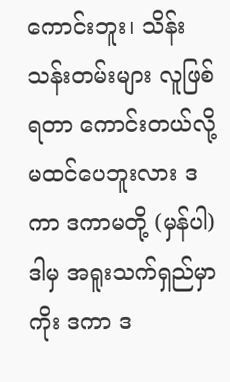ကောင်းဘူး၊ သိန်းသန်းတမ်းများ လူဖြစ်ရတာ ကောင်းတယ်လို့ မထင်ပေဘူးလား ဒကာ ဒကာမတို့ (မှန်ပါ) ဒါမှ အရူးသက်ရှည်မှာကိုး ဒကာ ဒ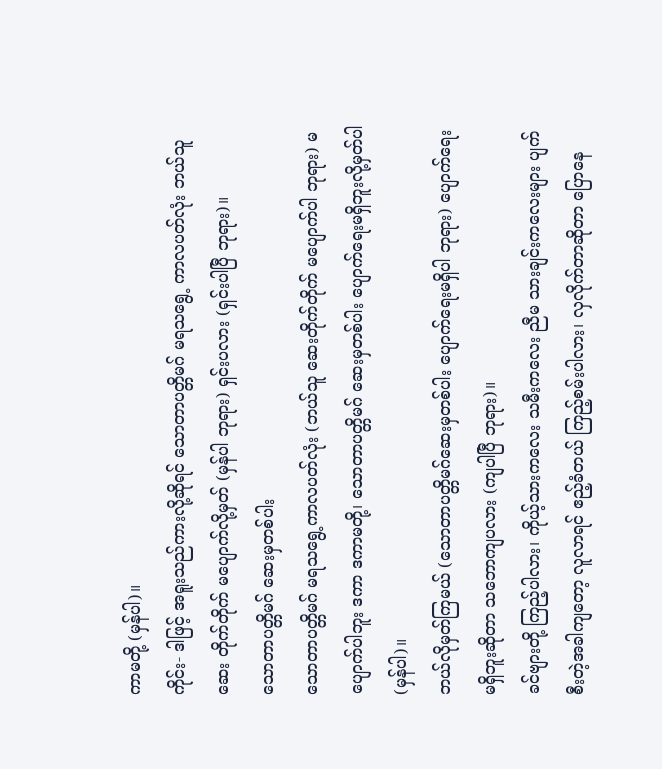ကာမတို့ (မှန်ပါ)။
ကိုင်း- ဒါဖြင့် အရူးသည်ကားလို့ဆိုရင် သောတာပတ္တိမဂ် မရသရွေ့ ကာလပတ်လုံး ဘယ်သူဆေး တိုက်တိုက် မပျောက်လို့မှတ် (မှန်ပါ ဘုရား) ရှင်းပလား (ရှင်းပါပြီ ဘုရား)။
သောတာပတ္တိမဂ် ဆေးမှတစ်ပါး
သောတာပတ္တိမဂ် မရသရွေ့ကာလပတ်လုံး (ဘယ်သူ ဆေးတိုက်တိုက် မပျောက်ပါ ဘုရား) မပျောက်ပါဘူး ဒကာ ဒကာမတို့၊ သောတာပတ္တိမဂ် ဆေးမှတစ်ပါး ပျောက်ရေးမရှိဘူးလို့မှတ်ပါ (မှန်ပါ)။
ဘယ်လိုမှတ်ကြမယ် (သောတာပတ္တိမဂ်ဆေးမှတစ်ပါး ပျောက်ရေးမရှိပါ ဘုရား) ပျောက်ရေးမရှိဘူးဆိုတာ သဘောကျပလား (ကျပါပြီ ဘုရား)။
ခင်ဗျားတို့ ကြည့်ပါလား၊ ကိုယ့်သားကလေး သမီးကလေး ညီမ သားချင်းကလေးများ ပျက်စီးတဲ့အခါကျတော့ လူလာရင် ဧည့်ခံတယ် ကြည့်စမ်းပါလား၊ လှလိုက်တာဆိုတာ ပြောနေ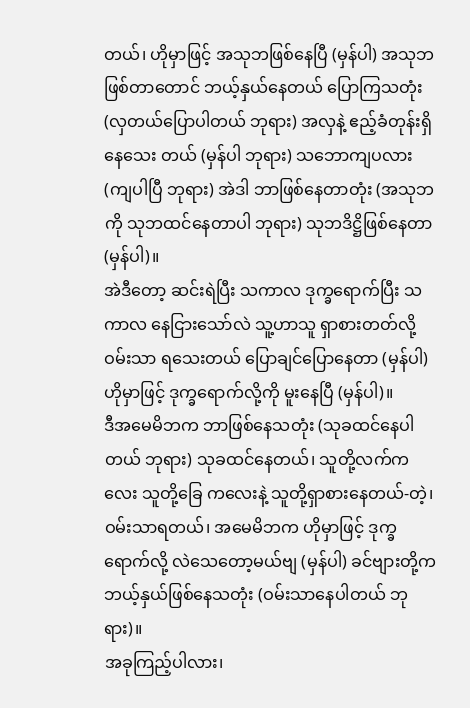တယ်၊ ဟိုမှာဖြင့် အသုဘဖြစ်နေပြီ (မှန်ပါ) အသုဘဖြစ်တာတောင် ဘယ့်နှယ်နေတယ် ပြောကြသတုံး (လှတယ်ပြောပါတယ် ဘုရား) အလှနဲ့ ဧည့်ခံတုန်းရှိနေသေး တယ် (မှန်ပါ ဘုရား) သဘောကျပလား (ကျပါပြီ ဘုရား) အဲဒါ ဘာဖြစ်နေတာတုံး (အသုဘကို သုဘထင်နေတာပါ ဘုရား) သုဘဒိဋ္ဌိဖြစ်နေတာ (မှန်ပါ)။
အဲဒီတော့ ဆင်းရဲပြီး သကာလ ဒုက္ခရောက်ပြီး သကာလ နေငြားသော်လဲ သူ့ဟာသူ ရှာစားတတ်လို့ ဝမ်းသာ ရသေးတယ် ပြောချင်ပြောနေတာ (မှန်ပါ) ဟိုမှာဖြင့် ဒုက္ခရောက်လို့ကို မူးနေပြီ (မှန်ပါ)။
ဒီအမေမိဘက ဘာဖြစ်နေသတုံး (သုခထင်နေပါတယ် ဘုရား) သုခထင်နေတယ်၊ သူတို့လက်ကလေး သူတို့ခြေ ကလေးနဲ့ သူတို့ရှာစားနေတယ်-တဲ့၊ ဝမ်းသာရတယ်၊ အမေမိဘက ဟိုမှာဖြင့် ဒုက္ခရောက်လို့ လဲသေတော့မယ်ဗျ (မှန်ပါ) ခင်ဗျားတို့က ဘယ့်နှယ်ဖြစ်နေသတုံး (ဝမ်းသာနေပါတယ် ဘုရား)။
အခုကြည့်ပါလား၊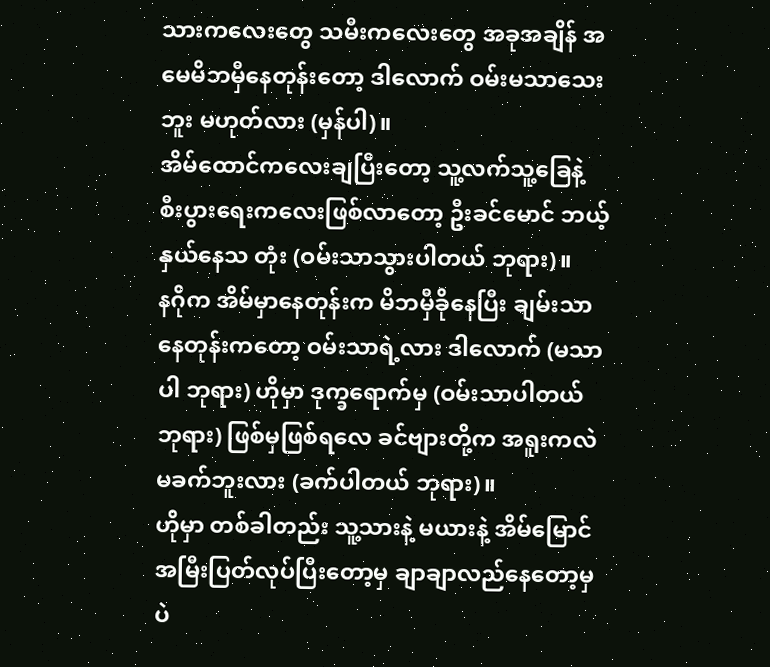သားကလေးတွေ သမီးကလေးတွေ အခုအချိန် အမေမိဘမှီနေတုန်းတော့ ဒါလောက် ဝမ်းမသာသေးဘူး မဟုတ်လား (မှန်ပါ)။
အိမ်ထောင်ကလေးချပြီးတော့ သူ့လက်သူ့ခြေနဲ့ စီးပွားရေးကလေးဖြစ်လာတော့ ဦးခင်မောင် ဘယ့်နှယ်နေသ တုံး (ဝမ်းသာသွားပါတယ် ဘုရား)။
နဂိုက အိမ်မှာနေတုန်းက မိဘမှီခိုနေပြီး ချမ်းသာနေတုန်းကတော့ ဝမ်းသာရဲ့လား ဒါလောက် (မသာပါ ဘုရား) ဟိုမှာ ဒုက္ခရောက်မှ (ဝမ်းသာပါတယ် ဘုရား) ဖြစ်မှဖြစ်ရလေ ခင်ဗျားတို့က အရူးကလဲ မခက်ဘူးလား (ခက်ပါတယ် ဘုရား)။
ဟိုမှာ တစ်ခါတည်း သူ့သားနဲ့ မယားနဲ့ အိမ်မြောင်အမြီးပြတ်လုပ်ပြီးတော့မှ ချာချာလည်နေတော့မှပဲ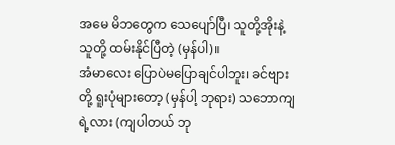အမေ မိဘတွေက သေပျော်ပြီ၊ သူတို့အိုးနဲ့ သူတို့ ထမ်းနိုင်ပြီတဲ့ (မှန်ပါ)။
အံမာလေး ပြောပဲမပြောချင်ပါဘူး၊ ခင်ဗျားတို့ ရူးပုံများတော့ (မှန်ပါ့ ဘုရား) သဘောကျရဲ့လား (ကျပါတယ် ဘု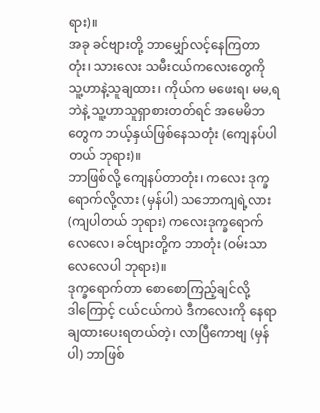ရား)။
အခု ခင်ဗျားတို့ ဘာမျှော်လင့်နေကြတာတုံး၊ သားလေး သမီးငယ်ကလေးတွေကို သူ့ဟာနဲ့သူချထား၊ ကိုယ်က မဖေးရ၊ မမ,ရဘဲနဲ့ သူ့ဟာသူရှာစားတတ်ရင် အမေမိဘတွေက ဘယ့်နှယ်ဖြစ်နေသတုံး (ကျေနပ်ပါတယ် ဘုရား)။
ဘာဖြစ်လို့ ကျေနပ်တာတုံး၊ ကလေး ဒုက္ခရောက်လို့လား (မှန်ပါ) သဘောကျရဲ့လား (ကျပါတယ် ဘုရား) ကလေးဒုက္ခရောက်လေလေ၊ ခင်ဗျားတို့က ဘာတုံး (ဝမ်းသာလေလေပါ ဘုရား)။
ဒုက္ခရောက်တာ စောစောကြည့်ချင်လို့
ဒါကြောင့် ငယ်ငယ်ကပဲ ဒီကလေးကို နေရာချထားပေးရတယ်တဲ့၊ လာပြီကောဗျ (မှန်ပါ) ဘာဖြစ်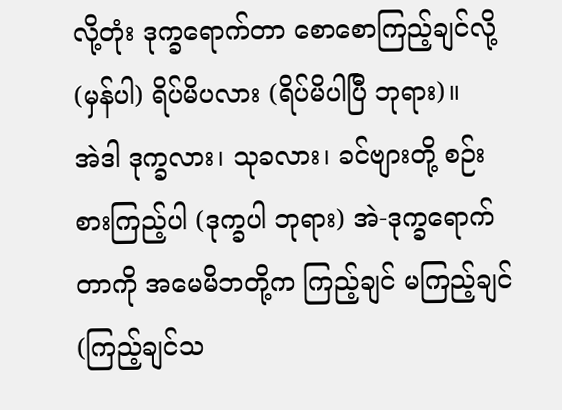လို့တုံး ဒုက္ခရောက်တာ စောစောကြည့်ချင်လို့ (မှန်ပါ) ရိပ်မိပလား (ရိပ်မိပါပြီ ဘုရား)။
အဲဒါ ဒုက္ခလား၊ သုခလား၊ ခင်ဗျားတို့ စဉ်းစားကြည့်ပါ (ဒုက္ခပါ ဘုရား) အဲ-ဒုက္ခရောက်တာကို အမေမိဘတို့က ကြည့်ချင် မကြည့်ချင် (ကြည့်ချင်သ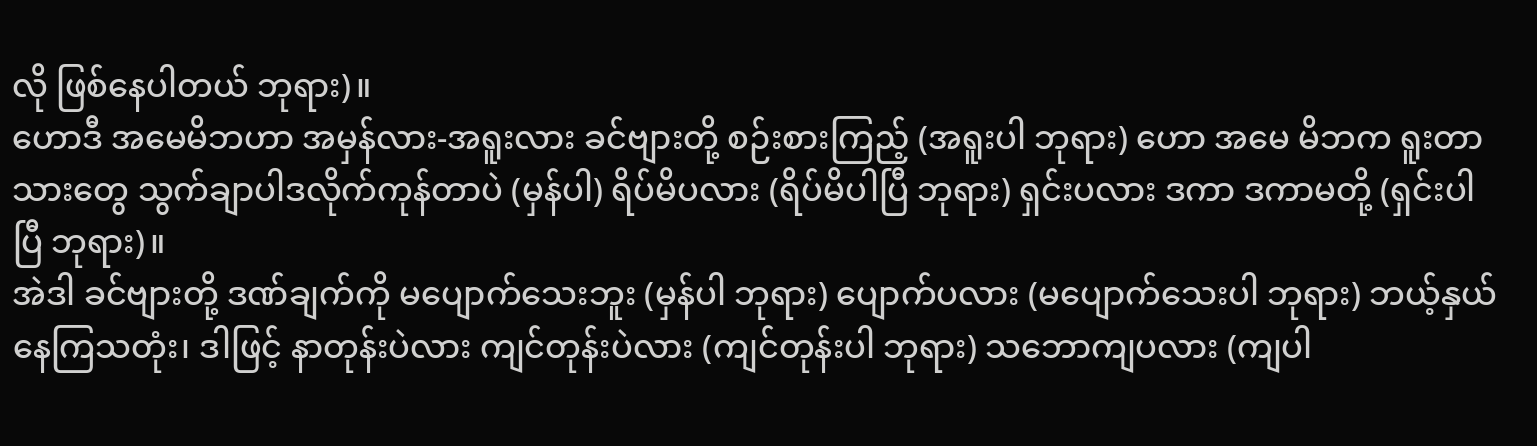လို ဖြစ်နေပါတယ် ဘုရား)။
ဟောဒီ အမေမိဘဟာ အမှန်လား-အရူးလား ခင်ဗျားတို့ စဉ်းစားကြည့် (အရူးပါ ဘုရား) ဟော အမေ မိဘက ရူးတာ သားတွေ သွက်ချာပါဒလိုက်ကုန်တာပဲ (မှန်ပါ) ရိပ်မိပလား (ရိပ်မိပါပြီ ဘုရား) ရှင်းပလား ဒကာ ဒကာမတို့ (ရှင်းပါပြီ ဘုရား)။
အဲဒါ ခင်ဗျားတို့ ဒဏ်ချက်ကို မပျောက်သေးဘူး (မှန်ပါ ဘုရား) ပျောက်ပလား (မပျောက်သေးပါ ဘုရား) ဘယ့်နှယ်နေကြသတုံး၊ ဒါဖြင့် နာတုန်းပဲလား ကျင်တုန်းပဲလား (ကျင်တုန်းပါ ဘုရား) သဘောကျပလား (ကျပါ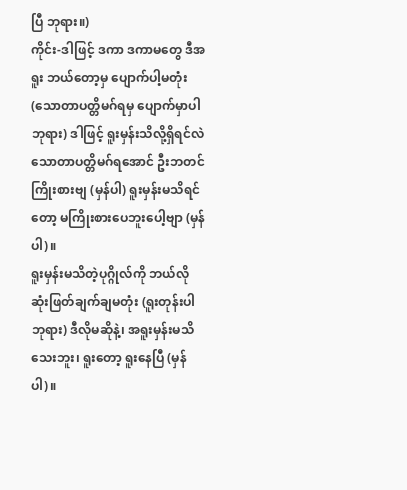ပြီ ဘုရား။)
ကိုင်း-ဒါဖြင့် ဒကာ ဒကာမတွေ ဒီအရူး ဘယ်တော့မှ ပျောက်ပါ့မတုံး (သောတာပတ္တိမဂ်ရမှ ပျောက်မှာပါ ဘုရား) ဒါဖြင့် ရူးမှန်းသိလို့ရှိရင်လဲ သောတာပတ္တိမဂ်ရအောင် ဦးဘတင် ကြိုးစားဗျ (မှန်ပါ) ရူးမှန်းမသိရင်တော့ မကြိုးစားပေဘူးပေါ့ဗျာ (မှန်ပါ)။
ရူးမှန်းမသိတဲ့ပုဂ္ဂိုလ်ကို ဘယ်လိုဆုံးဖြတ်ချက်ချမတုံး (ရူးတုန်းပါ ဘုရား) ဒီလိုမဆိုနဲ့၊ အရူးမှန်းမသိသေးဘူး၊ ရူးတော့ ရူးနေပြီ (မှန်ပါ)။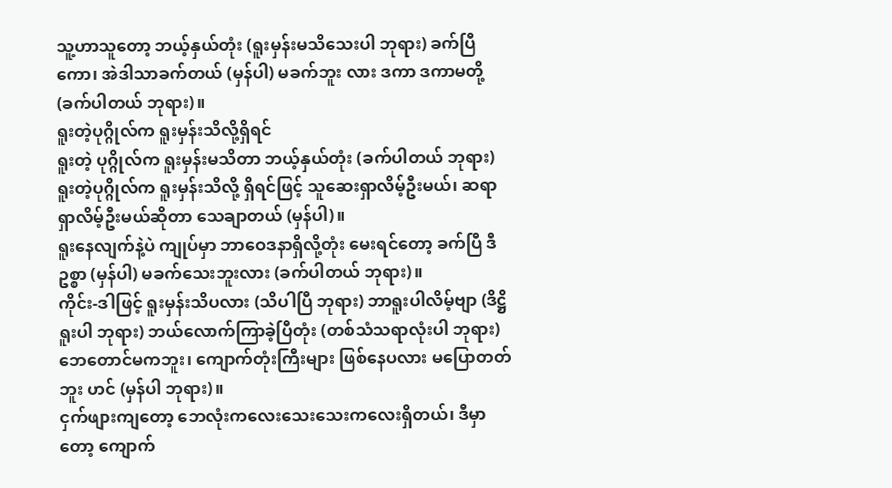သူ့ဟာသူတော့ ဘယ့်နှယ်တုံး (ရူးမှန်းမသိသေးပါ ဘုရား) ခက်ပြီကော၊ အဲဒါသာခက်တယ် (မှန်ပါ) မခက်ဘူး လား ဒကာ ဒကာမတို့ (ခက်ပါတယ် ဘုရား)။
ရူးတဲ့ပုဂ္ဂိုလ်က ရူးမှန်းသိလို့ရှိရင်
ရူးတဲ့ ပုဂ္ဂိုလ်က ရူးမှန်းမသိတာ ဘယ့်နှယ်တုံး (ခက်ပါတယ် ဘုရား) ရူးတဲ့ပုဂ္ဂိုလ်က ရူးမှန်းသိလို့ ရှိရင်ဖြင့် သူဆေးရှာလိမ့်ဦးမယ်၊ ဆရာရှာလိမ့်ဦးမယ်ဆိုတာ သေချာတယ် (မှန်ပါ)။
ရူးနေလျက်နဲ့ပဲ ကျုပ်မှာ ဘာဝေဒနာရှိလို့တုံး မေးရင်တော့ ခက်ပြီ ဒီဥစ္စာ (မှန်ပါ) မခက်သေးဘူးလား (ခက်ပါတယ် ဘုရား)။
ကိုင်း-ဒါဖြင့် ရူးမှန်းသိပလား (သိပါပြီ ဘုရား) ဘာရူးပါလိမ့်ဗျာ (ဒိဋ္ဌိရူးပါ ဘုရား) ဘယ်လောက်ကြာခဲ့ပြီတုံး (တစ်သံသရာလုံးပါ ဘုရား) ဘေတောင်မကဘူး၊ ကျောက်တုံးကြီးများ ဖြစ်နေပလား မပြောတတ်ဘူး ဟင် (မှန်ပါ ဘုရား)။
ငှက်ဖျားကျတော့ ဘေလုံးကလေးသေးသေးကလေးရှိတယ်၊ ဒီမှာတော့ ကျောက်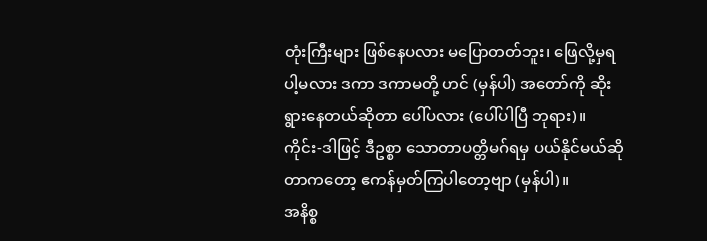တုံးကြီးများ ဖြစ်နေပလား မပြောတတ်ဘူး၊ ဖြေလို့မှရပါ့မလား ဒကာ ဒကာမတို့ ဟင် (မှန်ပါ) အတော်ကို ဆိုးရွားနေတယ်ဆိုတာ ပေါ်ပလား (ပေါ်ပါပြီ ဘုရား)။
ကိုင်း-ဒါဖြင့် ဒီဥစ္စာ သောတာပတ္တိမဂ်ရမှ ပယ်နိုင်မယ်ဆိုတာကတော့ ဧကန်မှတ်ကြပါတော့ဗျာ (မှန်ပါ)။
အနိစ္စ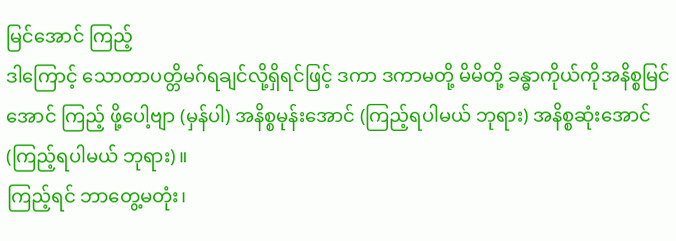မြင်အောင် ကြည့်
ဒါကြောင့် သောတာပတ္တိမဂ်ရချင်လို့ရှိရင်ဖြင့် ဒကာ ဒကာမတို့ မိမိတို့ ခန္ဓာကိုယ်ကိုအနိစ္စမြင်အောင် ကြည့် ဖို့ပေါ့ဗျာ (မှန်ပါ) အနိစ္စမုန်းအောင် (ကြည့်ရပါမယ် ဘုရား) အနိစ္စဆုံးအောင် (ကြည့်ရပါမယ် ဘုရား)။
ကြည့်ရင် ဘာတွေ့မတုံး၊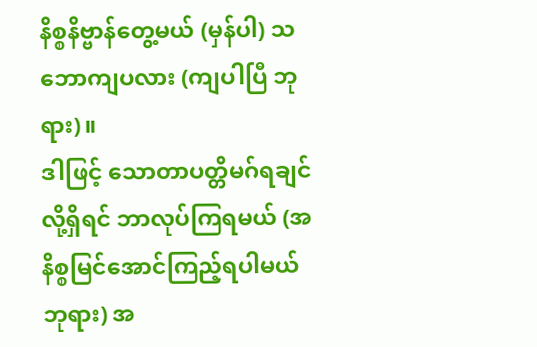နိစ္စနိဗ္ဗာန်တွေ့မယ် (မှန်ပါ) သဘောကျပလား (ကျပါပြီ ဘုရား)။
ဒါဖြင့် သောတာပတ္တိမဂ်ရချင်လို့ရှိရင် ဘာလုပ်ကြရမယ် (အနိစ္စမြင်အောင်ကြည့်ရပါမယ် ဘုရား) အ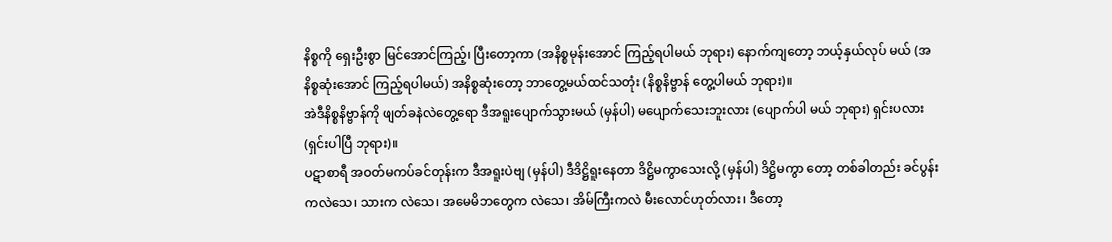နိစ္စကို ရှေးဦးစွာ မြင်အောင်ကြည့်၊ ပြီးတော့ကာ (အနိစ္စမုန်းအောင် ကြည့်ရပါမယ် ဘုရား) နောက်ကျတော့ ဘယ့်နှယ်လုပ် မယ် (အနိစ္စဆုံးအောင် ကြည့်ရပါမယ်) အနိစ္စဆုံးတော့ ဘာတွေ့မယ်ထင်သတုံး (နိစ္စနိဗ္ဗာန် တွေ့ပါမယ် ဘုရား)။
အဲဒီနိစ္စနိဗ္ဗာန်ကို ဖျတ်ခနဲလဲတွေ့ရော ဒီအရူးပျောက်သွားမယ် (မှန်ပါ) မပျောက်သေးဘူးလား (ပျောက်ပါ မယ် ဘုရား) ရှင်းပလား (ရှင်းပါပြီ ဘုရား)။
ပဋာစာရီ အဝတ်မကပ်ခင်တုန်းက ဒီအရူးပဲဗျ (မှန်ပါ) ဒီဒိဋ္ဌိရူးနေတာ ဒိဋ္ဌိမကွာသေးလို့ (မှန်ပါ) ဒိဋ္ဌိမကွာ တော့ တစ်ခါတည်း ခင်ပွန်းကလဲသေ၊ သားက လဲသေ၊ အမေမိဘတွေက လဲသေ၊ အိမ်ကြီးကလဲ မီးလောင်ဟုတ်လား၊ ဒီတော့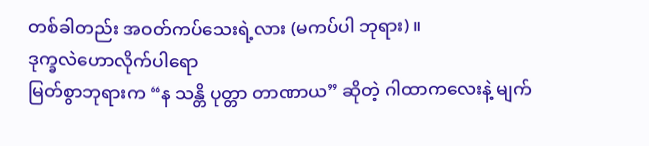တစ်ခါတည်း အဝတ်ကပ်သေးရဲ့လား (မကပ်ပါ ဘုရား)။
ဒုက္ခလဲဟောလိုက်ပါရော
မြတ်စွာဘုရားက “န သန္တိ ပုတ္တာ တာဏာယ” ဆိုတဲ့ ဂါထာကလေးနဲ့ မျက်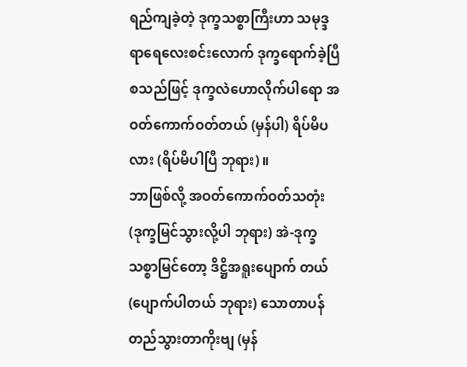ရည်ကျခဲ့တဲ့ ဒုက္ခသစ္စာကြီးဟာ သမုဒ္ဒရာရေလေးစင်းလောက် ဒုက္ခရောက်ခဲ့ပြီစသည်ဖြင့် ဒုက္ခလဲဟောလိုက်ပါရော အဝတ်ကောက်ဝတ်တယ် (မှန်ပါ) ရိပ်မိပလား (ရိပ်မိပါပြီ ဘုရား)။
ဘာဖြစ်လို့ အဝတ်ကောက်ဝတ်သတုံး (ဒုက္ခမြင်သွားလို့ပါ ဘုရား) အဲ-ဒုက္ခသစ္စာမြင်တော့ ဒိဋ္ဌိအရူးပျောက် တယ် (ပျောက်ပါတယ် ဘုရား) သောတာပန် တည်သွားတာကိုးဗျ (မှန်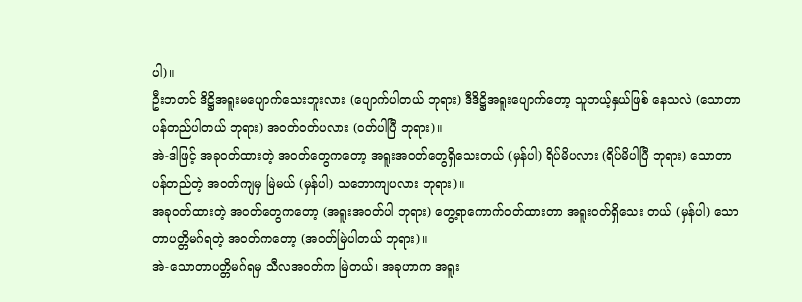ပါ)။
ဦးဘတင် ဒိဋ္ဌိအရူးမပျောက်သေးဘူးလား (ပျောက်ပါတယ် ဘုရား) ဒီဒိဋ္ဌိအရူးပျောက်တော့ သူဘယ့်နှယ်ဖြစ် နေသလဲ (သောတာပန်တည်ပါတယ် ဘုရား) အဝတ်ဝတ်ပလား (ဝတ်ပါပြီ ဘုရား)။
အဲ-ဒါဖြင့် အခုဝတ်ထားတဲ့ အဝတ်တွေကတော့ အရူးအဝတ်တွေရှိသေးတယ် (မှန်ပါ) ရိပ်မိပလား (ရိပ်မိပါပြီ ဘုရား) သောတာပန်တည်တဲ့ အဝတ်ကျမှ မြဲမယ် (မှန်ပါ) သဘောကျပလား ဘုရား)။
အခုဝတ်ထားတဲ့ အဝတ်တွေကတော့ (အရူးအဝတ်ပါ ဘုရား) တွေ့ရာကောက်ဝတ်ထားတာ အရူးဝတ်ရှိသေး တယ် (မှန်ပါ) သောတာပတ္တိမဂ်ရတဲ့ အဝတ်ကတော့ (အဝတ်မြဲပါတယ် ဘုရား)။
အဲ-သောတာပတ္တိမဂ်ရမှ သီလအဝတ်က မြဲတယ်၊ အခုဟာက အရူး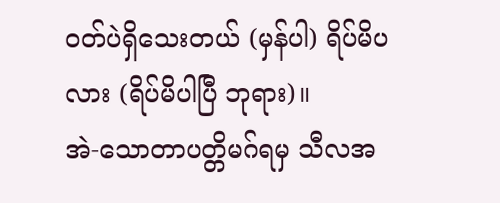ဝတ်ပဲရှိသေးတယ် (မှန်ပါ) ရိပ်မိပလား (ရိပ်မိပါပြီ ဘုရား)။
အဲ-သောတာပတ္တိမဂ်ရမှ သီလအ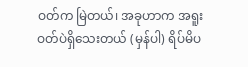ဝတ်က မြဲတယ်၊ အခုဟာက အရူးဝတ်ပဲရှိသေးတယ် (မှန်ပါ) ရိပ်မိပ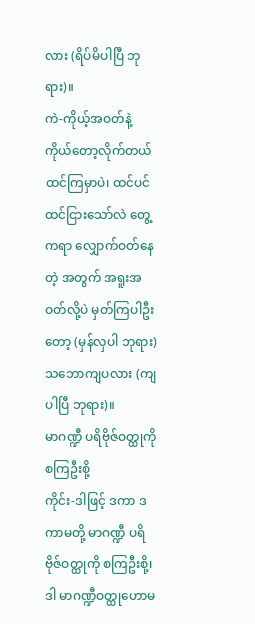လား (ရိပ်မိပါပြီ ဘုရား)။
ကဲ-ကိုယ့်အဝတ်နဲ့ ကိုယ်တော့လိုက်တယ် ထင်ကြမှာပဲ၊ ထင်ပင်ထင်ငြားသော်လဲ တွေ့ကရာ လျှောက်ဝတ်နေတဲ့ အတွက် အရူးအဝတ်လို့ပဲ မှတ်ကြပါဦးတော့ (မှန်လှပါ ဘုရား) သဘောကျပလား (ကျပါပြီ ဘုရား)။
မာဂဏ္ဍီ ပရိဗိုဇ်ဝတ္ထုကို စကြဦးစို့
ကိုင်း-ဒါဖြင့် ဒကာ ဒကာမတို့ မာဂဏ္ဍီ ပရိဗိုဇ်ဝတ္ထုကို စကြဦးစို့၊ ဒါ မာဂဏ္ဍီဝတ္ထုဟောမ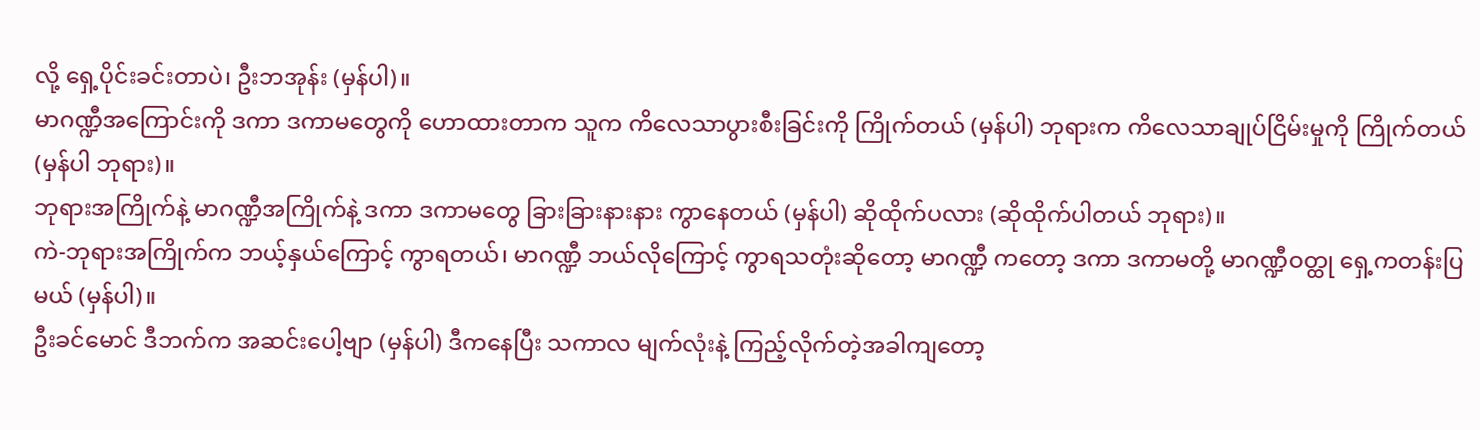လို့ ရှေ့ပိုင်းခင်းတာပဲ၊ ဦးဘအုန်း (မှန်ပါ)။
မာဂဏ္ဍီအကြောင်းကို ဒကာ ဒကာမတွေကို ဟောထားတာက သူက ကိလေသာပွားစီးခြင်းကို ကြိုက်တယ် (မှန်ပါ) ဘုရားက ကိလေသာချုပ်ငြိမ်းမှုကို ကြိုက်တယ် (မှန်ပါ ဘုရား)။
ဘုရားအကြိုက်နဲ့ မာဂဏ္ဍီအကြိုက်နဲ့ ဒကာ ဒကာမတွေ ခြားခြားနားနား ကွာနေတယ် (မှန်ပါ) ဆိုထိုက်ပလား (ဆိုထိုက်ပါတယ် ဘုရား)။
ကဲ-ဘုရားအကြိုက်က ဘယ့်နှယ်ကြောင့် ကွာရတယ်၊ မာဂဏ္ဍီ ဘယ်လိုကြောင့် ကွာရသတုံးဆိုတော့ မာဂဏ္ဍီ ကတော့ ဒကာ ဒကာမတို့ မာဂဏ္ဍီဝတ္ထု ရှေ့ကတန်းပြမယ် (မှန်ပါ)။
ဦးခင်မောင် ဒီဘက်က အဆင်းပေါ့ဗျာ (မှန်ပါ) ဒီကနေပြီး သကာလ မျက်လုံးနဲ့ ကြည့်လိုက်တဲ့အခါကျတော့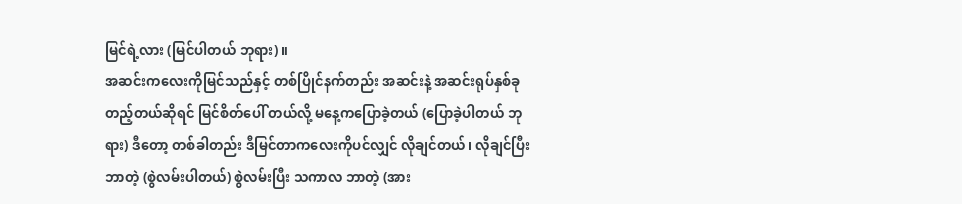မြင်ရဲ့လား (မြင်ပါတယ် ဘုရား)။
အဆင်းကလေးကိုမြင်သည်နှင့် တစ်ပြိုင်နက်တည်း အဆင်းနဲ့ အဆင်းရုပ်နှစ်ခုတည့်တယ်ဆိုရင် မြင်စိတ်ပေါ် တယ်လို့ မနေ့ကပြောခဲ့တယ် (ပြောခဲ့ပါတယ် ဘုရား) ဒီတော့ တစ်ခါတည်း ဒီမြင်တာကလေးကိုပင်လျှင် လိုချင်တယ်၊ လိုချင်ပြီး ဘာတဲ့ (စွဲလမ်းပါတယ်) စွဲလမ်းပြီး သကာလ ဘာတဲ့ (အား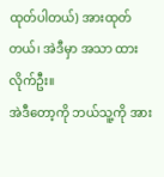ထုတ်ပါတယ်) အားထုတ်တယ်၊ အဲဒီမှာ အသာ ထားလိုက်ဦး။
အဲဒီတော့ကို ဘယ်သူ့ကို အား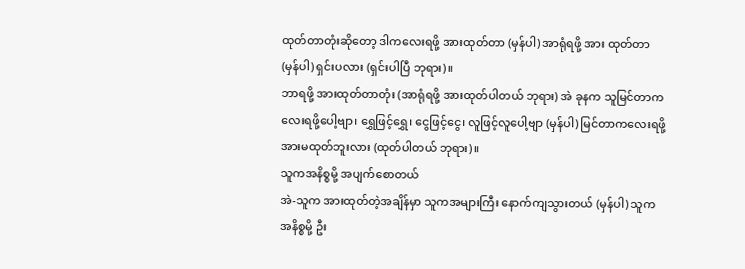ထုတ်တာတုံးဆိုတော့ ဒါကလေးရဖို့ အားထုတ်တာ (မှန်ပါ) အာရုံရဖို့ အား ထုတ်တာ (မှန်ပါ) ရှင်းပလား (ရှင်းပါပြီ ဘုရား)။
ဘာရဖို့ အားထုတ်တာတုံး (အာရုံရဖို့ အားထုတ်ပါတယ် ဘုရား) အဲ ခုနက သူမြင်တာကလေးရဖို့ပေါ့ဗျာ၊ ရွှေဖြင့်ရွှေ၊ ငွေဖြင့်ငွေ၊ လူဖြင့်လူပေါ့ဗျာ (မှန်ပါ) မြင်တာကလေးရဖို့ အားမထုတ်ဘူးလား (ထုတ်ပါတယ် ဘုရား)။
သူကအနိစ္စမို့ အပျက်စောတယ်
အဲ-သူက အားထုတ်တဲ့အချိန်မှာ သူကအများကြီး နောက်ကျသွားတယ် (မှန်ပါ) သူကအနိစ္စမို့ ဦး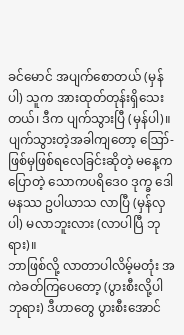ခင်မောင် အပျက်စောတယ် (မှန်ပါ) သူက အားထုတ်တုန်းရှိသေးတယ်၊ ဒီက ပျက်သွားပြီ (မှန်ပါ)။
ပျက်သွားတဲ့အခါကျတော့ ဪ-ဖြစ်မှဖြစ်ရလေခြင်းဆိုတဲ့ မနေ့ကပြောတဲ့ သောကပရိဒေဝ ဒုက္ခ ဒေါမနဿ ဥပါယာသ လာပြီ (မှန်လှပါ) မလာဘူးလား (လာပါပြီ ဘုရား)။
ဘာဖြစ်လို့ လာတာပါလိမ့်မတုံး အကဲခတ်ကြပေတော့ (ပွားစီးလို့ပါ ဘုရား) ဒီဟာတွေ ပွားစီးအောင်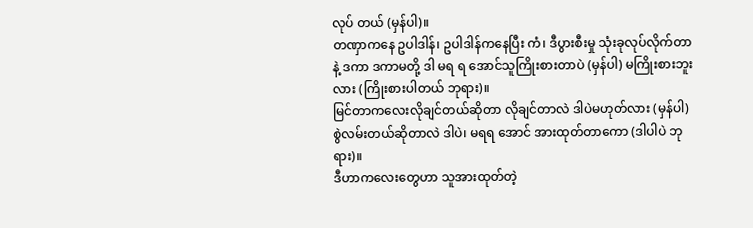လုပ် တယ် (မှန်ပါ)။
တဏှာကနေ ဥပါဒါန်၊ ဥပါဒါန်ကနေပြီး ကံ၊ ဒီပွားစီးမှု သုံးခုလုပ်လိုက်တာနဲ့ ဒကာ ဒကာမတို့ ဒါ မရ ရ အောင်သူကြိုးစားတာပဲ (မှန်ပါ) မကြိုးစားဘူးလား (ကြိုးစားပါတယ် ဘုရား)။
မြင်တာကလေးလိုချင်တယ်ဆိုတာ လိုချင်တာလဲ ဒါပဲမဟုတ်လား (မှန်ပါ) စွဲလမ်းတယ်ဆိုတာလဲ ဒါပဲ၊ မရရ အောင် အားထုတ်တာကော (ဒါပါပဲ ဘုရား)။
ဒီဟာကလေးတွေဟာ သူအားထုတ်တဲ့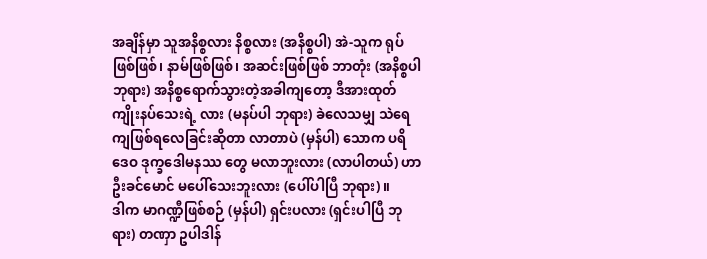အချိန်မှာ သူအနိစ္စလား နိစ္စလား (အနိစ္စပါ) အဲ-သူက ရုပ်ဖြစ်ဖြစ်၊ နာမ်ဖြစ်ဖြစ်၊ အဆင်းဖြစ်ဖြစ် ဘာတုံး (အနိစ္စပါ ဘုရား) အနိစ္စရောက်သွားတဲ့အခါကျတော့ ဒီအားထုတ်ကျိုးနပ်သေးရဲ့ လား (မနပ်ပါ ဘုရား) ခဲလေသမျှ သဲရေကျဖြစ်ရလေခြင်းဆိုတာ လာတာပဲ (မှန်ပါ) သောက ပရိဒေဝ ဒုက္ခဒေါမနဿ တွေ မလာဘူးလား (လာပါတယ်) ဟာ ဦးခင်မောင် မပေါ်သေးဘူးလား (ပေါ်ပါပြီ ဘုရား)။
ဒါက မာဂဏ္ဍီဖြစ်စဉ် (မှန်ပါ) ရှင်းပလား (ရှင်းပါပြီ ဘုရား) တဏှာ ဥပါဒါန်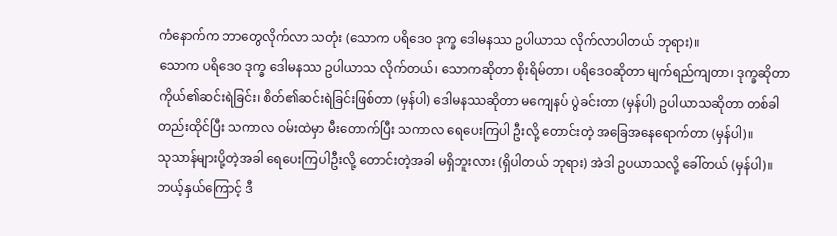ကံနောက်က ဘာတွေလိုက်လာ သတုံး (သောက ပရိဒေဝ ဒုက္ခ ဒေါမနဿ ဥပါယာသ လိုက်လာပါတယ် ဘုရား)။
သောက ပရိဒေဝ ဒုက္ခ ဒေါမနဿ ဥပါယာသ လိုက်တယ်၊ သောကဆိုတာ စိုးရိမ်တာ၊ ပရိဒေဝဆိုတာ မျက်ရည်ကျတာ၊ ဒုက္ခဆိုတာ ကိုယ်၏ဆင်းရဲခြင်း၊ စိတ်၏ဆင်းရဲခြင်းဖြစ်တာ (မှန်ပါ) ဒေါမနဿဆိုတာ မကျေနပ် ပွဲခင်းတာ (မှန်ပါ) ဥပါယာသဆိုတာ တစ်ခါတည်းထိုင်ပြီး သကာလ ဝမ်းထဲမှာ မီးတောက်ပြီး သကာလ ရေပေးကြပါ ဦးလို့ တောင်းတဲ့ အခြေအနေရောက်တာ (မှန်ပါ)။
သုသာန်များပို့တဲ့အခါ ရေပေးကြပါဦးလို့ တောင်းတဲ့အခါ မရှိဘူးလား (ရှိပါတယ် ဘုရား) အဲဒါ ဥပယာသလို့ ခေါ်တယ် (မှန်ပါ)။
ဘယ့်နှယ်ကြောင့် ဒီ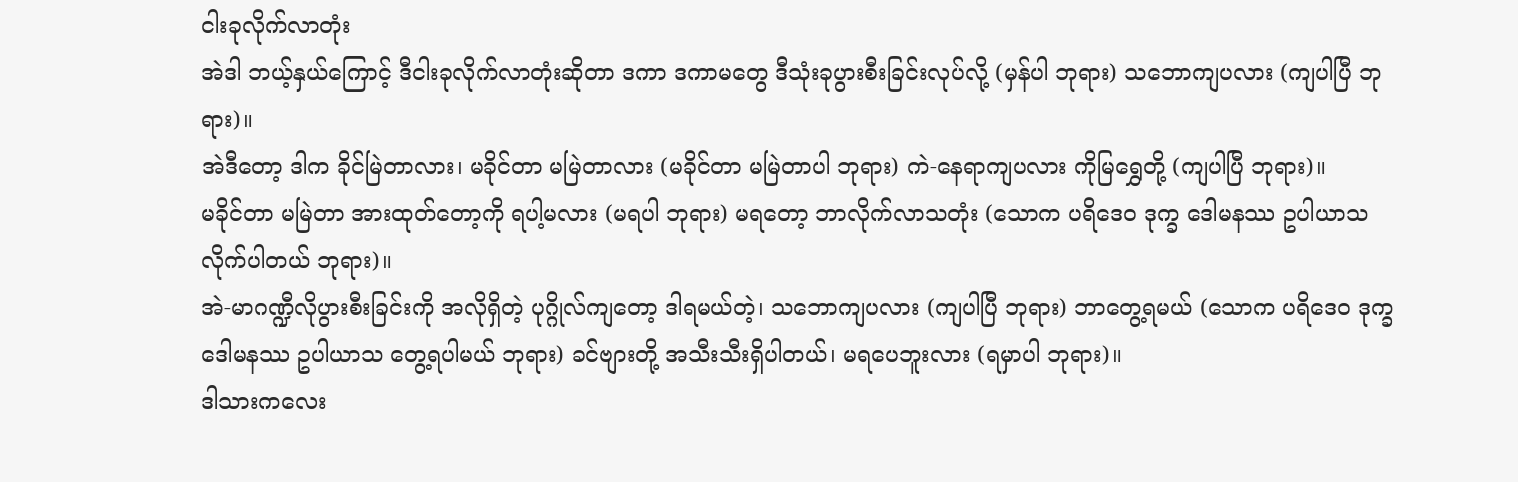ငါးခုလိုက်လာတုံး
အဲဒါ ဘယ့်နှယ်ကြောင့် ဒီငါးခုလိုက်လာတုံးဆိုတာ ဒကာ ဒကာမတွေ ဒီသုံးခုပွားစီးခြင်းလုပ်လို့ (မှန်ပါ ဘုရား) သဘောကျပလား (ကျပါပြီ ဘုရား)။
အဲဒီတော့ ဒါက ခိုင်မြဲတာလား၊ မခိုင်တာ မမြဲတာလား (မခိုင်တာ မမြဲတာပါ ဘုရား) ကဲ-နေရာကျပလား ကိုမြရွှေတို့ (ကျပါပြီ ဘုရား)။
မခိုင်တာ မမြဲတာ အားထုတ်တော့ကို ရပါ့မလား (မရပါ ဘုရား) မရတော့ ဘာလိုက်လာသတုံး (သောက ပရိဒေဝ ဒုက္ခ ဒေါမနဿ ဥပါယာသ လိုက်ပါတယ် ဘုရား)။
အဲ-မာဂဏ္ဍီလိုပွားစီးခြင်းကို အလိုရှိတဲ့ ပုဂ္ဂိုလ်ကျတော့ ဒါရမယ်တဲ့၊ သဘောကျပလား (ကျပါပြီ ဘုရား) ဘာတွေ့ရမယ် (သောက ပရိဒေဝ ဒုက္ခ ဒေါမနဿ ဥပါယာသ တွေ့ရပါမယ် ဘုရား) ခင်ဗျားတို့ အသီးသီးရှိပါတယ်၊ မရပေဘူးလား (ရမှာပါ ဘုရား)။
ဒါသားကလေး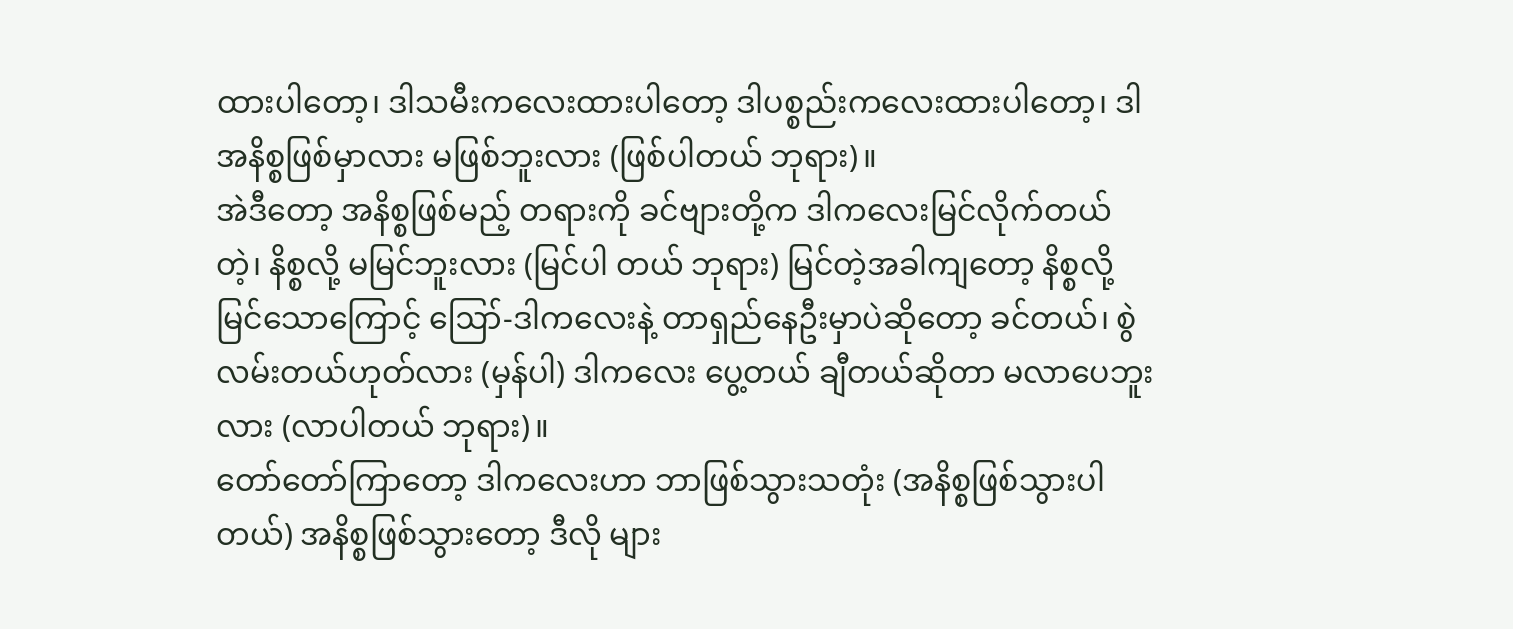ထားပါတော့၊ ဒါသမီးကလေးထားပါတော့ ဒါပစ္စည်းကလေးထားပါတော့၊ ဒါအနိစ္စဖြစ်မှာလား မဖြစ်ဘူးလား (ဖြစ်ပါတယ် ဘုရား)။
အဲဒီတော့ အနိစ္စဖြစ်မည့် တရားကို ခင်ဗျားတို့က ဒါကလေးမြင်လိုက်တယ်တဲ့၊ နိစ္စလို့ မမြင်ဘူးလား (မြင်ပါ တယ် ဘုရား) မြင်တဲ့အခါကျတော့ နိစ္စလို့ မြင်သောကြောင့် ဪ-ဒါကလေးနဲ့ တာရှည်နေဦးမှာပဲဆိုတော့ ခင်တယ်၊ စွဲလမ်းတယ်ဟုတ်လား (မှန်ပါ) ဒါကလေး ပွေ့တယ် ချီတယ်ဆိုတာ မလာပေဘူးလား (လာပါတယ် ဘုရား)။
တော်တော်ကြာတော့ ဒါကလေးဟာ ဘာဖြစ်သွားသတုံး (အနိစ္စဖြစ်သွားပါတယ်) အနိစ္စဖြစ်သွားတော့ ဒီလို များ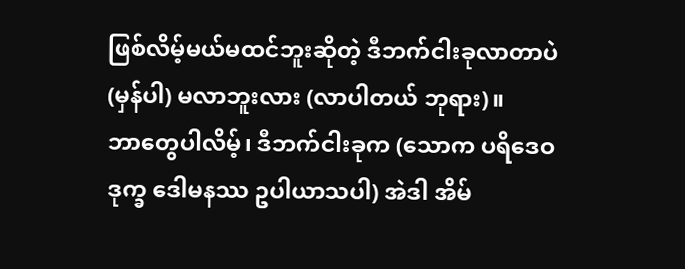ဖြစ်လိမ့်မယ်မထင်ဘူးဆိုတဲ့ ဒီဘက်ငါးခုလာတာပဲ (မှန်ပါ) မလာဘူးလား (လာပါတယ် ဘုရား)။
ဘာတွေပါလိမ့်၊ ဒီဘက်ငါးခုက (သောက ပရိဒေဝ ဒုက္ခ ဒေါမနဿ ဥပါယာသပါ) အဲဒါ အိမ်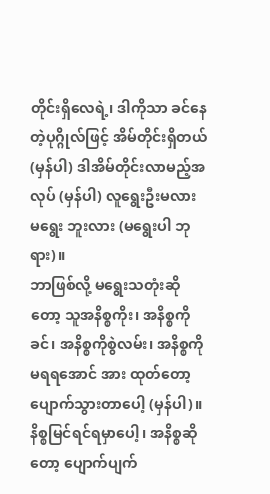တိုင်းရှိလေရဲ့၊ ဒါကိုသာ ခင်နေတဲ့ပုဂ္ဂိုလ်ဖြင့် အိမ်တိုင်းရှိတယ် (မှန်ပါ) ဒါအိမ်တိုင်းလာမည့်အလုပ် (မှန်ပါ) လူရွေးဦးမလား မရွေး ဘူးလား (မရွေးပါ ဘုရား)။
ဘာဖြစ်လို့ မရွေးသတုံးဆိုတော့ သူအနိစ္စကိုး၊ အနိစ္စကိုခင်၊ အနိစ္စကိုစွဲလမ်း၊ အနိစ္စကို မရရအောင် အား ထုတ်တော့ ပျောက်သွားတာပေါ့ (မှန်ပါ)။
နိစ္စမြင်ရင်ရမှာပေါ့၊ အနိစ္စဆိုတော့ ပျောက်ပျက်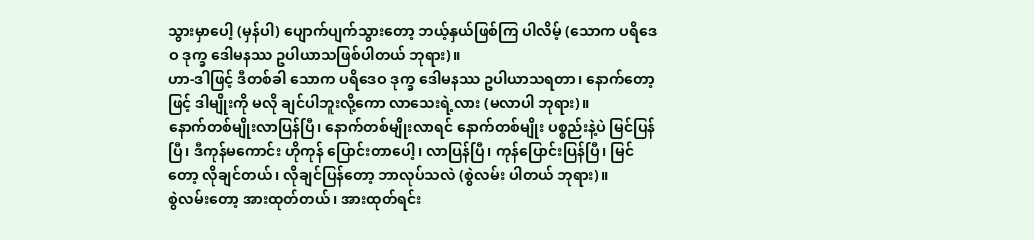သွားမှာပေါ့ (မှန်ပါ) ပျောက်ပျက်သွားတော့ ဘယ့်နှယ်ဖြစ်ကြ ပါလိမ့် (သောက ပရိဒေဝ ဒုက္ခ ဒေါမနဿ ဥပါယာသဖြစ်ပါတယ် ဘုရား)။
ဟာ-ဒါဖြင့် ဒီတစ်ခါ သောက ပရိဒေဝ ဒုက္ခ ဒေါမနဿ ဥပါယာသရတာ၊ နောက်တော့ဖြင့် ဒါမျိုးကို မလို ချင်ပါဘူးလို့ကော လာသေးရဲ့လား (မလာပါ ဘုရား)။
နောက်တစ်မျိုးလာပြန်ပြီ၊ နောက်တစ်မျိုးလာရင် နောက်တစ်မျိုး ပစ္စည်းနဲ့ပဲ မြင်ပြန်ပြီ၊ ဒီကုန်မကောင်း ဟိုကုန် ပြောင်းတာပေါ့၊ လာပြန်ပြီ၊ ကုန်ပြောင်းပြန်ပြီ၊ မြင်တော့ လိုချင်တယ်၊ လိုချင်ပြန်တော့ ဘာလုပ်သလဲ (စွဲလမ်း ပါတယ် ဘုရား)။
စွဲလမ်းတော့ အားထုတ်တယ်၊ အားထုတ်ရင်း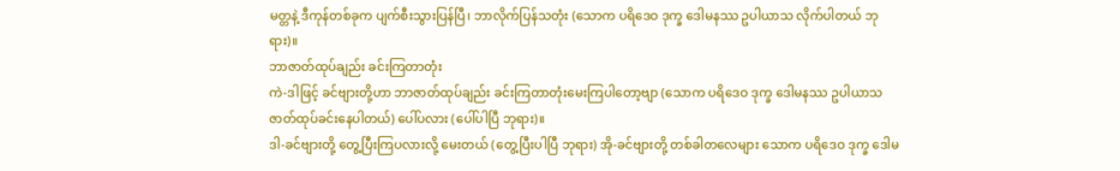မတ္တနဲ့ ဒီကုန်တစ်ခုက ပျက်စီးသွားပြန်ပြီ၊ ဘာလိုက်ပြန်သတုံး (သောက ပရိဒေဝ ဒုက္ခ ဒေါမနဿ ဥပါယာသ လိုက်ပါတယ် ဘုရား)။
ဘာဇာတ်ထုပ်ချည်း ခင်းကြတာတုံး
ကဲ-ဒါဖြင့် ခင်ဗျားတို့ဟာ ဘာဇာတ်ထုပ်ချည်း ခင်းကြတာတုံးမေးကြပါတော့ဗျာ (သောက ပရိဒေဝ ဒုက္ခ ဒေါမနဿ ဥပါယာသ ဇာတ်ထုပ်ခင်းနေပါတယ်) ပေါ်ပလား (ပေါ်ပါပြီ ဘုရား)။
ဒါ-ခင်ဗျားတို့ တွေ့ပြီးကြပလားလို့ မေးတယ် (တွေ့ပြီးပါပြီ ဘုရား) အို-ခင်ဗျားတို့ တစ်ခါတလေများ သောက ပရိဒေဝ ဒုက္ခ ဒေါမ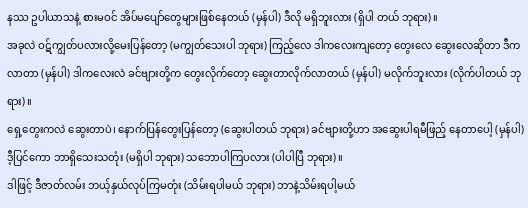နဿ ဥပါယာသနဲ့ စားမဝင် အိပ်မပျော်တွေများဖြစ်နေတယ် (မှန်ပါ) ဒီလို မရှိဘူးလား (ရှိပါ တယ် ဘုရား)။
အခုလဲ ဝဋ်ကျွတ်ပလားလို့မေးပြန်တော့ (မကျွတ်သေးပါ ဘုရား) ကြည့်လေ ဒါကလေးကျတော့ တွေးလေ ဆွေးလေဆိုတာ ဒီကလာတာ (မှန်ပါ) ဒါကလေးလဲ ခင်ဗျားတို့က တွေးလိုက်တော့ ဆွေးတာလိုက်လာတယ် (မှန်ပါ) မလိုက်ဘူးလား (လိုက်ပါတယ် ဘုရား)။
ရှေ့တွေးကလဲ ဆွေးတာပဲ၊ နောက်ပြန်တွေးပြန်တော့ (ဆွေးပါတယ် ဘုရား) ခင်ဗျားတို့ဟာ အဆွေးပါရမီဖြည့် နေတာပေါ့ (မှန်ပါ) ဒီ့ပြင်ကော ဘာရှိသေးသတုံး (မရှိပါ ဘုရား) သဘောပါကြပလား (ပါပါပြီ ဘုရား)။
ဒါဖြင့် ဒီဇာတ်လမ်း ဘယ့်နှယ်လုပ်ကြမတုံး (သိမ်းရပါမယ် ဘုရား) ဘာနဲ့သိမ်းရပါ့မယ်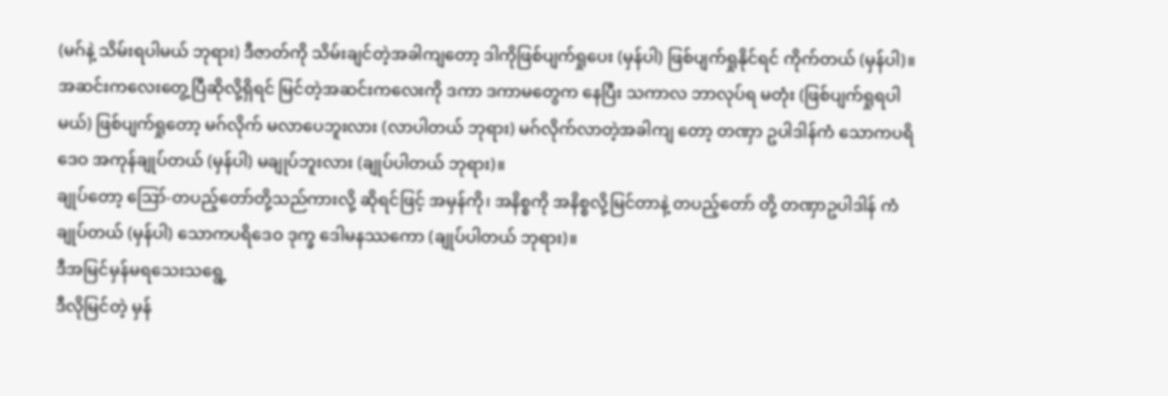(မဂ်နဲ့ သိမ်းရပါမယ် ဘုရား) ဒီဇာတ်ကို သိမ်းချင်တဲ့အခါကျတော့ ဒါကိုဖြစ်ပျက်ရှုပေး (မှန်ပါ) ဖြစ်ပျက်ရှုနိုင်ရင် ကိုက်တယ် (မှန်ပါ)။
အဆင်းကလေးတွေ့ပြီဆိုလို့ရှိရင် မြင်တဲ့အဆင်းကလေးကို ဒကာ ဒကာမတွေက နေပြီး သကာလ ဘာလုပ်ရ မတုံး (ဖြစ်ပျက်ရှုရပါမယ်) ဖြစ်ပျက်ရှုတော့ မဂ်လိုက် မလာပေဘူးလား (လာပါတယ် ဘုရား) မဂ်လိုက်လာတဲ့အခါကျ တော့ တဏှာ ဥပါဒါန်ကံ သောကပရိဒေဝ အကုန်ချုပ်တယ် (မှန်ပါ) မချုပ်ဘူးလား (ချုပ်ပါတယ် ဘုရား)။
ချုပ်တော့ ဪ-တပည့်တော်တို့သည်ကားလို့ ဆိုရင်ဖြင့် အမှန်ကို၊ အနိစ္စကို အနိစ္စလို့မြင်တာနဲ့ တပည့်တော် တို့ တဏှာဥပါဒါန် ကံချုပ်တယ် (မှန်ပါ) သောကပရိဒေဝ ဒုက္ခ ဒေါမနဿကော (ချုပ်ပါတယ် ဘုရား)။
ဒီအမြင်မှန်မရသေးသရွေ့
ဒီလိုမြင်တဲ့ မှန်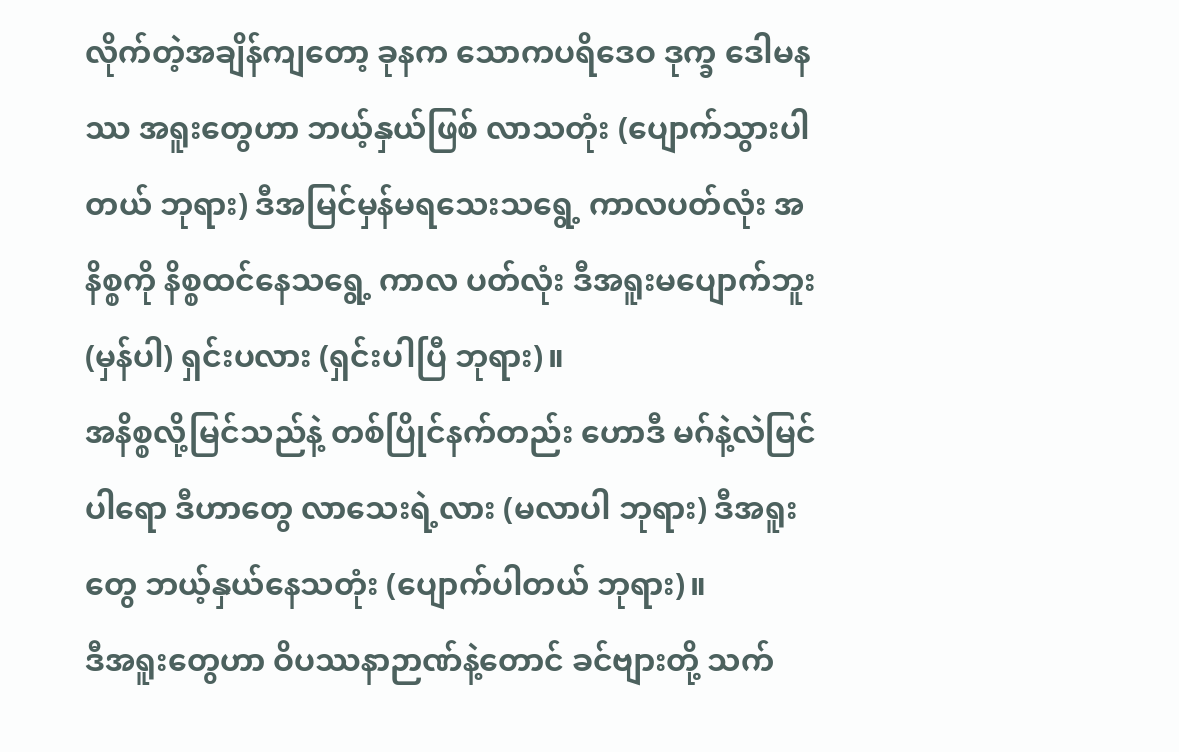လိုက်တဲ့အချိန်ကျတော့ ခုနက သောကပရိဒေဝ ဒုက္ခ ဒေါမနဿ အရူးတွေဟာ ဘယ့်နှယ်ဖြစ် လာသတုံး (ပျောက်သွားပါတယ် ဘုရား) ဒီအမြင်မှန်မရသေးသရွေ့ ကာလပတ်လုံး အနိစ္စကို နိစ္စထင်နေသရွေ့ ကာလ ပတ်လုံး ဒီအရူးမပျောက်ဘူး (မှန်ပါ) ရှင်းပလား (ရှင်းပါပြီ ဘုရား)။
အနိစ္စလို့မြင်သည်နဲ့ တစ်ပြိုင်နက်တည်း ဟောဒီ မဂ်နဲ့လဲမြင်ပါရော ဒီဟာတွေ လာသေးရဲ့လား (မလာပါ ဘုရား) ဒီအရူးတွေ ဘယ့်နှယ်နေသတုံး (ပျောက်ပါတယ် ဘုရား)။
ဒီအရူးတွေဟာ ဝိပဿနာဉာဏ်နဲ့တောင် ခင်ဗျားတို့ သက်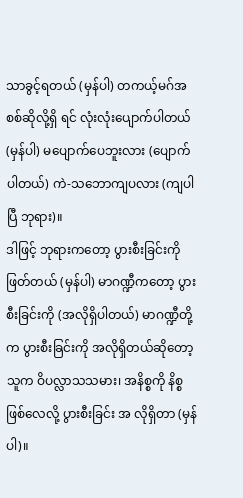သာခွင့်ရတယ် (မှန်ပါ) တကယ့်မဂ်အစစ်ဆိုလို့ရှိ ရင် လုံးလုံးပျောက်ပါတယ် (မှန်ပါ) မပျောက်ပေဘူးလား (ပျောက်ပါတယ်) ကဲ-သဘောကျပလား (ကျပါပြီ ဘုရား)။
ဒါဖြင့် ဘုရားကတော့ ပွားစီးခြင်းကို ဖြတ်တယ် (မှန်ပါ) မာဂဏ္ဍီကတော့ ပွားစီးခြင်းကို (အလိုရှိပါတယ်) မာဂဏ္ဍီတို့က ပွားစီးခြင်းကို အလိုရှိတယ်ဆိုတော့ သူက ဝိပလ္လာသသမား၊ အနိစ္စကို နိစ္စဖြစ်လေလို့ ပွားစီးခြင်း အ လိုရှိတာ (မှန်ပါ)။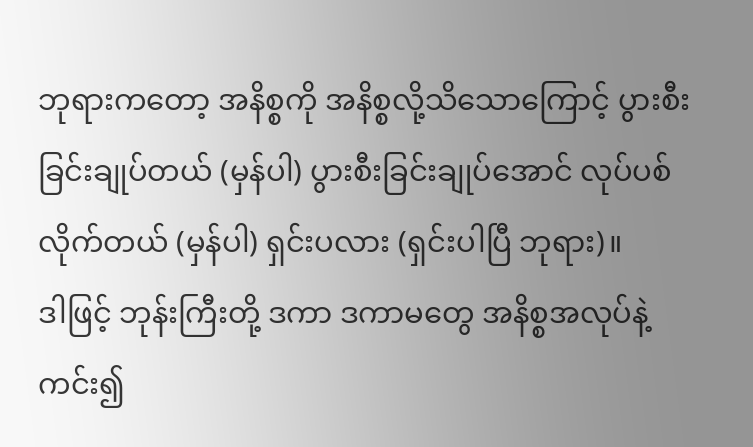ဘုရားကတော့ အနိစ္စကို အနိစ္စလို့သိသောကြောင့် ပွားစီးခြင်းချုပ်တယ် (မှန်ပါ) ပွားစီးခြင်းချုပ်အောင် လုပ်ပစ်လိုက်တယ် (မှန်ပါ) ရှင်းပလား (ရှင်းပါပြီ ဘုရား)။
ဒါဖြင့် ဘုန်းကြီးတို့ ဒကာ ဒကာမတွေ အနိစ္စအလုပ်နဲ့ ကင်း၍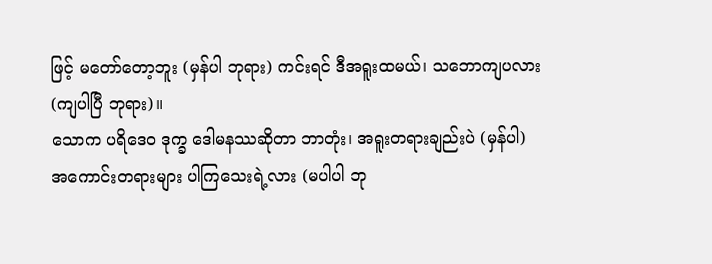ဖြင့် မတော်တော့ဘူး (မှန်ပါ ဘုရား) ကင်းရင် ဒီအရူးထမယ်၊ သဘောကျပလား (ကျပါပြီ ဘုရား)။
သောက ပရိဒေဝ ဒုက္ခ ဒေါမနဿဆိုတာ ဘာတုံး၊ အရူးတရားချည်းပဲ (မှန်ပါ) အကောင်းတရားများ ပါကြသေးရဲ့လား (မပါပါ ဘု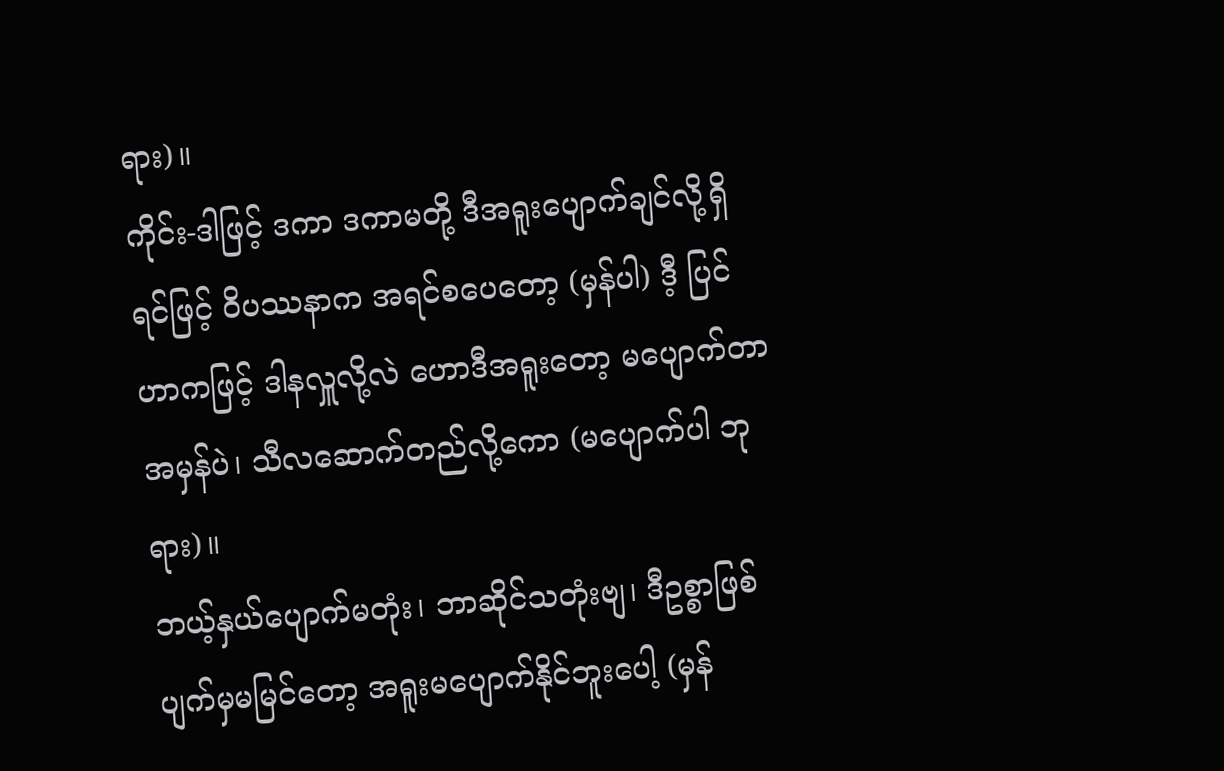ရား)။
ကိုင်း-ဒါဖြင့် ဒကာ ဒကာမတို့ ဒီအရူးပျောက်ချင်လို့ရှိရင်ဖြင့် ဝိပဿနာက အရင်စပေတော့ (မှန်ပါ) ဒီ့ ပြင်ဟာကဖြင့် ဒါနလှူလို့လဲ ဟောဒီအရူးတော့ မပျောက်တာအမှန်ပဲ၊ သီလဆောက်တည်လို့ကော (မပျောက်ပါ ဘုရား)။
ဘယ့်နှယ်ပျောက်မတုံး၊ ဘာဆိုင်သတုံးဗျ၊ ဒီဥစ္စာဖြစ်ပျက်မှမမြင်တော့ အရူးမပျောက်နိုင်ဘူးပေါ့ (မှန်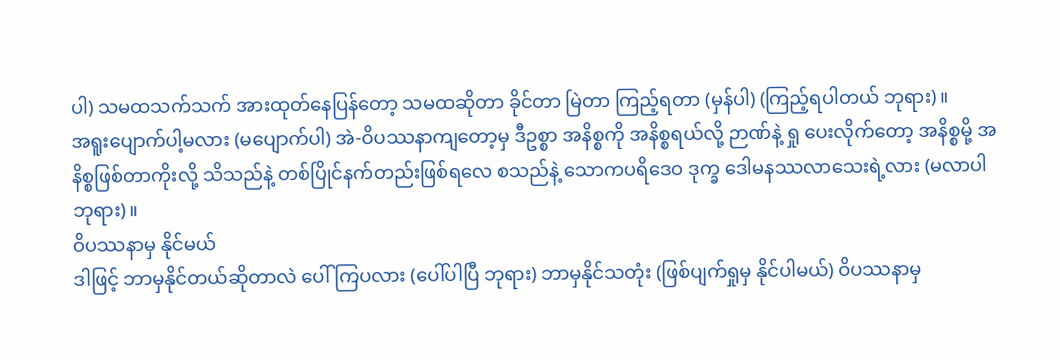ပါ) သမထသက်သက် အားထုတ်နေပြန်တော့ သမထဆိုတာ ခိုင်တာ မြဲတာ ကြည့်ရတာ (မှန်ပါ) (ကြည့်ရပါတယ် ဘုရား)။
အရူးပျောက်ပါ့မလား (မပျောက်ပါ) အဲ-ဝိပဿနာကျတော့မှ ဒီဥစ္စာ အနိစ္စကို အနိစ္စရယ်လို့ ဉာဏ်နဲ့ ရှု ပေးလိုက်တော့ အနိစ္စမို့ အနိစ္စဖြစ်တာကိုးလို့ သိသည်နဲ့ တစ်ပြိုင်နက်တည်းဖြစ်ရလေ စသည်နဲ့ သောကပရိဒေဝ ဒုက္ခ ဒေါမနဿလာသေးရဲ့လား (မလာပါ ဘုရား)။
ဝိပဿနာမှ နိုင်မယ်
ဒါဖြင့် ဘာမှနိုင်တယ်ဆိုတာလဲ ပေါ်ကြပလား (ပေါ်ပါပြီ ဘုရား) ဘာမှနိုင်သတုံး (ဖြစ်ပျက်ရှုမှ နိုင်ပါမယ်) ဝိပဿနာမှ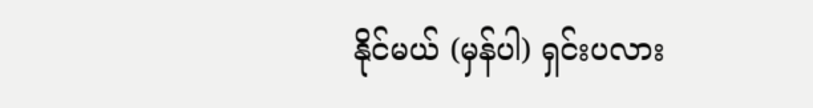နိုင်မယ် (မှန်ပါ) ရှင်းပလား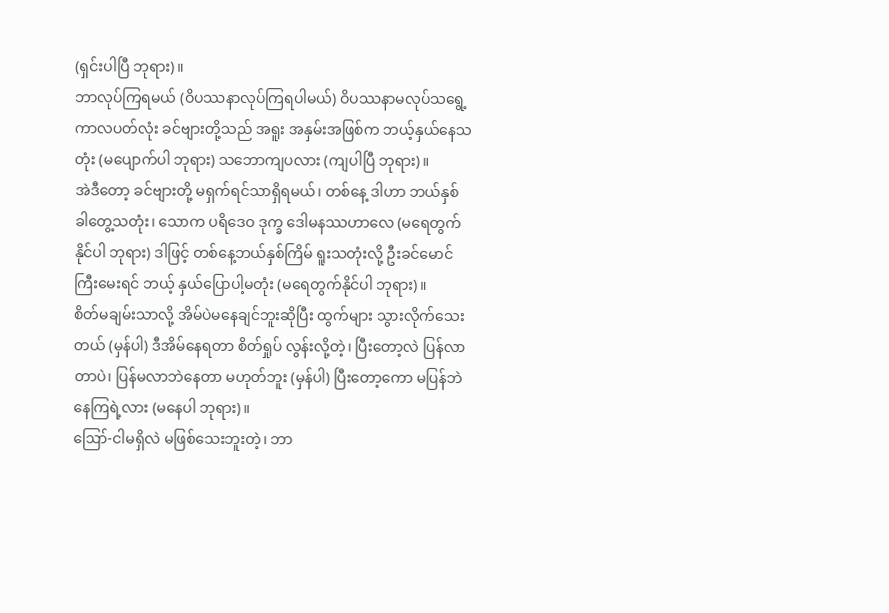(ရှင်းပါပြီ ဘုရား)။
ဘာလုပ်ကြရမယ် (ဝိပဿနာလုပ်ကြရပါမယ်) ဝိပဿနာမလုပ်သရွေ့ကာလပတ်လုံး ခင်ဗျားတို့သည် အရူး အနှမ်းအဖြစ်က ဘယ့်နှယ်နေသတုံး (မပျောက်ပါ ဘုရား) သဘောကျပလား (ကျပါပြီ ဘုရား)။
အဲဒီတော့ ခင်ဗျားတို့ မရှက်ရင်သာရှိရမယ်၊ တစ်နေ့ ဒါဟာ ဘယ်နှစ်ခါတွေ့သတုံး၊ သောက ပရိဒေဝ ဒုက္ခ ဒေါမနဿဟာလေ (မရေတွက်နိုင်ပါ ဘုရား) ဒါဖြင့် တစ်နေ့ဘယ်နှစ်ကြိမ် ရူးသတုံးလို့ ဦးခင်မောင်ကြီးမေးရင် ဘယ့် နှယ်ပြောပါ့မတုံး (မရေတွက်နိုင်ပါ ဘုရား)။
စိတ်မချမ်းသာလို့ အိမ်ပဲမနေချင်ဘူးဆိုပြီး ထွက်များ သွားလိုက်သေးတယ် (မှန်ပါ) ဒီအိမ်နေရတာ စိတ်ရှုပ် လွန်းလို့တဲ့၊ ပြီးတော့လဲ ပြန်လာတာပဲ၊ ပြန်မလာဘဲနေတာ မဟုတ်ဘူး (မှန်ပါ) ပြီးတော့ကော မပြန်ဘဲနေကြရဲ့လား (မနေပါ ဘုရား)။
ဪ-ငါမရှိလဲ မဖြစ်သေးဘူးတဲ့၊ ဘာ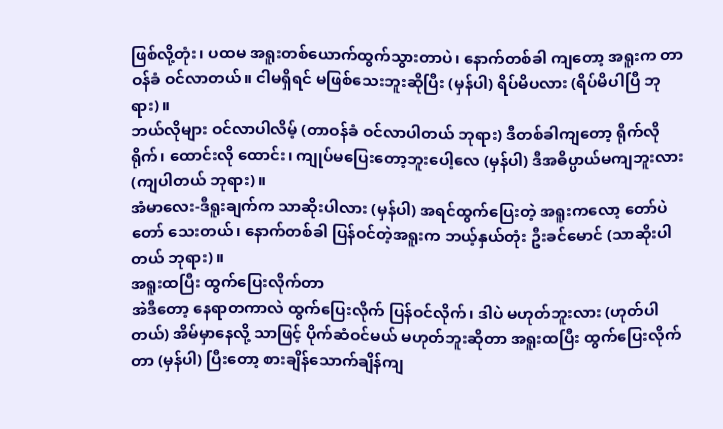ဖြစ်လို့တုံး၊ ပထမ အရူးတစ်ယောက်ထွက်သွားတာပဲ၊ နောက်တစ်ခါ ကျတော့ အရူးက တာဝန်ခံ ဝင်လာတယ်။ ငါမရှိရင် မဖြစ်သေးဘူးဆိုပြီး (မှန်ပါ) ရိပ်မိပလား (ရိပ်မိပါပြီ ဘုရား)။
ဘယ်လိုများ ဝင်လာပါလိမ့် (တာဝန်ခံ ဝင်လာပါတယ် ဘုရား) ဒီတစ်ခါကျတော့ ရိုက်လိုရိုက်၊ ထောင်းလို ထောင်း၊ ကျုပ်မပြေးတော့ဘူးပေါ့လေ (မှန်ပါ) ဒီအဓိပ္ပာယ်မကျဘူးလား (ကျပါတယ် ဘုရား)။
အံမာလေး-ဒီရူးချက်က သာဆိုးပါလား (မှန်ပါ) အရင်ထွက်ပြေးတဲ့ အရူးကလော့ တော်ပဲတော် သေးတယ်၊ နောက်တစ်ခါ ပြန်ဝင်တဲ့အရူးက ဘယ့်နှယ်တုံး ဦးခင်မောင် (သာဆိုးပါတယ် ဘုရား)။
အရူးထပြီး ထွက်ပြေးလိုက်တာ
အဲဒီတော့ နေရာတကာလဲ ထွက်ပြေးလိုက် ပြန်ဝင်လိုက်၊ ဒါပဲ မဟုတ်ဘူးလား (ဟုတ်ပါတယ်) အိမ်မှာနေလို့ သာဖြင့် ပိုက်ဆံဝင်မယ် မဟုတ်ဘူးဆိုတာ အရူးထပြီး ထွက်ပြေးလိုက်တာ (မှန်ပါ) ပြီးတော့ စားချိန်သောက်ချိန်ကျ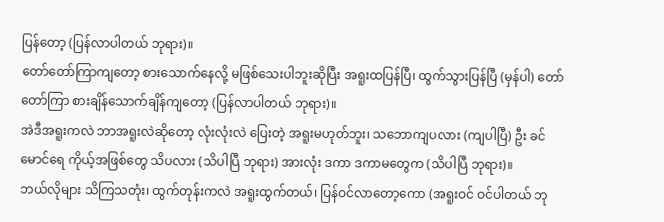ပြန်တော့ (ပြန်လာပါတယ် ဘုရား)။
တော်တော်ကြာကျတော့ စားသောက်နေလို့ မဖြစ်သေးပါဘူးဆိုပြီး အရူးထပြန်ပြီ၊ ထွက်သွားပြန်ပြီ (မှန်ပါ) တော်တော်ကြာ စားချိန်သောက်ချိန်ကျတော့ (ပြန်လာပါတယ် ဘုရား)။
အဲဒီအရူးကလဲ ဘာအရူးလဲဆိုတော့ လုံးလုံးလဲ ပြေးတဲ့ အရူးမဟုတ်ဘူး၊ သဘောကျပလား (ကျပါပြီ) ဦး ခင်မောင်ရေ ကိုယ့်အဖြစ်တွေ သိပလား (သိပါပြီ ဘုရား) အားလုံး ဒကာ ဒကာမတွေက (သိပါပြီ ဘုရား)။
ဘယ်လိုများ သိကြသတုံး၊ ထွက်တုန်းကလဲ အရူးထွက်တယ်၊ ပြန်ဝင်လာတော့ကော (အရူးဝင် ဝင်ပါတယ် ဘု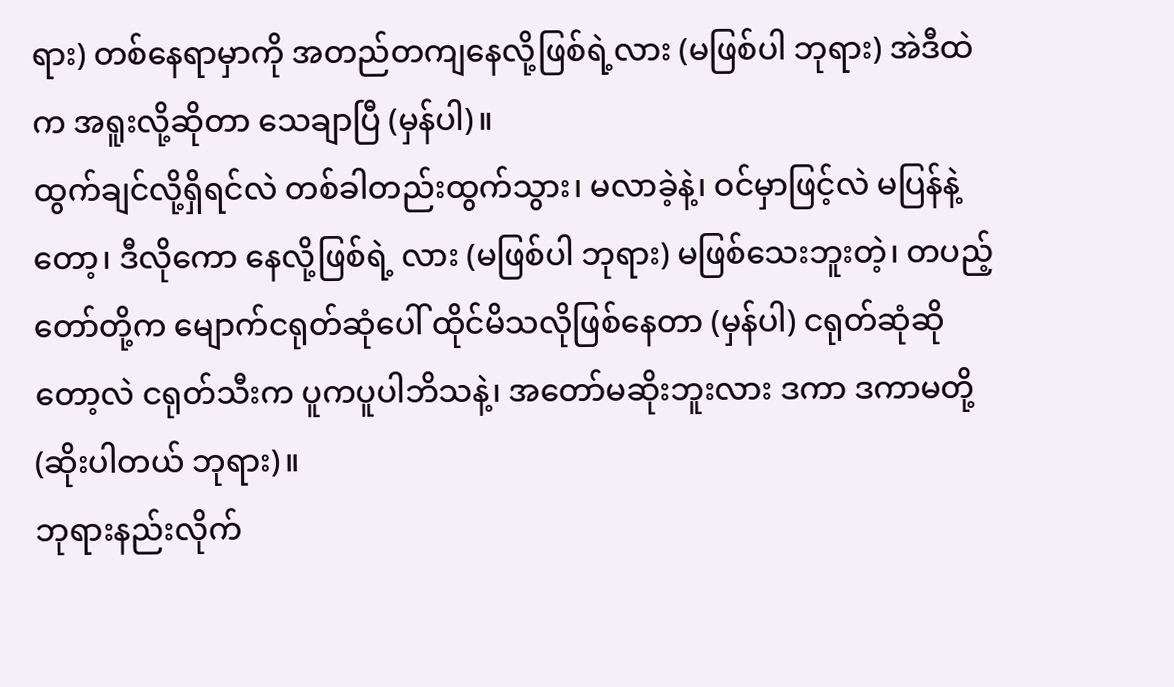ရား) တစ်နေရာမှာကို အတည်တကျနေလို့ဖြစ်ရဲ့လား (မဖြစ်ပါ ဘုရား) အဲဒီထဲက အရူးလို့ဆိုတာ သေချာပြီ (မှန်ပါ)။
ထွက်ချင်လို့ရှိရင်လဲ တစ်ခါတည်းထွက်သွား၊ မလာခဲ့နဲ့၊ ဝင်မှာဖြင့်လဲ မပြန်နဲ့တော့၊ ဒီလိုကော နေလို့ဖြစ်ရဲ့ လား (မဖြစ်ပါ ဘုရား) မဖြစ်သေးဘူးတဲ့၊ တပည့်တော်တို့က မျောက်ငရုတ်ဆုံပေါ် ထိုင်မိသလိုဖြစ်နေတာ (မှန်ပါ) ငရုတ်ဆုံဆိုတော့လဲ ငရုတ်သီးက ပူကပူပါဘိသနဲ့၊ အတော်မဆိုးဘူးလား ဒကာ ဒကာမတို့ (ဆိုးပါတယ် ဘုရား)။
ဘုရားနည်းလိုက်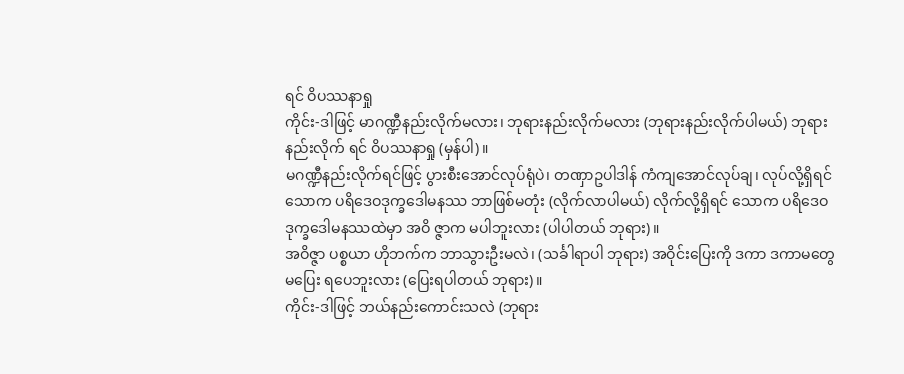ရင် ဝိပဿနာရှု
ကိုင်း-ဒါဖြင့် မာဂဏ္ဍီနည်းလိုက်မလား၊ ဘုရားနည်းလိုက်မလား (ဘုရားနည်းလိုက်ပါမယ်) ဘုရားနည်းလိုက် ရင် ဝိပဿနာရှု (မှန်ပါ)။
မဂဏ္ဍီနည်းလိုက်ရင်ဖြင့် ပွားစီးအောင်လုပ်ရုံပဲ၊ တဏှာဥပါဒါန် ကံကျအောင်လုပ်ချ၊ လုပ်လို့ရှိရင် သောက ပရိဒေဝဒုက္ခဒေါမနဿ ဘာဖြစ်မတုံး (လိုက်လာပါမယ်) လိုက်လို့ရှိရင် သောက ပရိဒေဝဒုက္ခဒေါမနဿထဲမှာ အဝိ ဇ္ဇာက မပါဘူးလား (ပါပါတယ် ဘုရား)။
အဝိဇ္ဇာ ပစ္စယာ ဟိုဘက်က ဘာသွားဦးမလဲ၊ (သင်္ခါရာပါ ဘုရား) အဝိုင်းပြေးကို ဒကာ ဒကာမတွေ မပြေး ရပေဘူးလား (ပြေးရပါတယ် ဘုရား)။
ကိုင်း-ဒါဖြင့် ဘယ်နည်းကောင်းသလဲ (ဘုရား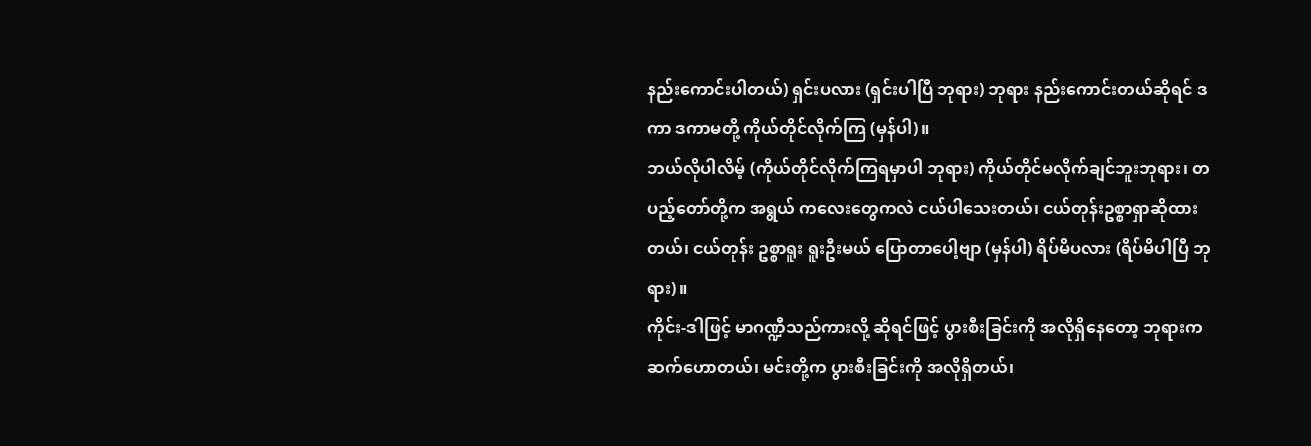နည်းကောင်းပါတယ်) ရှင်းပလား (ရှင်းပါပြီ ဘုရား) ဘုရား နည်းကောင်းတယ်ဆိုရင် ဒကာ ဒကာမတို့ ကိုယ်တိုင်လိုက်ကြ (မှန်ပါ)။
ဘယ်လိုပါလိမ့် (ကိုယ်တိုင်လိုက်ကြရမှာပါ ဘုရား) ကိုယ်တိုင်မလိုက်ချင်ဘူးဘုရား၊ တပည့်တော်တို့က အရွယ် ကလေးတွေကလဲ ငယ်ပါသေးတယ်၊ ငယ်တုန်းဥစ္စာရှာဆိုထားတယ်၊ ငယ်တုန်း ဥစ္စာရူး ရူးဦးမယ် ပြောတာပေါ့ဗျာ (မှန်ပါ) ရိပ်မိပလား (ရိပ်မိပါပြီ ဘုရား)။
ကိုင်း-ဒါဖြင့် မာဂဏ္ဍီသည်ကားလို့ ဆိုရင်ဖြင့် ပွားစီးခြင်းကို အလိုရှိနေတော့ ဘုရားက ဆက်ဟောတယ်၊ မင်းတို့က ပွားစီးခြင်းကို အလိုရှိတယ်၊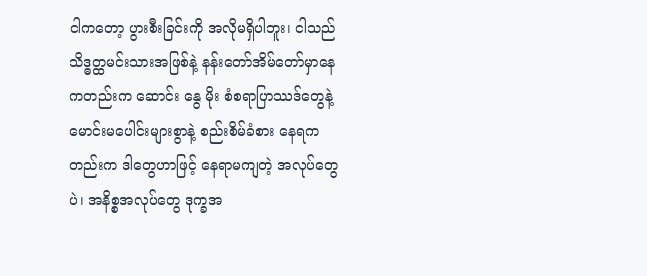ငါကတော့ ပွားစီးခြင်းကို အလိုမရှိပါဘူး၊ ငါသည် သိဒ္ဓတ္ထမင်းသားအဖြစ်နဲ့ နန်းတော်အိမ်တော်မှာနေကတည်းက ဆောင်း နွေ မိုး စံစရာပြာဿဒ်တွေနဲ့ မောင်းမပေါင်းများစွာနဲ့ စည်းစိမ်ခံစား နေရကတည်းက ဒါတွေဟာဖြင့် နေရာမကျတဲ့ အလုပ်တွေပဲ၊ အနိစ္စအလုပ်တွေ ဒုက္ခအ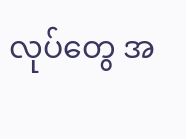လုပ်တွေ အ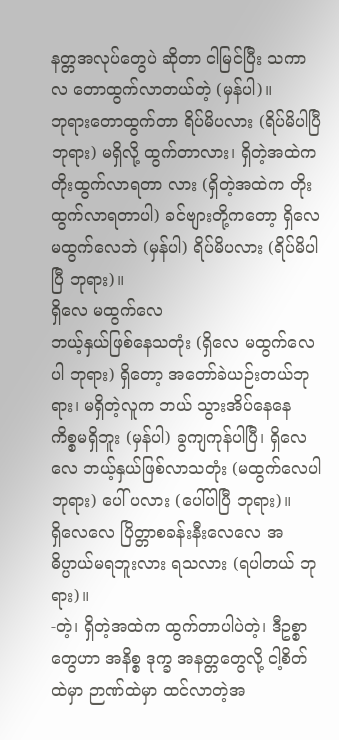နတ္တအလုပ်တွေပဲ ဆိုတာ ငါမြင်ပြီး သကာလ တောထွက်လာတယ်တဲ့ (မှန်ပါ)။
ဘုရားတောထွက်တာ ရိပ်မိပလား (ရိပ်မိပါပြီ ဘုရား) မရှိလို့ ထွက်တာလား၊ ရှိတဲ့အထဲက တိုးထွက်လာရတာ လား (ရှိတဲ့အထဲက တိုးထွက်လာရတာပါ) ခင်ဗျားတို့ကတော့ ရှိလေ မထွက်လေဘဲ (မှန်ပါ) ရိပ်မိပလား (ရိပ်မိပါပြီ ဘုရား)။
ရှိလေ မထွက်လေ
ဘယ့်နှယ်ဖြစ်နေသတုံး (ရှိလေ မထွက်လေပါ ဘုရား) ရှိတော့ အတော်ခဲယဉ်းတယ်ဘုရား၊ မရှိတဲ့လူက ဘယ် သွားအိပ်နေနေ ကိစ္စမရှိဘူး (မှန်ပါ) ခွကျကုန်ပါပြီ၊ ရှိလေလေ ဘယ့်နှယ်ဖြစ်လာသတုံး (မထွက်လေပါ ဘုရား) ပေါ် ပလား (ပေါ်ပါပြီ ဘုရား)။
ရှိလေလေ ပြိတ္တာစခန်းနီးလေလေ အဓိပ္ပာယ်မရဘူးလား ရသလား (ရပါတယ် ဘုရား)။
-တဲ့၊ ရှိတဲ့အထဲက ထွက်တာပါပဲတဲ့၊ ဒီဥစ္စာတွေဟာ အနိစ္စ ဒုက္ခ အနတ္တတွေလို့ ငါ့စိတ်ထဲမှာ ဉာဏ်ထဲမှာ ထင်လာတဲ့အ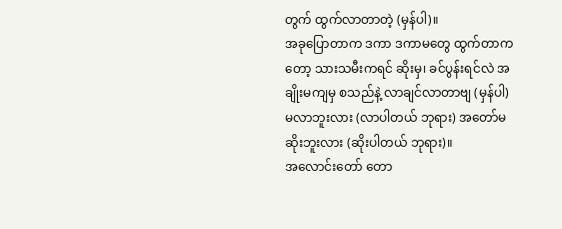တွက် ထွက်လာတာတဲ့ (မှန်ပါ)။
အခုပြောတာက ဒကာ ဒကာမတွေ ထွက်တာကတော့ သားသမီးကရင် ဆိုးမှ၊ ခင်ပွန်းရင်လဲ အချိုးမကျမှ စသည်နဲ့ လာချင်လာတာဗျ (မှန်ပါ) မလာဘူးလား (လာပါတယ် ဘုရား) အတော်မဆိုးဘူးလား (ဆိုးပါတယ် ဘုရား)။
အလောင်းတော် တော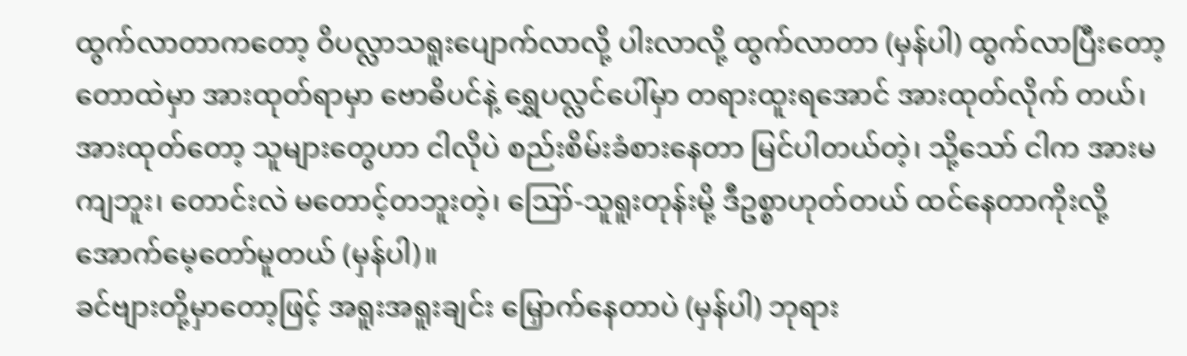ထွက်လာတာကတော့ ဝိပလ္လာသရူးပျောက်လာလို့ ပါးလာလို့ ထွက်လာတာ (မှန်ပါ) ထွက်လာပြီးတော့ တောထဲမှာ အားထုတ်ရာမှာ ဗောဓိပင်နဲ့ ရွှေပလ္လင်ပေါ်မှာ တရားထူးရအောင် အားထုတ်လိုက် တယ်၊ အားထုတ်တော့ သူများတွေဟာ ငါလိုပဲ စည်းစိမ်းခံစားနေတာ မြင်ပါတယ်တဲ့၊ သို့သော် ငါက အားမကျဘူး၊ တောင်းလဲ မတောင့်တဘူးတဲ့၊ ဪ-သူရူးတုန်းမို့ ဒီဥစ္စာဟုတ်တယ် ထင်နေတာကိုးလို့ အောက်မေ့တော်မူတယ် (မှန်ပါ)။
ခင်ဗျားတို့မှာတော့ဖြင့် အရူးအရူးချင်း မြှောက်နေတာပဲ (မှန်ပါ) ဘုရား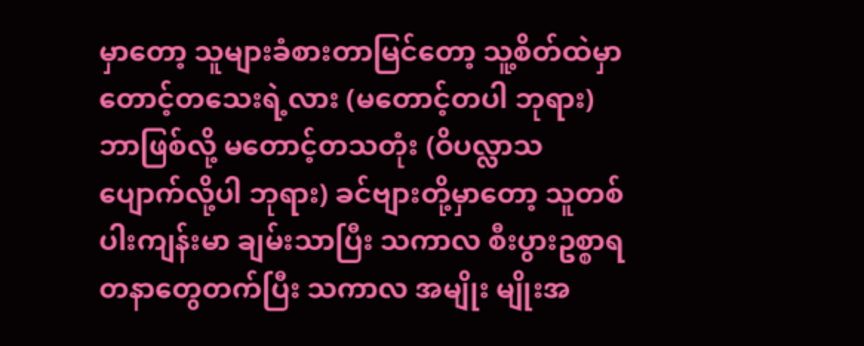မှာတော့ သူများခံစားတာမြင်တော့ သူ့စိတ်ထဲမှာ တောင့်တသေးရဲ့လား (မတောင့်တပါ ဘုရား) ဘာဖြစ်လို့ မတောင့်တသတုံး (ဝိပလ္လာသ ပျောက်လို့ပါ ဘုရား) ခင်ဗျားတို့မှာတော့ သူတစ်ပါးကျန်းမာ ချမ်းသာပြီး သကာလ စီးပွားဥစ္စာရတနာတွေတက်ပြီး သကာလ အမျိုး မျိုးအ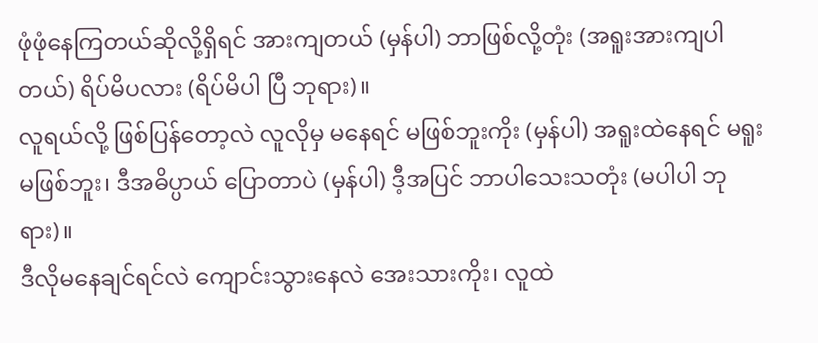ဖုံဖုံနေကြတယ်ဆိုလို့ရှိရင် အားကျတယ် (မှန်ပါ) ဘာဖြစ်လို့တုံး (အရူးအားကျပါတယ်) ရိပ်မိပလား (ရိပ်မိပါ ပြီ ဘုရား)။
လူရယ်လို့ ဖြစ်ပြန်တော့လဲ လူလိုမှ မနေရင် မဖြစ်ဘူးကိုး (မှန်ပါ) အရူးထဲနေရင် မရူးမဖြစ်ဘူး၊ ဒီအဓိပ္ပာယ် ပြောတာပဲ (မှန်ပါ) ဒီ့အပြင် ဘာပါသေးသတုံး (မပါပါ ဘုရား)။
ဒီလိုမနေချင်ရင်လဲ ကျောင်းသွားနေလဲ အေးသားကိုး၊ လူထဲ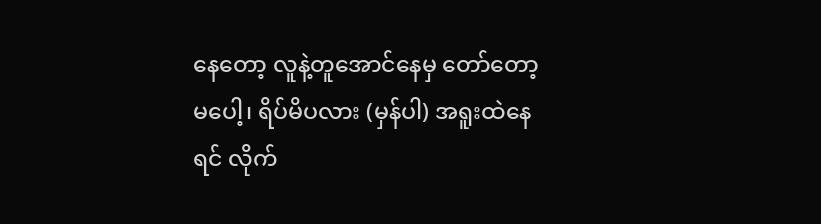နေတော့ လူနဲ့တူအောင်နေမှ တော်တော့မပေါ့၊ ရိပ်မိပလား (မှန်ပါ) အရူးထဲနေရင် လိုက်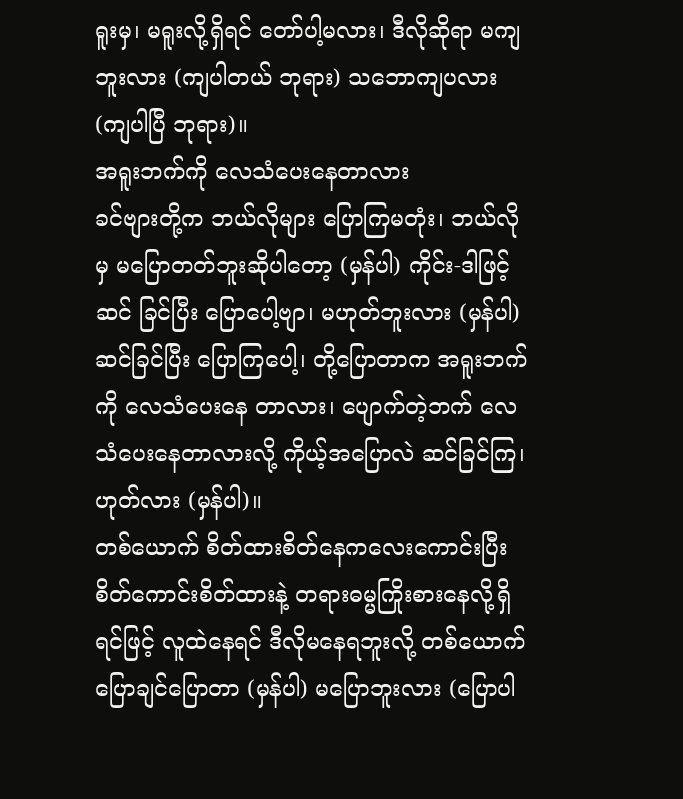ရူးမှ၊ မရူးလို့ရှိရင် တော်ပါ့မလား၊ ဒီလိုဆိုရာ မကျဘူးလား (ကျပါတယ် ဘုရား) သဘောကျပလား (ကျပါပြီ ဘုရား)။
အရူးဘက်ကို လေသံပေးနေတာလား
ခင်ဗျားတို့က ဘယ်လိုများ ပြောကြမတုံး၊ ဘယ်လိုမှ မပြောတတ်ဘူးဆိုပါတော့ (မှန်ပါ) ကိုင်း-ဒါဖြင့် ဆင် ခြင်ပြီး ပြောပေါ့ဗျာ၊ မဟုတ်ဘူးလား (မှန်ပါ) ဆင်ခြင်ပြီး ပြောကြပေါ့၊ တို့ပြောတာက အရူးဘက်ကို လေသံပေးနေ တာလား၊ ပျောက်တဲ့ဘက် လေသံပေးနေတာလားလို့ ကိုယ့်အပြောလဲ ဆင်ခြင်ကြ၊ ဟုတ်လား (မှန်ပါ)။
တစ်ယောက် စိတ်ထားစိတ်နေကလေးကောင်းပြီး စိတ်ကောင်းစိတ်ထားနဲ့ တရားဓမ္မကြိုးစားနေလို့ရှိရင်ဖြင့် လူထဲနေရင် ဒီလိုမနေရဘူးလို့ တစ်ယောက်ပြောချင်ပြောတာ (မှန်ပါ) မပြောဘူးလား (ပြောပါ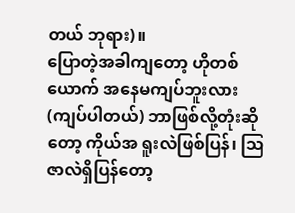တယ် ဘုရား)။
ပြောတဲ့အခါကျတော့ ဟိုတစ်ယောက် အနေမကျပ်ဘူးလား (ကျပ်ပါတယ်) ဘာဖြစ်လို့တုံးဆိုတော့ ကိုယ်အ ရူးလဲဖြစ်ပြန်၊ ဩဇာလဲရှိပြန်တော့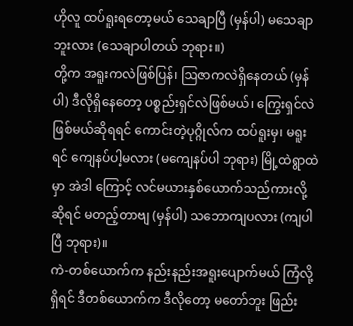ဟိုလူ ထပ်ရူးရတော့မယ် သေချာပြီ (မှန်ပါ) မသေချာဘူးလား (သေချာပါတယ် ဘုရား။)
တို့က အရူးကလဲဖြစ်ပြန်၊ ဩဇာကလဲရှိနေတယ် (မှန်ပါ) ဒီလိုရှိနေတော့ ပစ္စည်းရှင်လဲဖြစ်မယ်၊ ကြွေးရှင်လဲ ဖြစ်မယ်ဆိုရရင် ကောင်းတဲ့ပုဂ္ဂိုလ်က ထပ်ရူးမှ၊ မရူးရင် ကျေနပ်ပါ့မလား (မကျေနပ်ပါ ဘုရား) မြို့ထဲရွာထဲမှာ အဲဒါ ကြောင့် လင်မယားနှစ်ယောက်သည်ကားလို့ဆိုရင် မတည့်တာဗျ (မှန်ပါ) သဘောကျပလား (ကျပါပြီ ဘုရား)။
ကဲ-တစ်ယောက်က နည်းနည်းအရူးပျောက်မယ် ကြံလို့ရှိရင် ဒီတစ်ယောက်က ဒီလိုတော့ မတော်ဘူး ဖြည်း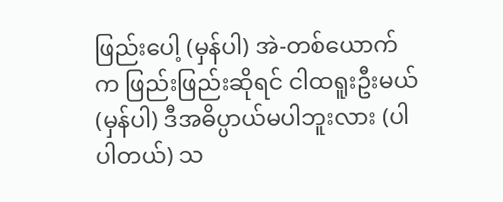ဖြည်းပေါ့ (မှန်ပါ) အဲ-တစ်ယောက်က ဖြည်းဖြည်းဆိုရင် ငါထရူးဦးမယ် (မှန်ပါ) ဒီအဓိပ္ပာယ်မပါဘူးလား (ပါပါတယ်) သ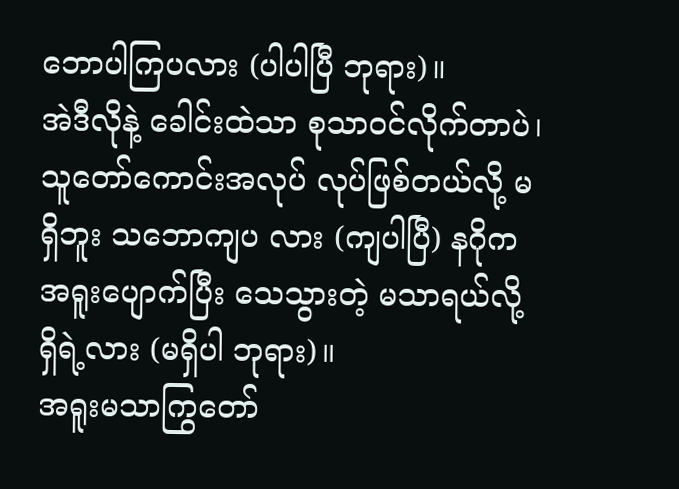ဘောပါကြပလား (ပါပါပြီ ဘုရား)။
အဲဒီလိုနဲ့ ခေါင်းထဲသာ စုသာဝင်လိုက်တာပဲ၊ သူတော်ကောင်းအလုပ် လုပ်ဖြစ်တယ်လို့ မရှိဘူး သဘောကျပ လား (ကျပါပြီ) နဂိုက အရူးပျောက်ပြီး သေသွားတဲ့ မသာရယ်လို့ ရှိရဲ့လား (မရှိပါ ဘုရား)။
အရူးမသာကြွတော်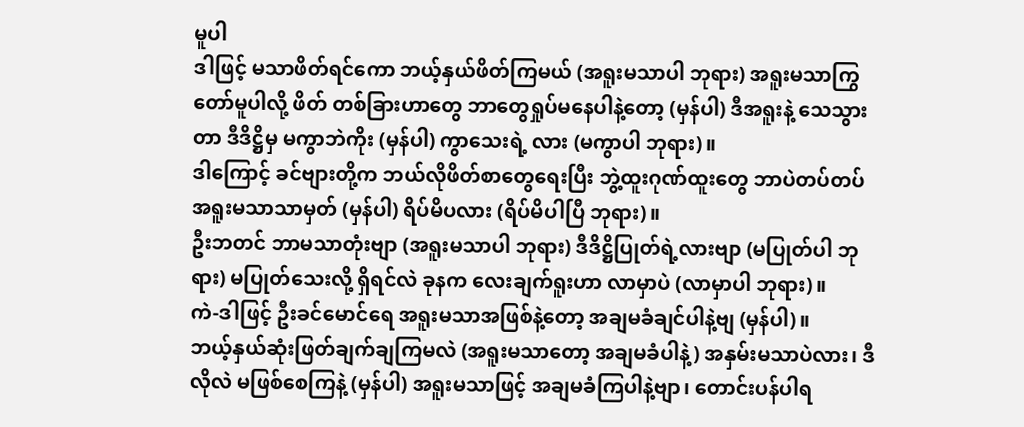မူပါ
ဒါဖြင့် မသာဖိတ်ရင်ကော ဘယ့်နှယ်ဖိတ်ကြမယ် (အရူးမသာပါ ဘုရား) အရူးမသာကြွတော်မူပါလို့ ဖိတ် တစ်ခြားဟာတွေ ဘာတွေရှုပ်မနေပါနဲ့တော့ (မှန်ပါ) ဒီအရူးနဲ့ သေသွားတာ ဒီဒိဋ္ဌိမှ မကွာဘဲကိုး (မှန်ပါ) ကွာသေးရဲ့ လား (မကွာပါ ဘုရား)။
ဒါကြောင့် ခင်ဗျားတို့က ဘယ်လိုဖိတ်စာတွေရေးပြီး ဘွဲ့ထူးဂုဏ်ထူးတွေ ဘာပဲတပ်တပ် အရူးမသာသာမှတ် (မှန်ပါ) ရိပ်မိပလား (ရိပ်မိပါပြီ ဘုရား)။
ဦးဘတင် ဘာမသာတုံးဗျာ (အရူးမသာပါ ဘုရား) ဒီဒိဋ္ဌိပြုတ်ရဲ့လားဗျာ (မပြုတ်ပါ ဘုရား) မပြုတ်သေးလို့ ရှိရင်လဲ ခုနက လေးချက်ရူးဟာ လာမှာပဲ (လာမှာပါ ဘုရား)။
ကဲ-ဒါဖြင့် ဦးခင်မောင်ရေ အရူးမသာအဖြစ်နဲ့တော့ အချမခံချင်ပါနဲ့ဗျ (မှန်ပါ)။
ဘယ့်နှယ်ဆုံးဖြတ်ချက်ချကြမလဲ (အရူးမသာတော့ အချမခံပါနဲ့) အနှမ်းမသာပဲလား၊ ဒီလိုလဲ မဖြစ်စေကြနဲ့ (မှန်ပါ) အရူးမသာဖြင့် အချမခံကြပါနဲ့ဗျာ၊ တောင်းပန်ပါရ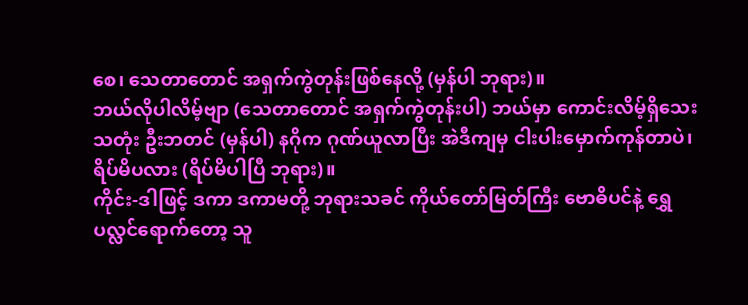စေ၊ သေတာတောင် အရှက်ကွဲတုန်းဖြစ်နေလို့ (မှန်ပါ ဘုရား)။
ဘယ်လိုပါလိမ့်ဗျာ (သေတာတောင် အရှက်ကွဲတုန်းပါ) ဘယ်မှာ ကောင်းလိမ့်ရှိသေးသတုံး ဦးဘတင် (မှန်ပါ) နဂိုက ဂုဏ်ယူလာပြီး အဲဒီကျမှ ငါးပါးမှောက်ကုန်တာပဲ၊ ရိပ်မိပလား (ရိပ်မိပါပြီ ဘုရား)။
ကိုင်း-ဒါဖြင့် ဒကာ ဒကာမတို့ ဘုရားသခင် ကိုယ်တော်မြတ်ကြီး ဗောဓိပင်နဲ့ ရွှေပလ္လင်ရောက်တော့ သူ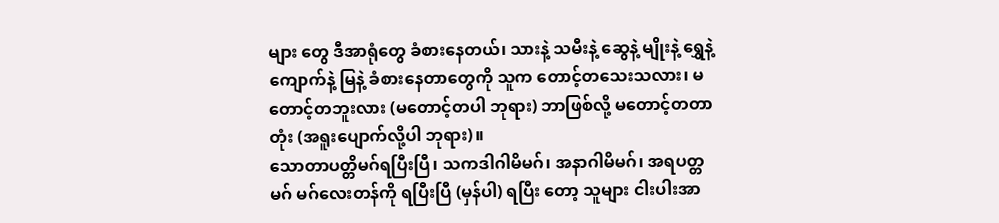များ တွေ ဒီအာရုံတွေ ခံစားနေတယ်၊ သားနဲ့ သမီးနဲ့ ဆွေနဲ့ မျိုးနဲ့ ရွှေနဲ့ ကျောက်နဲ့ မြနဲ့ ခံစားနေတာတွေကို သူက တောင့်တသေးသလား၊ မတောင့်တဘူးလား (မတောင့်တပါ ဘုရား) ဘာဖြစ်လို့ မတောင့်တတာတုံး (အရူးပျောက်လို့ပါ ဘုရား)။
သောတာပတ္တိမဂ်ရပြီးပြီ၊ သကဒါဂါမိမဂ်၊ အနာဂါမိမဂ်၊ အရပတ္တမဂ် မဂ်လေးတန်ကို ရပြီးပြီ (မှန်ပါ) ရပြီး တော့ သူများ ငါးပါးအာ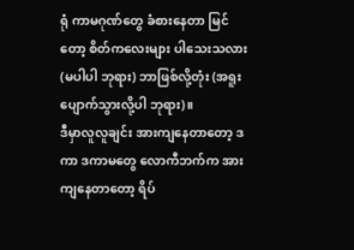ရုံ ကာမဂုဏ်တွေ ခံစားနေတာ မြင်တော့ စိတ်ကလေးများ ပါသေးသလား (မပါပါ ဘုရား) ဘာဖြစ်လို့တုံး (အရူးပျောက်သွားလို့ပါ ဘုရား)။
ဒီမှာလူလူချင်း အားကျနေတာတော့ ဒကာ ဒကာမတွေ လောကီဘက်က အားကျနေတာတော့ ရိပ်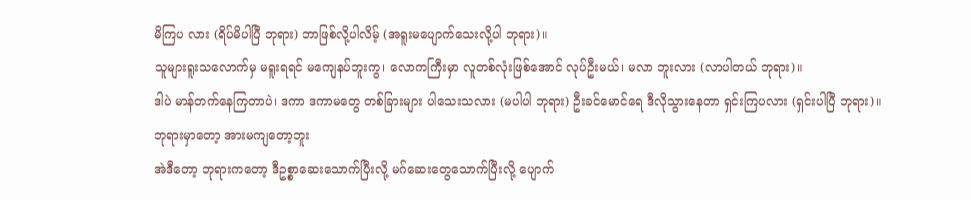မိကြပ လား (ရိပ်မိပါပြီ ဘုရား) ဘာဖြစ်လို့ပါလိမ့် (အရူးမပျောက်သေးလို့ပါ ဘုရား)။
သူများရူးသလောက်မှ မရူးရရင် မကျေနပ်ဘူးကွ၊ လောကကြီးမှာ လူတစ်လုံးဖြစ်အောင် လုပ်ဦးမယ်၊ မလာ ဘူးလား (လာပါတယ် ဘုရား)။
ဒါပဲ မာန်တက်နေကြတာပဲ၊ ဒကာ ဒကာမတွေ တစ်ခြားများ ပါသေးသလား (မပါပါ ဘုရား) ဦးခင်မောင်ရေ ဒီလိုသွားနေတာ ရှင်းကြပလား (ရှင်းပါပြီ ဘုရား)။
ဘုရားမှာတော့ အားမကျတော့ဘူး
အဲဒီတော့ ဘုရားကတော့ ဒီဥစ္စာဆေးသောက်ပြီးလို့ မဂ်ဆေးတွေသောက်ပြီးလို့ ပျောက်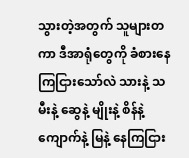သွားတဲ့အတွက် သူများတကာ ဒီအာရုံတွေကို ခံစားနေကြငြားသော်လဲ သားနဲ့ သမီးနဲ့ ဆွေနဲ့ မျိုးနဲ့ စိန်နဲ့ ကျောက်နဲ့ မြနဲ့ နေကြငြား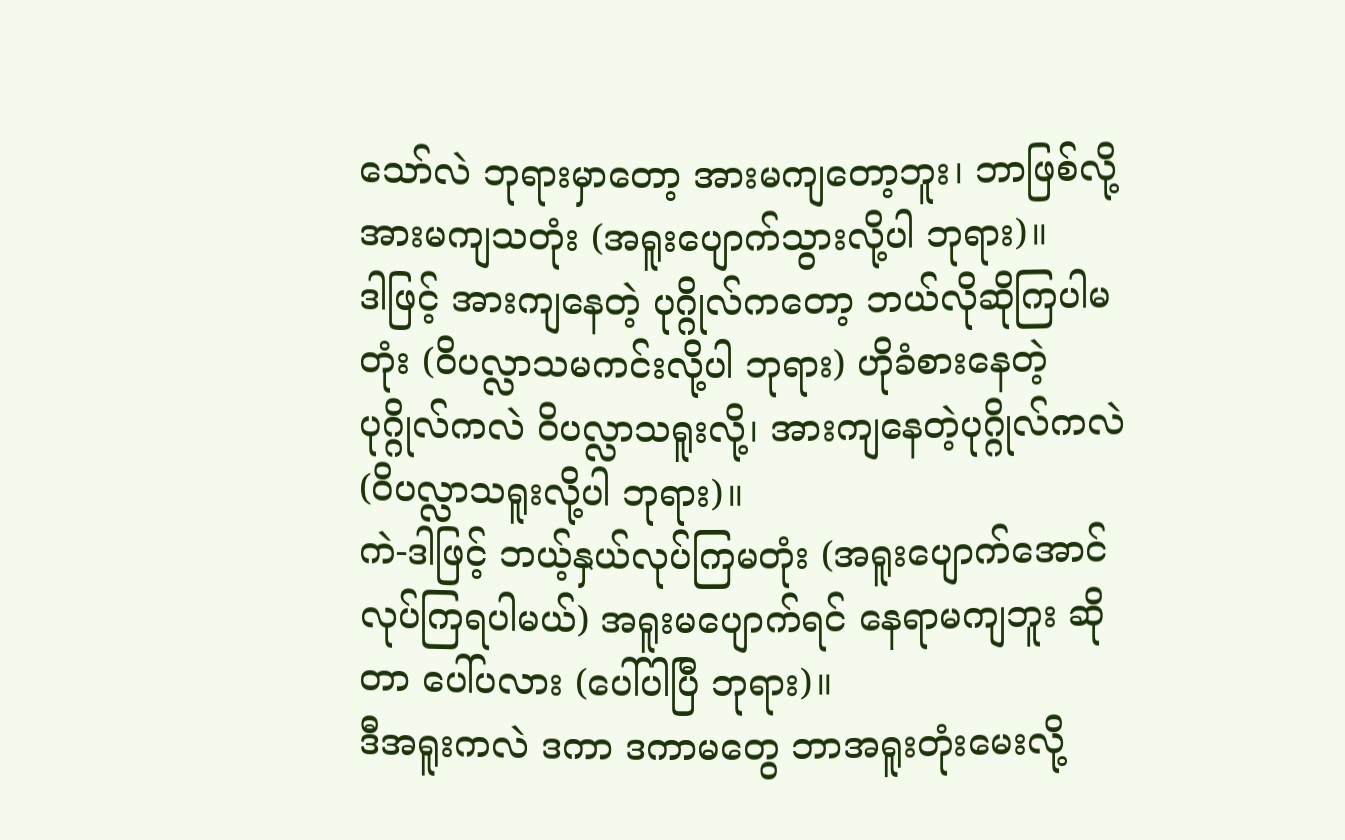သော်လဲ ဘုရားမှာတော့ အားမကျတော့ဘူး၊ ဘာဖြစ်လို့ အားမကျသတုံး (အရူးပျောက်သွားလို့ပါ ဘုရား)။
ဒါဖြင့် အားကျနေတဲ့ ပုဂ္ဂိုလ်ကတော့ ဘယ်လိုဆိုကြပါမတုံး (ဝိပလ္လာသမကင်းလို့ပါ ဘုရား) ဟိုခံစားနေတဲ့ ပုဂ္ဂိုလ်ကလဲ ဝိပလ္လာသရူးလို့၊ အားကျနေတဲ့ပုဂ္ဂိုလ်ကလဲ (ဝိပလ္လာသရူးလို့ပါ ဘုရား)။
ကဲ-ဒါဖြင့် ဘယ့်နှယ်လုပ်ကြမတုံး (အရူးပျောက်အောင် လုပ်ကြရပါမယ်) အရူးမပျောက်ရင် နေရာမကျဘူး ဆိုတာ ပေါ်ပလား (ပေါ်ပါပြီ ဘုရား)။
ဒီအရူးကလဲ ဒကာ ဒကာမတွေ ဘာအရူးတုံးမေးလို့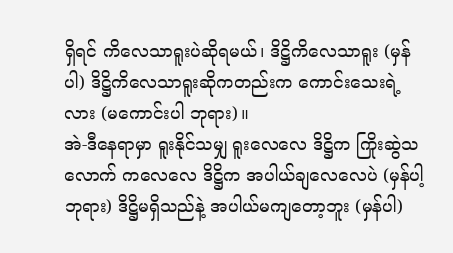ရှိရင် ကိလေသာရူးပဲဆိုရမယ်၊ ဒိဋ္ဌိကိလေသာရူး (မှန်ပါ) ဒိဋ္ဌိကိလေသာရူးဆိုကတည်းက ကောင်းသေးရဲ့လား (မကောင်းပါ ဘုရား)။
အဲ-ဒီနေရာမှာ ရူးနိုင်သမျှ ရူးလေလေ ဒိဋ္ဌိက ကြိုးဆွဲသလောက် ကလေလေ ဒိဋ္ဌိက အပါယ်ချလေလေပဲ (မှန်ပါ့ ဘုရား) ဒိဋ္ဌိမရှိသည်နဲ့ အပါယ်မကျတော့ဘူး (မှန်ပါ)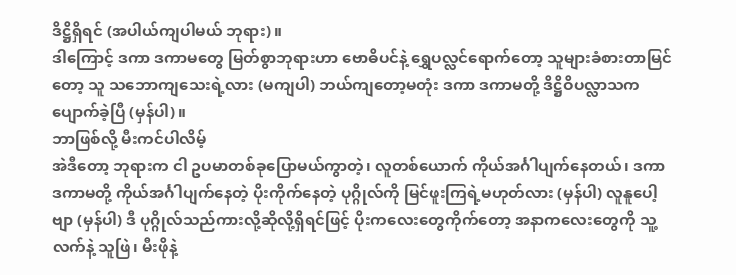ဒိဋ္ဌိရှိရင် (အပါယ်ကျပါမယ် ဘုရား)။
ဒါကြောင့် ဒကာ ဒကာမတွေ မြတ်စွာဘုရားဟာ ဗောဓိပင်နဲ့ ရွှေပလ္လင်ရောက်တော့ သူများခံစားတာမြင် တော့ သူ သဘောကျသေးရဲ့လား (မကျပါ) ဘယ်ကျတော့မတုံး ဒကာ ဒကာမတို့ ဒိဋ္ဌိဝိပလ္လာသက ပျောက်ခဲ့ပြီ (မှန်ပါ)။
ဘာဖြစ်လို့ မီးကင်ပါလိမ့်
အဲဒီတော့ ဘုရားက ငါ ဥပမာတစ်ခုပြောမယ်ကွာတဲ့၊ လူတစ်ယောက် ကိုယ်အင်္ဂါပျက်နေတယ်၊ ဒကာ ဒကာမတို့ ကိုယ်အင်္ဂါပျက်နေတဲ့ ပိုးကိုက်နေတဲ့ ပုဂ္ဂိုလ်ကို မြင်ဖူးကြရဲ့မဟုတ်လား (မှန်ပါ) လူနူပေါ့ဗျာ (မှန်ပါ) ဒီ ပုဂ္ဂိုလ်သည်ကားလို့ဆိုလို့ရှိရင်ဖြင့် ပိုးကလေးတွေကိုက်တော့ အနာကလေးတွေကို သူ့လက်နဲ့ သူဖြဲ၊ မီးဖိုနဲ့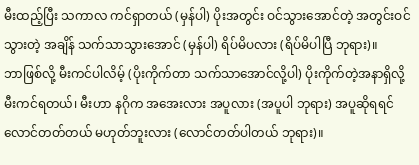မီးထည့်ပြီး သကာလ ကင်ရှာတယ် (မှန်ပါ) ပိုးအတွင်း ဝင်သွားအောင်တဲ့ အတွင်းဝင်သွားတဲ့ အချိန် သက်သာသွားအောင် (မှန်ပါ) ရိပ်မိပလား (ရိပ်မိပါပြီ ဘုရား)။
ဘာဖြစ်လို့ မီးကင်ပါလိမ့် (ပိုးကိုက်တာ သက်သာအောင်လို့ပါ) ပိုးကိုက်တဲ့အနာရှိလို့ မီးကင်ရတယ်၊ မီးဟာ နဂိုက အအေးလား အပူလား (အပူပါ ဘုရား) အပူဆိုရရင် လောင်တတ်တယ် မဟုတ်ဘူးလား (လောင်တတ်ပါတယ် ဘုရား)။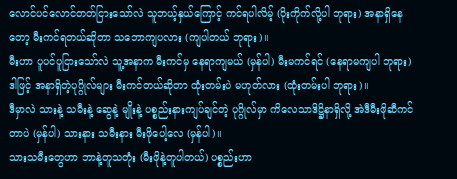လောင်ပင်လောင်တတ်ငြားသော်လဲ သူဘယ့်နှယ်ကြောင့် ကင်ရပါလိမ့် (ပိုးကိုက်လို့ပါ ဘုရား) အနာရှိနေတော့ မီးကင်ရတယ်ဆိုတာ သဘောကျပလား (ကျပါတယ် ဘုရား)။
မီးဟာ ပူပင်ပူငြားသော်လဲ သူ့အနာက မီးကင်မှ နေရာကျမယ် (မှန်ပါ) မီးမကင်ရင် (နေရာမကျပါ ဘုရား) ဒါဖြင့် အနာရှိတဲ့ပုဂ္ဂိုလ်များ မီးကင်တယ်ဆိုတာ ထုံးတမ်းပဲ မဟုတ်လား (ထုံးတမ်းပါ ဘုရား)။
ဒီမှာလဲ သားနဲ့ သမီးနဲ့ ဆွေနဲ့ မျိုးနဲ့ ပစ္စည်းနားကျပ်ချင်တဲ့ ပုဂ္ဂိုလ်မှာ ကိလေသာဒိဋ္ဌိနာရှိလို့ အဲဒီမီးဖိုဆီကင် တာပဲ (မှန်ပါ) သားနား သမီးနား မီးဖိုပေါ့လေ (မှန်ပါ)။
သားသမီးတွေဟာ ဘာနဲ့တူသတုံး (မီးဖိုနဲ့တူပါတယ်) ပစ္စည်းဟာ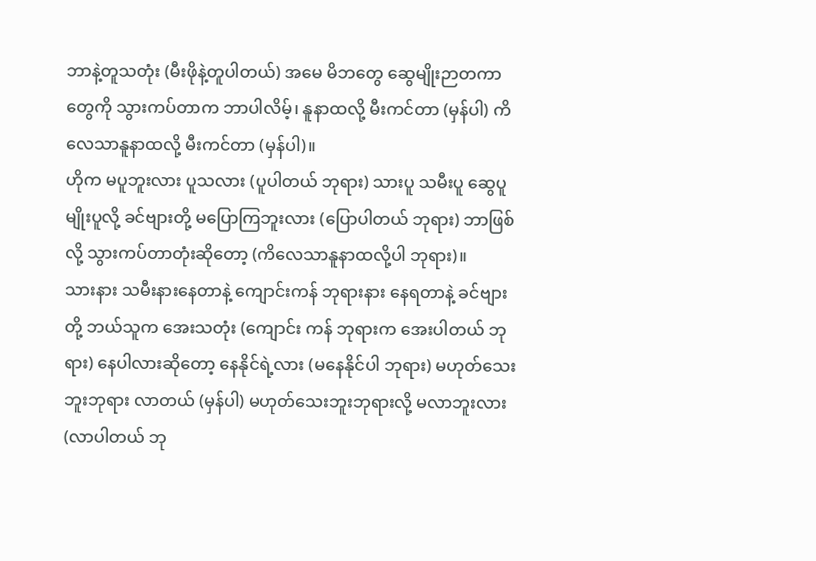ဘာနဲ့တူသတုံး (မီးဖိုနဲ့တူပါတယ်) အမေ မိဘတွေ ဆွေမျိုးဉာတကာတွေကို သွားကပ်တာက ဘာပါလိမ့်၊ နူနာထလို့ မီးကင်တာ (မှန်ပါ) ကိလေသာနူနာထလို့ မီးကင်တာ (မှန်ပါ)။
ဟိုက မပူဘူးလား ပူသလား (ပူပါတယ် ဘုရား) သားပူ သမီးပူ ဆွေပူ မျိုးပူလို့ ခင်ဗျားတို့ မပြောကြဘူးလား (ပြောပါတယ် ဘုရား) ဘာဖြစ်လို့ သွားကပ်တာတုံးဆိုတော့ (ကိလေသာနူနာထလို့ပါ ဘုရား)။
သားနား သမီးနားနေတာနဲ့ ကျောင်းကန် ဘုရားနား နေရတာနဲ့ ခင်ဗျားတို့ ဘယ်သူက အေးသတုံး (ကျောင်း ကန် ဘုရားက အေးပါတယ် ဘုရား) နေပါလားဆိုတော့ နေနိုင်ရဲ့လား (မနေနိုင်ပါ ဘုရား) မဟုတ်သေးဘူးဘုရား လာတယ် (မှန်ပါ) မဟုတ်သေးဘူးဘုရားလို့ မလာဘူးလား (လာပါတယ် ဘု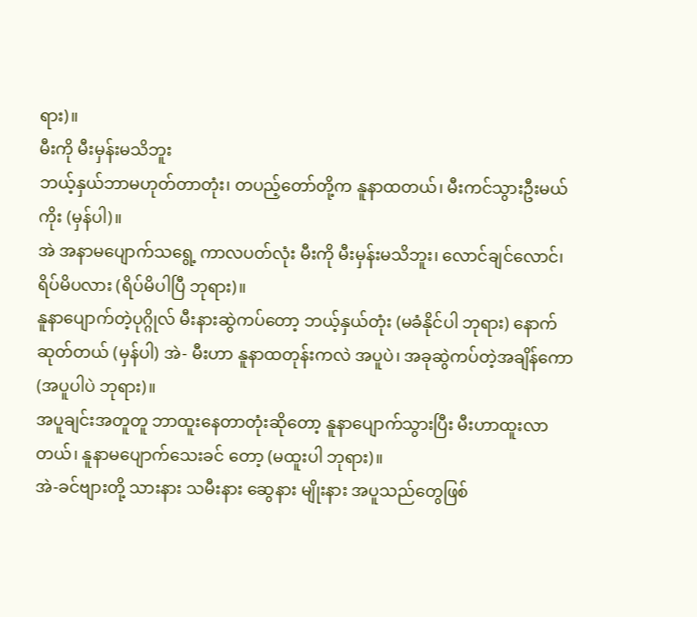ရား)။
မီးကို မီးမှန်းမသိဘူး
ဘယ့်နှယ်ဘာမဟုတ်တာတုံး၊ တပည့်တော်တို့က နူနာထတယ်၊ မီးကင်သွားဦးမယ်ကိုး (မှန်ပါ)။
အဲ အနာမပျောက်သရွေ့ ကာလပတ်လုံး မီးကို မီးမှန်းမသိဘူး၊ လောင်ချင်လောင်၊ ရိပ်မိပလား (ရိပ်မိပါပြီ ဘုရား)။
နူနာပျောက်တဲ့ပုဂ္ဂိုလ် မီးနားဆွဲကပ်တော့ ဘယ့်နှယ်တုံး (မခံနိုင်ပါ ဘုရား) နောက်ဆုတ်တယ် (မှန်ပါ) အဲ- မီးဟာ နူနာထတုန်းကလဲ အပူပဲ၊ အခုဆွဲကပ်တဲ့အချိန်ကော (အပူပါပဲ ဘုရား)။
အပူချင်းအတူတူ ဘာထူးနေတာတုံးဆိုတော့ နူနာပျောက်သွားပြီး မီးဟာထူးလာတယ်၊ နူနာမပျောက်သေးခင် တော့ (မထူးပါ ဘုရား)။
အဲ-ခင်ဗျားတို့ သားနား သမီးနား ဆွေနား မျိုးနား အပူသည်တွေဖြစ်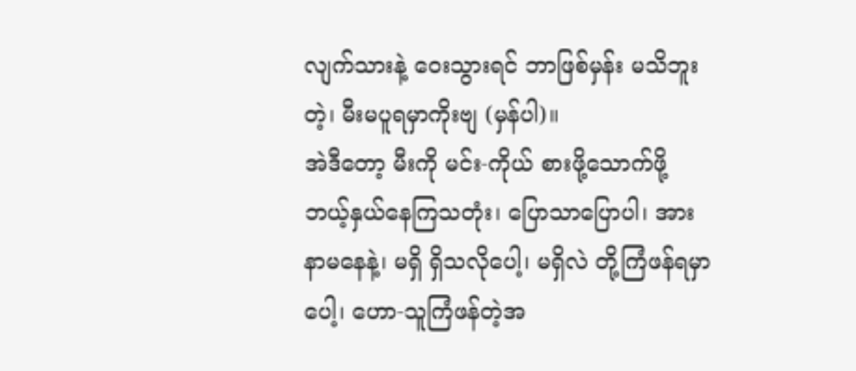လျက်သားနဲ့ ဝေးသွားရင် ဘာဖြစ်မှန်း မသိဘူးတဲ့၊ မီးမပူရမှာကိုးဗျ (မှန်ပါ)။
အဲဒီတော့ မီးကို မင်း-ကိုယ် စားဖို့သောက်ဖို့ ဘယ့်နှယ်နေကြသတုံး၊ ပြောသာပြောပါ၊ အားနာမနေနဲ့၊ မရှိ ရှိသလိုပေါ့၊ မရှိလဲ တို့ကြံဖန်ရမှာပေါ့၊ ဟော-သူကြံဖန်တဲ့အ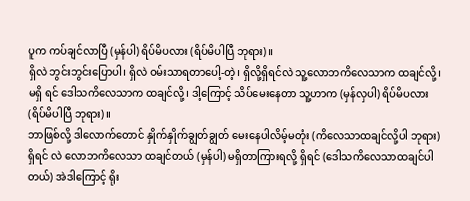ပူက ကပ်ချင်လာပြီ (မှန်ပါ) ရိပ်မိပလား (ရိပ်မိပါပြီ ဘုရား)။
ရှိလဲ ဘွင်းဘွင်းပြောပါ၊ ရှိလဲ ဝမ်းသာရတာပေါ့-တဲ့၊ ရှိလို့ရှိရင်လဲ သူ့လောဘကိလေသာက ထချင်လို့၊ မရှိ ရင် ဒေါသကိလေသာက ထချင်လို့၊ ဒါ့ကြောင့် သိပ်မေးနေတာ သူ့ဟာက (မှန်လှပါ) ရိပ်မိပလား (ရိပ်မိပါပြီ ဘုရား)။
ဘာဖြစ်လို့ ဒါလောက်တောင် နှိုက်နှိုက်ချွတ်ချွတ် မေးနေပါလိမ့်မတုံး (ကိလေသာထချင်လို့ပါ ဘုရား) ရှိရင် လဲ လောဘကိလေသာ ထချင်တယ် (မှန်ပါ) မရှိတာကြားရလို့ ရှိရင် (ဒေါသကိလေသာထချင်ပါတယ်) အဲဒါကြောင့် ရိုး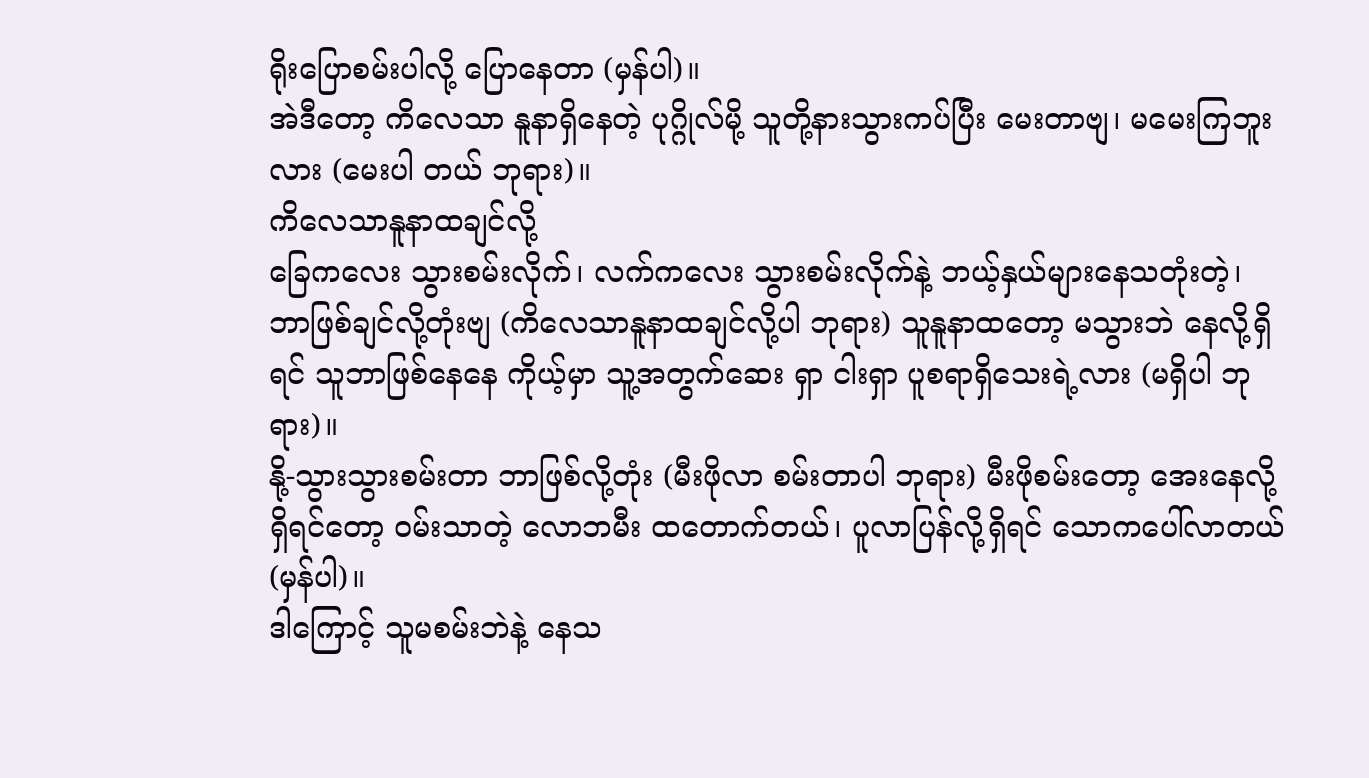ရိုးပြောစမ်းပါလို့ ပြောနေတာ (မှန်ပါ)။
အဲဒီတော့ ကိလေသာ နူနာရှိနေတဲ့ ပုဂ္ဂိုလ်မို့ သူတို့နားသွားကပ်ပြီး မေးတာဗျ၊ မမေးကြဘူးလား (မေးပါ တယ် ဘုရား)။
ကိလေသာနူနာထချင်လို့
ခြေကလေး သွားစမ်းလိုက်၊ လက်ကလေး သွားစမ်းလိုက်နဲ့ ဘယ့်နှယ်များနေသတုံးတဲ့၊ ဘာဖြစ်ချင်လို့တုံးဗျ (ကိလေသာနူနာထချင်လို့ပါ ဘုရား) သူနူနာထတော့ မသွားဘဲ နေလို့ရှိရင် သူဘာဖြစ်နေနေ ကိုယ့်မှာ သူ့အတွက်ဆေး ရှာ ငါးရှာ ပူစရာရှိသေးရဲ့လား (မရှိပါ ဘုရား)။
နို့-သွားသွားစမ်းတာ ဘာဖြစ်လို့တုံး (မီးဖိုလာ စမ်းတာပါ ဘုရား) မီးဖိုစမ်းတော့ အေးနေလို့ရှိရင်တော့ ဝမ်းသာတဲ့ လောဘမီး ထတောက်တယ်၊ ပူလာပြန်လို့ရှိရင် သောကပေါ်လာတယ် (မှန်ပါ)။
ဒါကြောင့် သူမစမ်းဘဲနဲ့ နေသ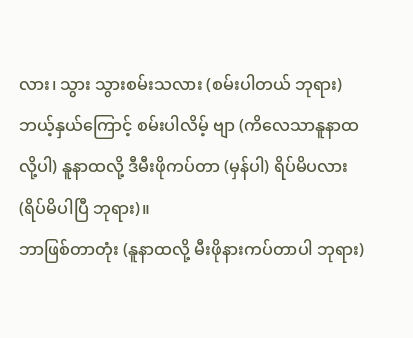လား၊ သွား သွားစမ်းသလား (စမ်းပါတယ် ဘုရား) ဘယ့်နှယ်ကြောင့် စမ်းပါလိမ့် ဗျာ (ကိလေသာနူနာထလို့ပါ) နူနာထလို့ ဒီမီးဖိုကပ်တာ (မှန်ပါ) ရိပ်မိပလား (ရိပ်မိပါပြီ ဘုရား)။
ဘာဖြစ်တာတုံး (နူနာထလို့ မီးဖိုနားကပ်တာပါ ဘုရား)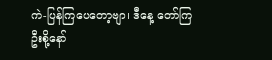ကဲ-ပြန်ကြပေတော့ဗျာ၊ ဒီနေ့ တော်ကြဦးစို့နော်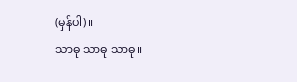(မှန်ပါ)။
သာဓု သာဓု သာဓု။